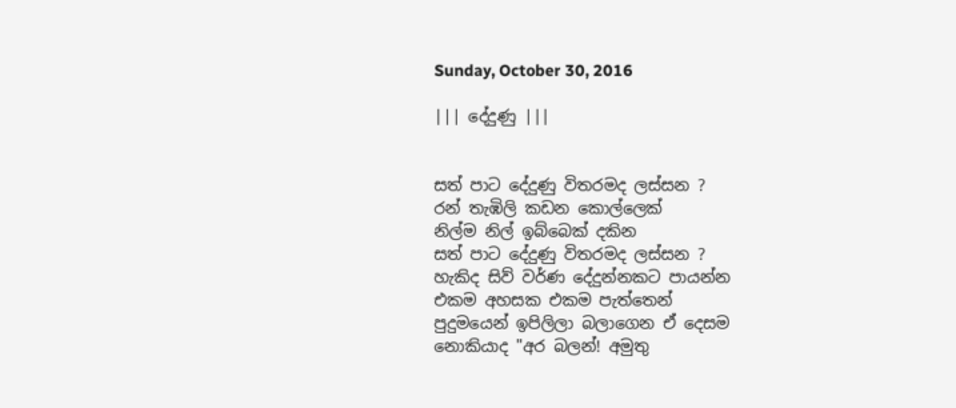Sunday, October 30, 2016

||| දේදුණු |||


සත් පාට දේදුණු විතරමද ලස්සන ?
රන් තැඹිලි කඩන කොල්ලෙක්
නිල්ම නිල් ඉබ්බෙක් දකින
සත් පාට දේදුණු විතරමද ලස්සන ?
හැකිද සිව් වර්ණ දේදුන්නකට පායන්න
එකම අහසක එකම පැත්තෙන්
පුදුමයෙන් ඉපිලිලා බලාගෙන ඒ දෙසම
නොකියාද "අර බලන්! අමුතු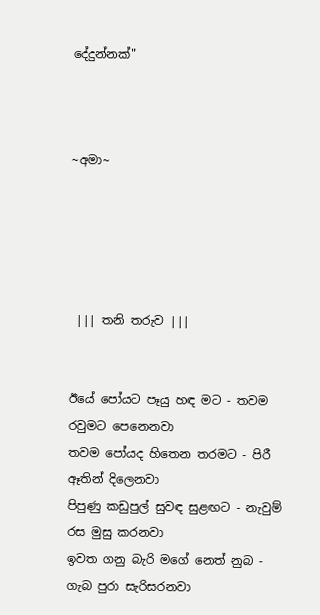දේදුන්නක්"



~අමා~





 ||| තනි තරුව |||


ඊයේ පෝයට පෑයු හඳ මට - තවම රවුමට පෙනෙනවා
තවම පෝයද හිතෙන තරමට - පිරී ඈතින් දිලෙනවා
පිපුණු කඩුපුල් සුවඳ සුළඟට - නැවුම් රස මුසු කරනවා
ඉවත ගනු බැරි මගේ නෙත් නුබ - ගැබ පුරා සැරිසරනවා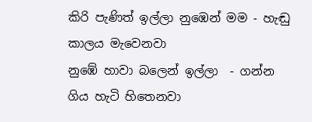කිරි පැණිත් ඉල්ලා නුඹෙන් මම - හැඬු කාලය මැවෙනවා
නුඹේ හාවා බලෙන් ඉල්ලා  - ගන්න  ගිය හැටි හිතෙනවා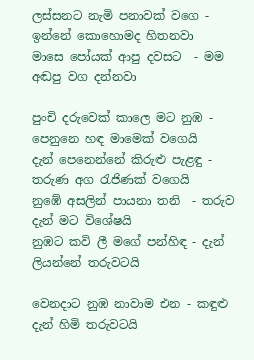ලස්සනට නැමි පනාවක් වගෙ - ඉන්නේ කොහොමද හිතනවා
මාසෙ පෝයක් ආපු දවසට  - මම අඬපු වග දන්නවා

පුංචි දරුවෙක් කාලෙ මට නුඹ - පෙනුනෙ හඳ මාමෙක් වගෙයි
දැන් පෙනෙන්නේ කිරුළු පැළඳු - තරුණ අග රැජිණක් වගෙයි
නුඹේ අසලින් පායනා තනි  - තරුව දැන් මට විශේෂයි
නුඹට කවි ලී මගේ පන්හිඳ - දැන් ලියන්නේ තරුවටයි

වෙනදාට නුඹ නාවාම එන - කඳුළු දැන් හිමි තරුවටයි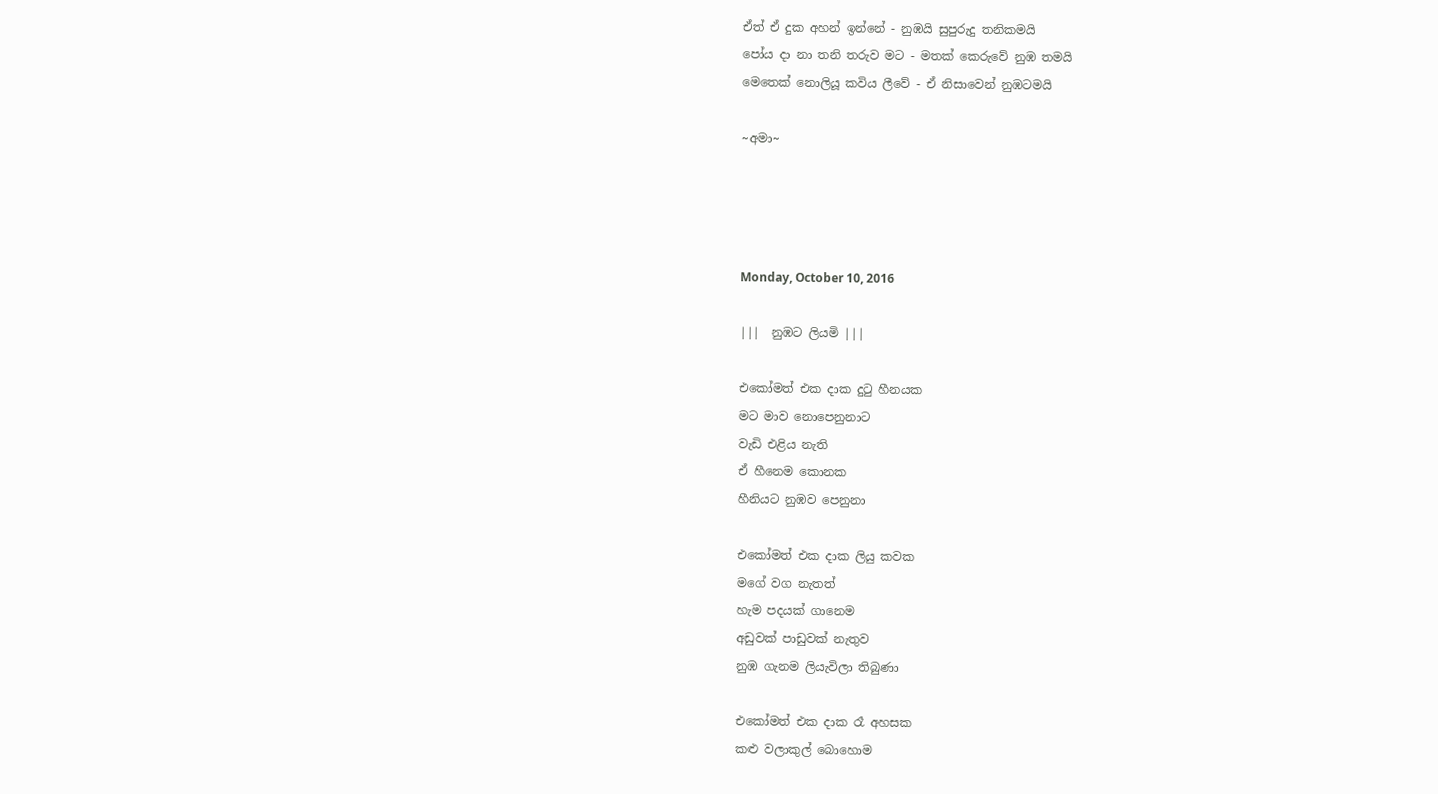ඒත් ඒ දුක අහන් ඉන්නේ - නුඹයි සුපුරුදු තනිකමයි
පෝය දා නා තනි තරුව මට - මතක් කෙරුවේ නුඹ තමයි
මෙතෙක් නොලියූ කවිය ලීවේ - ඒ නිසාවෙන් නුඹටමයි

~අමා~




Monday, October 10, 2016

|||  නුඹට ලියමි |||

එකෝමත් එක දාක දුටු හීනයක
මට මාව නොපෙනුනාට
වැඩි එළිය නැති
ඒ හීනෙම කොනක
හීනියට නුඹව පෙනුනා

එකෝමත් එක දාක ලියු කවක
මගේ වග නැතත්
හැම පදයක් ගානෙම
අඩුවක් පාඩුවක් නැතුව
නුඹ ගැනම ලියැවිලා තිබුණා

එකෝමත් එක දාක රෑ අහසක
කළු වලාකුල් බොහොම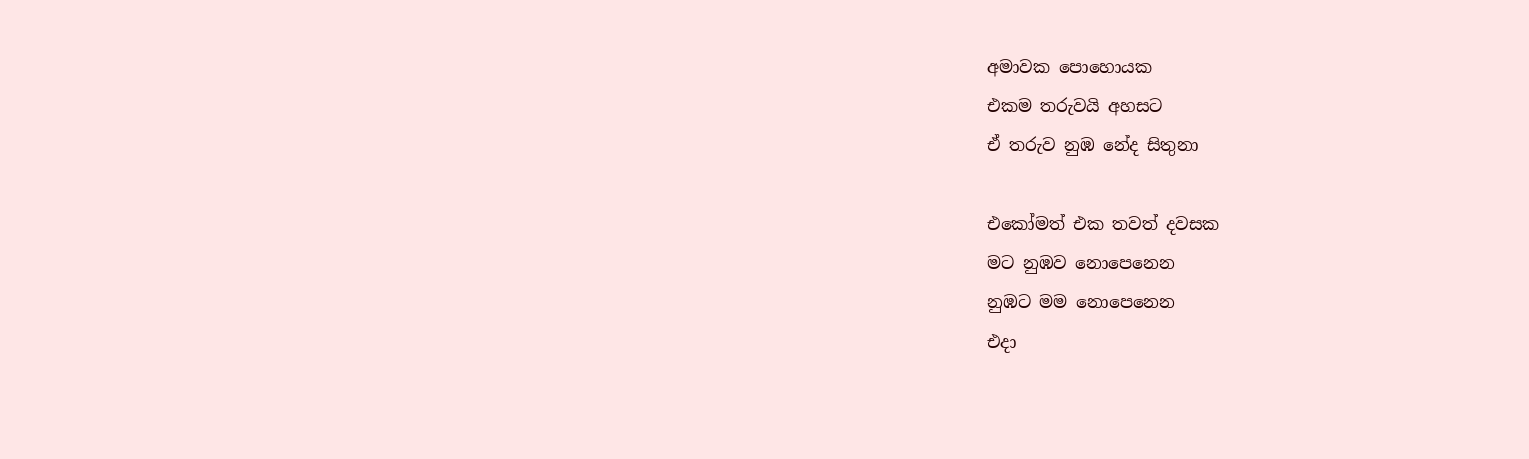අමාවක පොහොයක
එකම තරුවයි අහසට
ඒ තරුව නුඹ නේද සිතුනා

එකෝමත් එක තවත් දවසක
මට නුඹව නොපෙනෙන
නුඹට මම නොපෙනෙන
එදා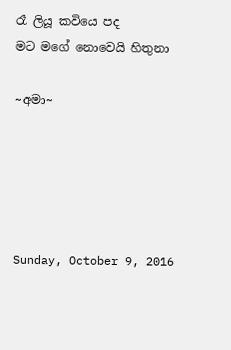රෑ ලියූ කවියෙ පද
මට මගේ නොවෙයි හිතුනා

~අමා~





Sunday, October 9, 2016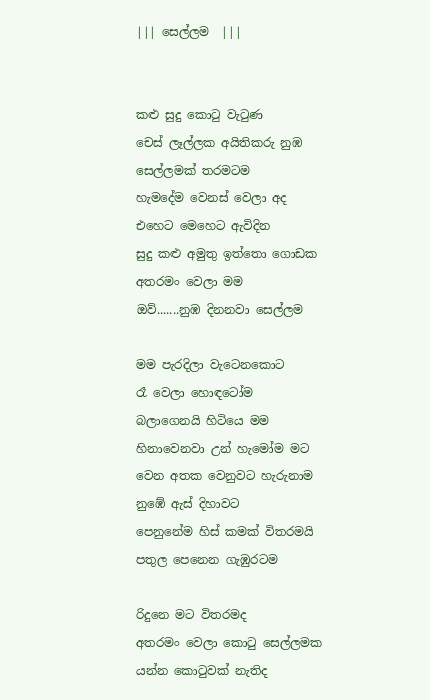||| සෙල්ලම  |||


කළු සුදු කොටු වැටුණ
චෙස් ලෑල්ලක අයිතිකරු නුඹ
සෙල්ලමක් තරමටම
හැමදේම වෙනස් වෙලා අද
එහෙට මෙහෙට ඇවිදින
සුදු කළු අමුතු ඉත්තො ගොඩක
අතරමං වෙලා මම
ඔව්.......නුඹ දිනනවා සෙල්ලම

මම පැරදිලා වැටෙනකොට
රෑ වෙලා හොඳටෝම
බලාගෙනයි හිටියෙ මම
හිනාවෙනවා උන් හැමෝම මට
වෙන අතක වෙනුවට හැරුනාම
නුඹේ ඇස් දිහාවට
පෙනුනේම හිස් කමක් විතරමයි
පතුල පෙනෙන ගැඹුරටම

රිදුනෙ මට විතරමද
අතරමං වෙලා කොටු සෙල්ලමක
යන්න කොටුවක් නැතිද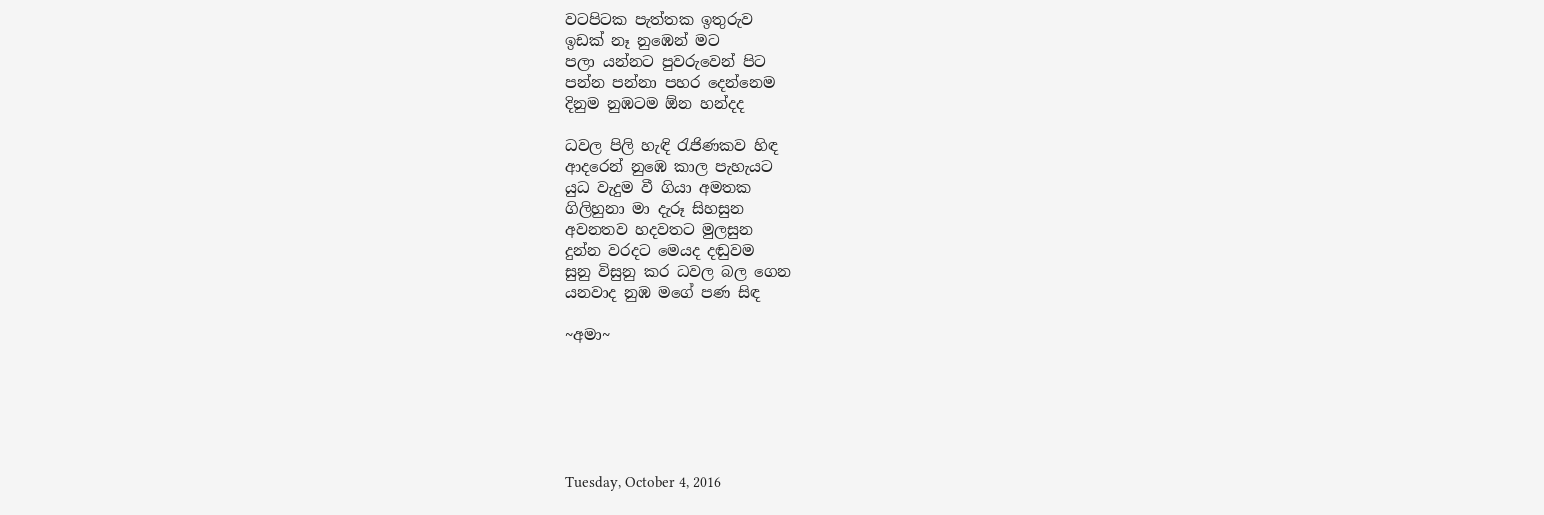වටපිටක පැත්තක ඉතුරුව
ඉඩක් නෑ නුඹෙන් මට
පලා යන්නට පුවරුවෙන් පිට
පන්න පන්නා පහර දෙන්නෙම
දිනුම නුඹටම ඕන හන්දද

ධවල පිලි හැඳි රැජිණකව හිඳ
ආදරෙන් නුඹෙ කාල පැහැයට
යුධ වැදුම වී ගියා අමතක
ගිලිහුනා මා දැරූ සිහසුන
අවනතව හදවතට මුලසුන
දුන්න වරදට මෙයද දඬුවම
සුනු විසුනු කර ධවල බල ගෙන
යනවාද නුඹ මගේ පණ සිඳ

~අමා~






Tuesday, October 4, 2016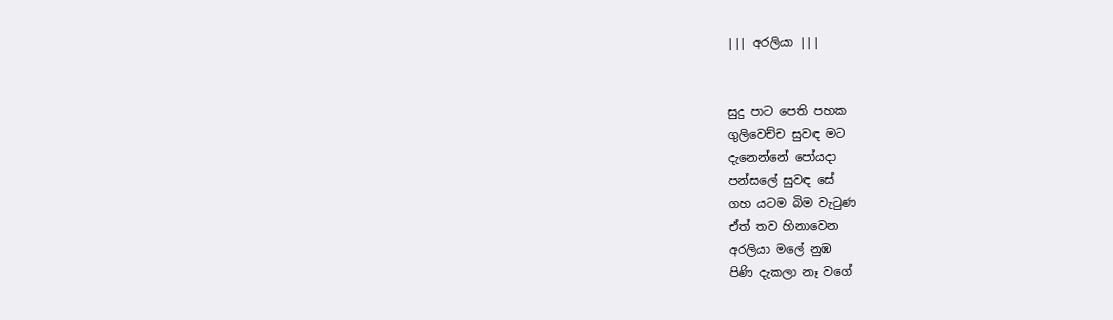||| අරලියා |||


සුදු පාට පෙති පහක
ගුලිවෙච්ච සුවඳ මට
දැනෙන්නේ පෝයදා
පන්සලේ සුවඳ සේ
ගහ යටම බිම වැටුණ
ඒත් තව හිනාවෙන
අරලියා මලේ නුඹ
පිණි දැකලා නෑ වගේ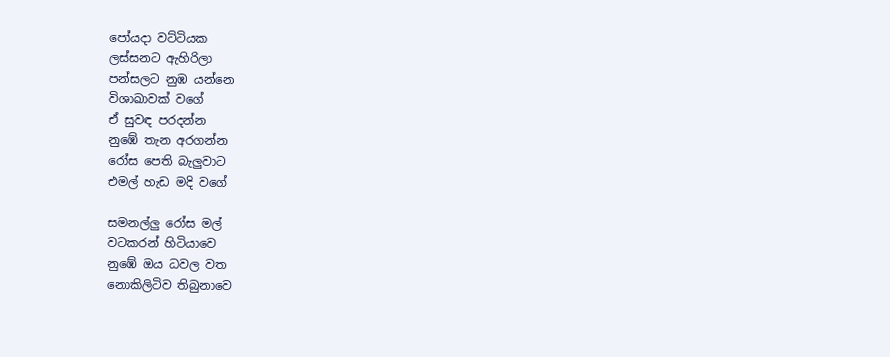පෝයදා වට්ටියක
ලස්සනට ඇහිරිලා
පන්සලට නුඹ යන්නෙ
විශාඛාවක් වගේ
ඒ සුවඳ පරදන්න
නුඹේ තැන අරගන්න
රෝස පෙති බැලුවාට
එමල් හැඩ මදි වගේ

සමනල්ලු රෝස මල්
වටකරන් හිටියාවෙ
නුඹේ ඔය ධවල වත
නොකිලිටිව තිබුනාවෙ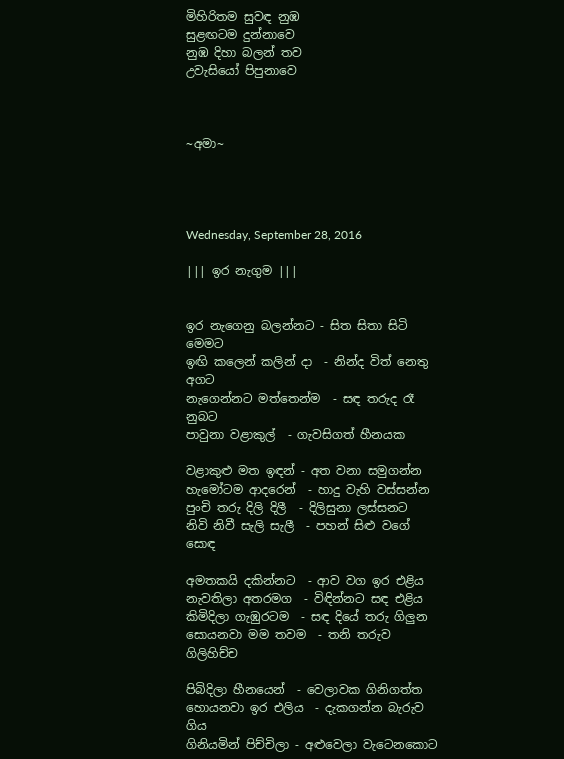මිහිරිතම සුවඳ නුඹ
සුළඟටම දුන්නාවෙ
නුඹ දිහා බලන් තව
උවැසියෝ පිපුනාවෙ



~අමා~




Wednesday, September 28, 2016

||| ඉර නැගුම |||


ඉර නැගෙනු බලන්නට - සිත සිතා සිටි මෙමට
ඉඟි කලෙන් කලින් දා  - නින්ද විත් නෙතු අගට
නැගෙන්නට මත්තෙන්ම  - සඳ තරුද රෑ නුබට
පාවුනා වළාකුල්  - ගැවසිගත් හීනයක

වළාකුළු මත ඉඳන් - අත වනා සමුගන්න
හැමෝටම ආදරෙන්  - හාදු වැහි වස්සන්න
පුංචි තරු දිලි දිලී  - දිලිසුනා ලස්සනට
නිවි නිවී සැලි සැලී  - පහන් සිළු වගේ සොඳ

අමතකයි දකින්නට  - ආව වග ඉර එළිය
නැවතිලා අතරමග  - විඳින්නට සඳ එළිය
කිමිදිලා ගැඹුරටම  - සඳ දියේ තරු ගිලුන
සොයනවා මම තවම  - තනි තරුව ගිලිහිච්ච

පිබිදිලා හීනයෙන්  - වෙලාවක ගිනිගත්ත
හොයනවා ඉර එලිය  - දැකගන්න බැරුව ගිය
ගිනියමින් පිච්චිලා - අළුවෙලා වැටෙනකොට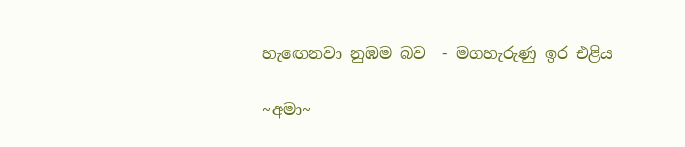හැඟෙනවා නුඹම බව  - මගහැරුණු ඉර එළිය

~අමා~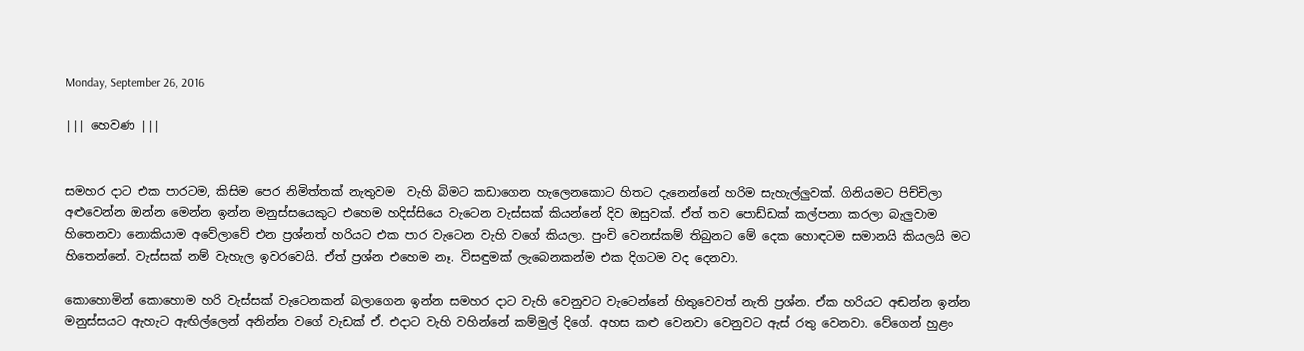Monday, September 26, 2016

||| හෙවණ |||


සමහර දාට එක පාරටම, කිසිම පෙර නිමිත්තක් නැතුවම  වැහි බිමට කඩාගෙන හැලෙනකොට හිතට දැනෙන්නේ හරිම සැහැල්ලුවක්. ගිනියමට පිච්චිලා අළුවෙන්න ඔන්න මෙන්න ඉන්න මනුස්සයෙකුට එහෙම හදිස්සියෙ වැටෙන වැස්සක් කියන්නේ දිව ඔසුවක්. ඒත් තව පොඩ්ඩක් කල්පනා කරලා බැලුවාම හිතෙනවා නොකියාම අවේලාවේ එන ප්‍රශ්නත් හරියට එක පාර වැටෙන වැහි වගේ කියලා. පුංචි වෙනස්කම් තිබුනට මේ දෙක හොඳටම සමානයි කියලයි මට හිතෙන්නේ. වැස්සක් නම් වැහැල ඉවරවෙයි. ඒත් ප්‍රශ්න එහෙම නෑ. විසඳුමක් ලැබෙනකන්ම එක දිගටම වද දෙනවා.

කොහොමින් කොහොම හරි වැස්සක් වැටෙනකන් බලාගෙන ඉන්න සමහර දාට වැහි වෙනුවට වැටෙන්නේ හිතුවෙවත් නැති ප්‍රශ්න. ඒක හරියට අඬන්න ඉන්න මනුස්සයට ඇහැට ඇඟිල්ලෙන් අනින්න වගේ වැඩක් ඒ. එදාට වැහි වහින්නේ කම්මුල් දිගේ. අහස කළු වෙනවා වෙනුවට ඇස් රතු වෙනවා. වේගෙන් හුළං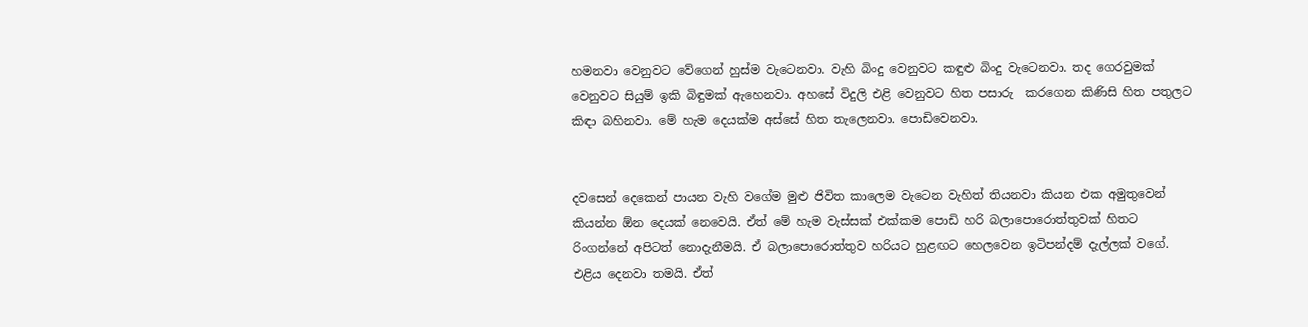හමනවා වෙනුවට වේගෙන් හුස්ම වැටෙනවා. වැහි බිංදු වෙනුවට කඳුළු බිංදු වැටෙනවා. තද ගෙරවුමක් වෙනුවට සියුම් ඉකි බිඳුමක් ඇහෙනවා. අහසේ විදුලි එළි වෙනුවට හිත පසාරු  කරගෙන කිණිසි හිත පතුලට කිඳා බහිනවා. මේ හැම දෙයක්ම අස්සේ හිත තැලෙනවා. පොඩිවෙනවා.


දවසෙන් දෙකෙන් පායන වැහි වගේම මුළු ජිවිත කාලෙම වැටෙන වැහිත් තියනවා කියන එක අමුතුවෙන් කියන්න ඕන දෙයක් නෙවෙයි. ඒත් මේ හැම වැස්සක් එක්කම පොඩි හරි බලාපොරොත්තුවක් හිතට රිංගන්නේ අපිටත් නොදැනීමයි. ඒ බලාපොරොත්තුව හරියට හුළඟට හෙලවෙන ඉටිපන්දම් දැල්ලක් වගේ. එළිය දෙනවා තමයි. ඒත්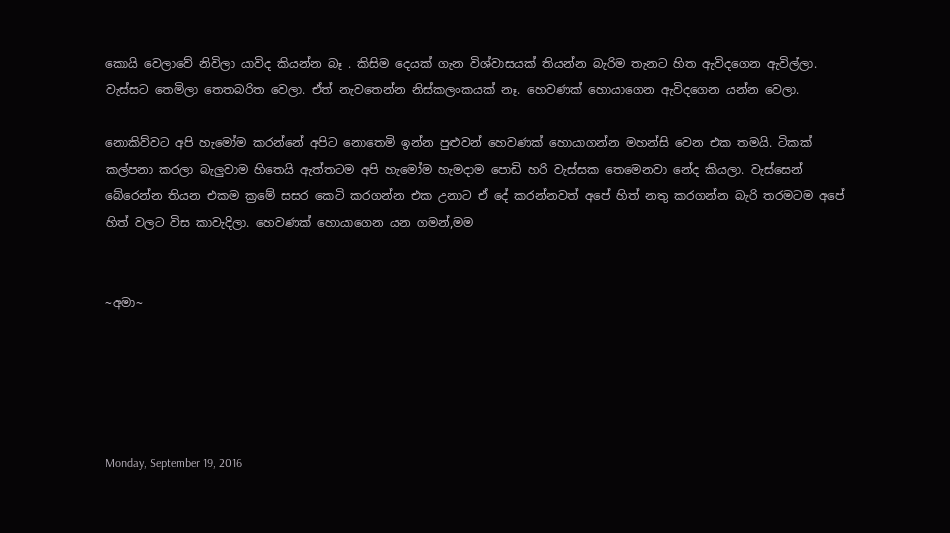කොයි වෙලාවේ නිවිලා යාවිද කියන්න බෑ . කිසිම දෙයක් ගැන විශ්වාසයක් තියන්න බැරිම තැනට හිත ඇවිදගෙන ඇවිල්ලා. වැස්සට තෙමිලා තෙතබරිත වෙලා. ඒත් නැවතෙන්න නිස්කලංකයක් නෑ. හෙවණක් හොයාගෙන ඇවිදගෙන යන්න වෙලා.

නොකිව්වට අපි හැමෝම කරන්නේ අපිට නොතෙමි ඉන්න පුළුවන් හෙවණක් හොයාගන්න මහන්සි වෙන එක තමයි. ටිකක් කල්පනා කරලා බැලුවාම හිතෙයි ඇත්තටම අපි හැමෝම හැමදාම පොඩි හරි වැස්සක තෙමෙනවා නේද කියලා. වැස්සෙන් බේරෙන්න තියන එකම ක්‍රමේ සසර කෙටි කරගන්න එක උනාට ඒ දේ කරන්නවත් අපේ හිත් නතු කරගන්න බැරි තරමටම අපේ හිත් වලට විස කාවැදිලා. හෙවණක් හොයාගෙන යන ගමන්,මම


~අමා~





Monday, September 19, 2016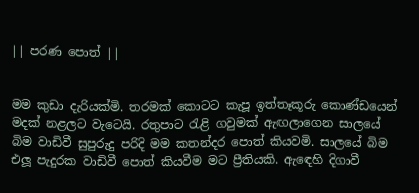|| පරණ පොත් ||


මම කුඩා දැරියක්මි. තරමක් කොටට කැපූ ඉත්තෑකූරු කොණ්ඩයෙන් මදක් නළලට වැටෙයි. රතුපාට රැළි ගවුමක් ඇඟලාගෙන සාලයේ බිම වාඩිවී සුපුරුදු පරිදි මම කතන්දර පොත් කියවමි. සාලයේ බිම එලූ පැදුරක වාඩිවී පොත් කියවීම මට ප්‍රීතියකි. ඇඳෙහි දිගාවී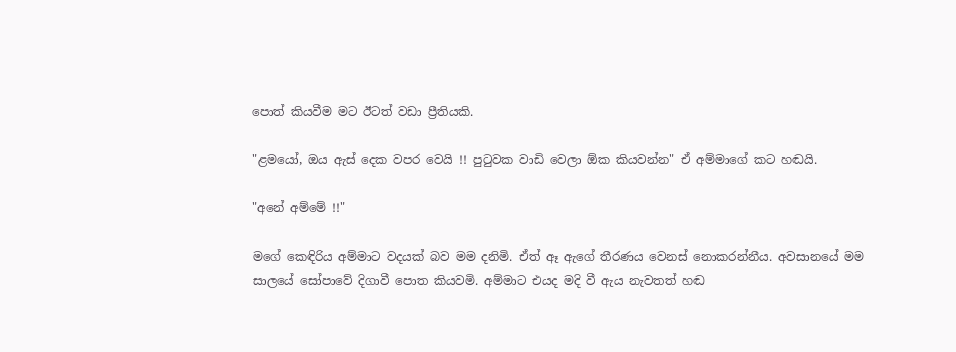පොත් කියවීම මට ඊටත් වඩා ප්‍රීතියකි.

"ළමයෝ, ඔය ඇස් දෙක වපර වෙයි !! පුටුවක වාඩි වෙලා ඕක කියවන්න" ඒ අම්මාගේ කට හඬයි.

"අනේ අම්මේ !!"

මගේ කෙඳිරිය අම්මාට වදයක් බව මම දනිමි. ඒත් ඈ ඇගේ තීරණය වෙනස් නොකරන්නීය. අවසානයේ මම සාලයේ සෝපාවේ දිගාවී පොත කියවමි. අම්මාට එයද මදි වී ඇය නැවතත් හඬ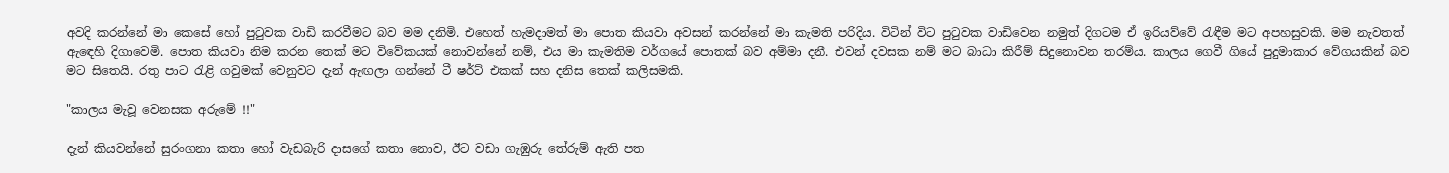අවදි කරන්නේ මා කෙසේ හෝ පුටුවක වාඩි කරවීමට බව මම දනිමි. එහෙත් හැමදාමත් මා පොත කියවා අවසන් කරන්නේ මා කැමති පරිදිය. විටින් විට පුටුවක වාඩිවෙන නමුත් දිගටම ඒ ඉරියව්වේ රැඳීම මට අපහසුවකි. මම නැවතත් ඇඳෙහි දිගාවෙමි. පොත කියවා නිම කරන තෙක් මට විවේකයක් නොවන්නේ නම්, එය මා කැමතිම වර්ගයේ පොතක් බව අම්මා දනී. එවන් දවසක නම් මට බාධා කිරීම් සිදුනොවන තරම්ය. කාලය ගෙවී ගියේ පුදුමාකාර වේගයකින් බව මට සිතෙයි. රතු පාට රැළි ගවුමක් වෙනුවට දැන් ඇඟලා ගන්නේ ටී ෂර්ට් එකක් සහ දනිස තෙක් කලිසමකි.

"කාලය මැවූ වෙනසක අරුමේ !!"

දැන් කියවන්නේ සුරංගනා කතා හෝ වැඩබැරි දාසගේ කතා නොව, ඊට වඩා ගැඹුරු තේරුම් ඇති පත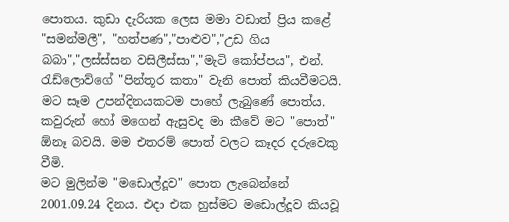පොතය. කුඩා දැරියක ලෙස මමා වඩාත් ප්‍රිය කළේ "සමන්මලී", "හත්පණ","පාළුව","උඩ ගිය බබා","ලස්ස්සන වසිලීස්සා","මැටි කෝප්පය", එන්. රැඩ්ලොව්ගේ "පින්තූර කතා" වැනි පොත් කියවීමටයි. මට සෑම උපන්දිනයකටම පාහේ ලැබුණේ පොත්ය. කවුරුන් හෝ මගෙන් ඇසුවද මා කීවේ මට "පොත්" ඕනෑ බවයි. මම එතරම් පොත් වලට කෑදර දරුවෙකු වීමි.
මට මුලින්ම "මඩොල්දූව" පොත ලැබෙන්නේ 2001.09.24 දිනය. එදා එක හුස්මට මඩොල්දූව කියවූ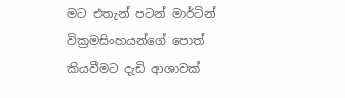මට එතැන් පටන් මාර්ටින් වික්‍රමසිංහයන්ගේ පොත් කියවීමට දැඩි ආශාවක්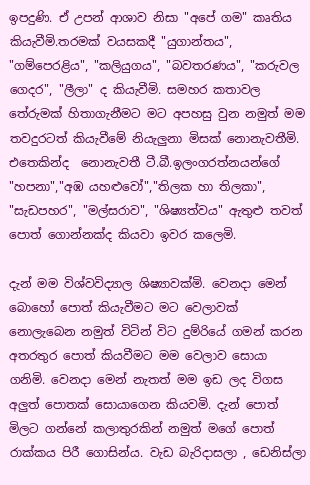ඉපදුණි. ඒ උපන් ආශාව නිසා "අපේ ගම" කෘතිය කියැවීමි.තරමක් වයසකදී "යුගාන්තය", "ගම්පෙරළිය", "කලියුගය", "බවතරණය", "කරුවල ගෙදර", "ලීලා" ද කියැවීමි. සමහර කතාවල තේරුමක් හිතාගැනීමට මට අපහසු වුන නමුත් මම තවදුරටත් කියැවීමේ නියැලුනා මිසක් නොනැවතීමි. එතෙකින්ද  නොනැවතී ටී.බී.ඉලංගරත්නයන්ගේ "හපනා","අඹ යහළුවෝ","තිලක හා තිලකා", "සැඩපහර", "මල්සරාව", "ශිෂ්‍යත්වය" ඇතුළු තවත් පොත් ගොන්නක්ද කියවා ඉවර කලෙමි.

දැන් මම විශ්වවිද්‍යාල ශිෂ්‍යාවක්මි. වෙනදා මෙන් බොහෝ පොත් කියැවීමට මට වෙලාවක් නොලැබෙන නමුත් විටින් විට දුම්රියේ ගමන් කරන අතරතුර පොත් කියවීමට මම වෙලාව සොයා ගනිමි. වෙනදා මෙන් නැතත් මම ඉඩ ලද විගස අලුත් පොතක් සොයාගෙන කියවමි. දැන් පොත් මිලට ගන්නේ කලාතුරකින් නමුත් මගේ පොත් රාක්කය පිරී ගොසින්ය. වැඩ බැරිදාසලා , ඩෙනිස්ලා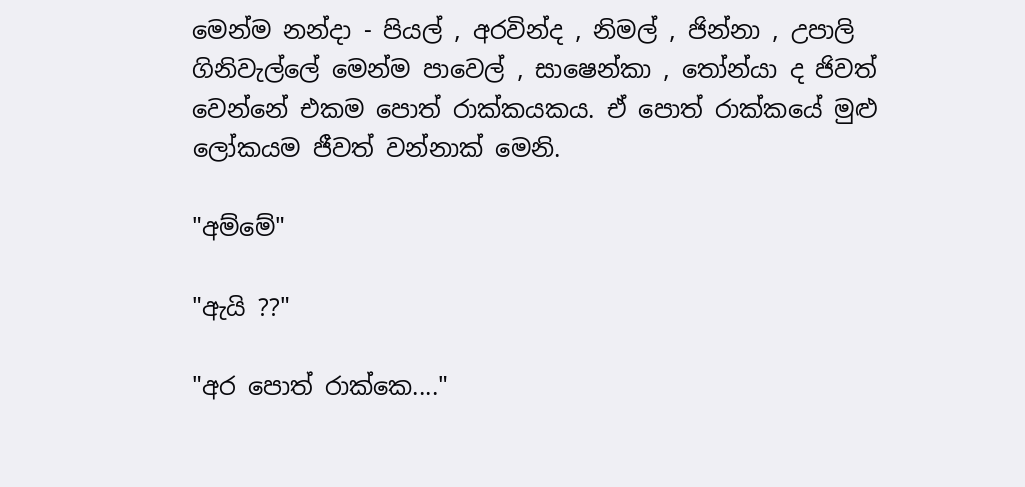මෙන්ම නන්දා - පියල් , අරවින්ද , නිමල් , ජින්නා , උපාලි ගිනිවැල්ලේ මෙන්ම පාවෙල් , සාෂෙන්කා , තෝන්යා ද ජිවත් වෙන්නේ එකම පොත් රාක්කයකය. ඒ පොත් රාක්කයේ මුළු ලෝකයම ජීවත් වන්නාක් මෙනි.

"අම්මේ"

"ඇයි ??"

"අර පොත් රාක්කෙ...."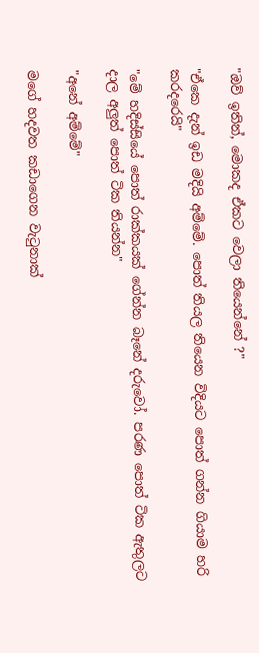"ඔව් ඉතින්, මොකද ඒකට වෙලා තියෙන්නේ ?"

"ඒකෙ දැන් ඉඩ මදියි අම්මේ. පොත් තියල තියෙන විදියට පොත් ගන්න ගියාම හරි කරදරෙයි"

"මේ හදිස්සියේ පොත් රාක්කයක් ගේන්න බෑනේ දරුවෝ. පරණ පොත් ටික ඇතුලට දාල අලුත් පොත් ටික තියන්න"

"අනේ අම්මේ"

මගේ හදවත කඩාගෙන වැටුනාක්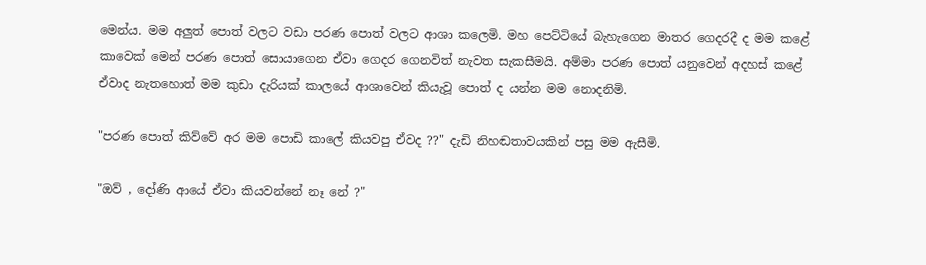මෙන්ය. මම අලුත් පොත් වලට වඩා පරණ පොත් වලට ආශා කලෙමි. මහ පෙට්ටියේ බැහැගෙන මාතර ගෙදරදී ද මම කළේ කාවෙක් මෙන් පරණ පොත් සොයාගෙන ඒවා ගෙදර ගෙනවිත් නැවත සැකසීමයි. අම්මා පරණ පොත් යනුවෙන් අදහස් කළේ ඒවාද නැතහොත් මම කුඩා දැරියක් කාලයේ ආශාවෙන් කියැවූ පොත් ද යන්න මම නොදනිමි.

"පරණ පොත් කිව්වේ අර මම පොඩි කාලේ කියවපු ඒවද ??" දැඩි නිහඬතාවයකින් පසු මම ඇසීමි.

"ඔව් , දෝණි ආයේ ඒවා කියවන්නේ නෑ නේ ?"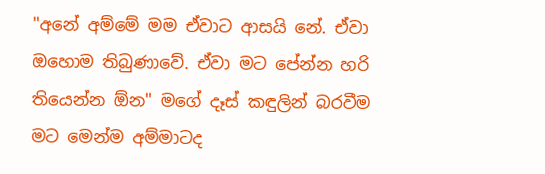"අනේ අම්මේ මම ඒවාට ආසයි නේ. ඒවා ඔහොම තිබුණාවේ. ඒවා මට පේන්න හරි තියෙන්න ඕන" මගේ දෑස් කඳුලින් බරවීම මට මෙන්ම අම්මාටද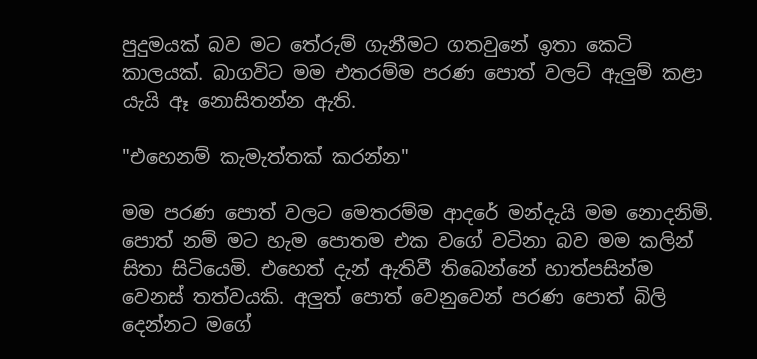පුදුමයක් බව මට තේරුම් ගැනීමට ගතවුනේ ඉතා කෙටි කාලයක්. බාගවිට මම එතරම්ම පරණ පොත් වලට් ඇලුම් කළා යැයි ඈ නොසිතන්න ඇති.

"එහෙනම් කැමැත්තක් කරන්න"

මම පරණ පොත් වලට මෙතරම්ම ආදරේ මන්දැයි මම නොදනිමි. පොත් නම් මට හැම පොතම එක වගේ වටිනා බව මම කලින් සිතා සිටියෙමි. එහෙත් දැන් ඇතිවී තිබෙන්නේ හාත්පසින්ම වෙනස් තත්වයකි. අලුත් පොත් වෙනුවෙන් පරණ පොත් බිලි දෙන්නට මගේ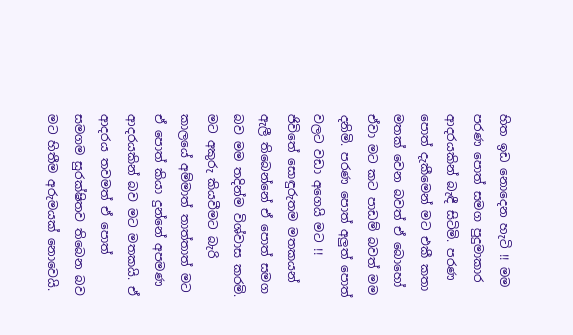හිත ඉඩ නොදෙන හැටි !! මම පරණ පොත් සමග පුදුමාකාර ආදරයකින් බැඳී සිටිමි. පරණ පොත් දැකීමෙන් මට එකී කතා මතක් වෙන බවත් ඒ බොහෝ ඒවා මට කට පාඩම් බවත් මම දනිමි. පරණ පොත් අලුත් පොත් වලට වඩා අගෙයි මට !! ජිවිතේ සොඳුරුතම මතකයන් ඇලී තිබෙන්නේ ඒ පොත් සමග බව මම තදින්ම විශ්වාස කරමි. මට අකුරු කියවීමට බැරි කාලයේ අම්මාත් තාත්තාත් මට ඒ පොත් කියා දුන්නේ අපමණ ආදරයකින් බව මට මතකයි. ඒ ආදරය තවමත් ඒ පොත් සමගම සුරක්ෂිතව තිබෙන බව මට හිතීම අරුමයක් නොවෙයි.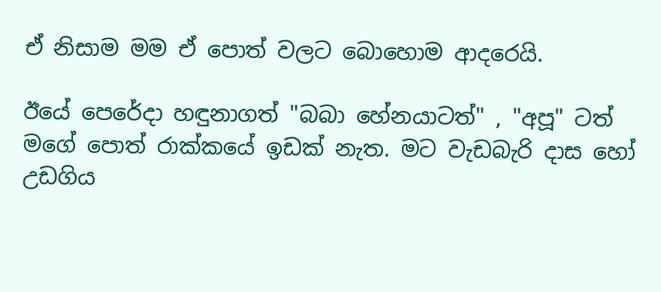ඒ නිසාම මම ඒ පොත් වලට බොහොම ආදරෙයි.

ඊයේ පෙරේදා හඳුනාගත් "බබා හේනයාටත්" , "අපූ" ටත් මගේ පොත් රාක්කයේ ඉඩක් නැත. මට වැඩබැරි දාස හෝ උඩගිය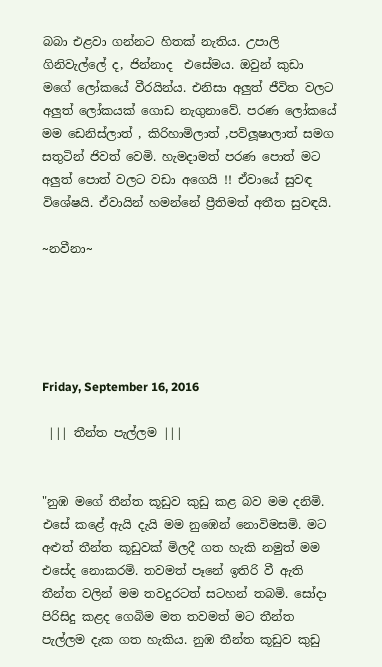බබා එළවා ගන්නට හිතක් නැතිය. උපාලි ගිනිවැල්ලේ ද, ජින්නාද  එසේමය. ඔවුන් කුඩා මගේ ලෝකයේ වීරයින්ය. එනිසා අලුත් ජීවිත වලට අලුත් ලෝකයක් ගොඩ නැගුනාවේ. පරණ ලෝකයේ මම ඩෙනිස්ලාත් , කිරිහාමිලාත් ,පව්ලූෂාලාත් සමග සතුටින් ජිවත් වෙමි. හැමදාමත් පරණ පොත් මට අලුත් පොත් වලට වඩා අගෙයි !! ඒවායේ සුවඳ විශේෂයි. ඒවායින් හමන්නේ ප්‍රීතිමත් අතීත සුවඳයි.

~නවීනා~





Friday, September 16, 2016

 ||| තීන්ත පැල්ලම |||


"නුඹ මගේ තීන්ත කූඩුව කුඩු කළ බව මම දනිමි. එසේ කළේ ඇයි දැයි මම නුඹෙන් නොවිමසමි. මට අළුත් තීන්ත කූඩුවක් මිලදී ගත හැකි නමුත් මම එසේද නොකරමි. තවමත් පෑනේ ඉතිරි වී ඇති තීන්ත වලින් මම තවදුරටත් සටහන් තබමි. සෝදා පිරිසිදු කළද ගෙබිම මත තවමත් මට තීන්ත පැල්ලම දැක ගත හැකිය. නුඹ තීන්ත කූඩුව කුඩු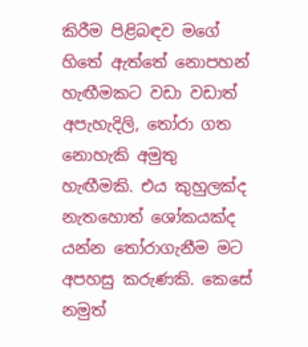කිරීම පිළිබඳව මගේ හිතේ ඇත්තේ නොපහන් හැඟීමකට වඩා වඩාත් අපැහැදිලි, තෝරා ගත නොහැකි අමුතු හැඟීමකි. එය කුහුලක්ද නැතහොත් ශෝකයක්ද යන්න තෝරාගැනීම මට අපහසු කරුණකි. කෙසේ නමුත්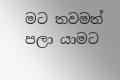මට තවමත් පලා යාමට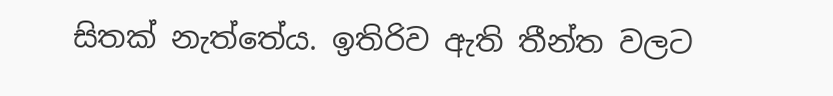සිතක් නැත්තේය. ඉතිරිව ඇති තීන්ත වලට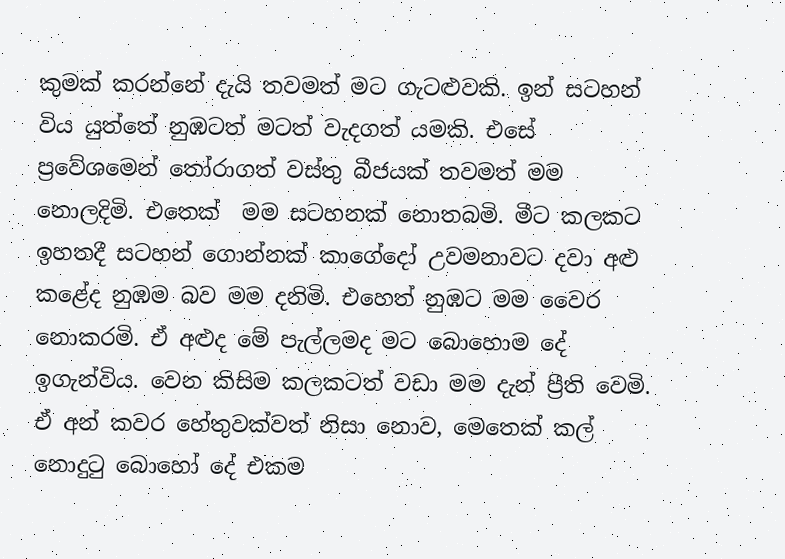කුමක් කරන්නේ දැයි තවමත් මට ගැටළුවකි. ඉන් සටහන් විය යුත්තේ නුඹටත් මටත් වැදගත් යමකි. එසේ ප්‍රවේශමෙන් තෝරාගත් වස්තු බීජයක් තවමත් මම නොලදිමි. එතෙක්  මම සටහනක් නොතබමි. මීට කලකට ඉහතදී සටහන් ගොන්නක් කාගේදෝ උවමනාවට දවා අළු කළේද නුඹම බව මම දනිමි. එහෙත් නුඹට මම වෛර නොකරමි. ඒ අළුද මේ පැල්ලමද මට බොහොම දේ ඉගැන්විය. වෙන කිසිම කලකටත් වඩා මම දැන් ප්‍රීති වෙමි. ඒ අන් කවර හේතුවක්වත් නිසා නොව, මෙතෙක් කල් නොදුටු බොහෝ දේ එකම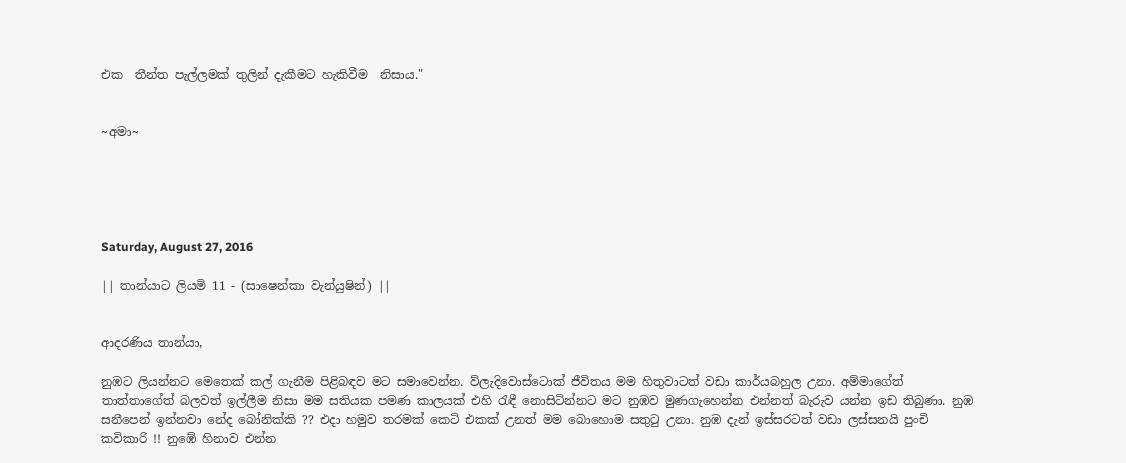එක  තීන්ත පැල්ලමක් තුලින් දැකීමට හැකිවීම  නිසාය."


~අමා~





Saturday, August 27, 2016

|| තාන්යාට ලියමි 11 - (සාෂෙන්කා වැන්යුෂින්) ||


ආදරණිය තාන්යා,

නුඹට ලියන්නට මෙතෙක් කල් ගැනීම පිළිබඳව මට සමාවෙන්න. ව්ලැදිවොස්ටොක් ජීවිතය මම හිතුවාටත් වඩා කාර්යබහුල උනා. අම්මාගේත් තාත්තාගේත් බලවත් ඉල්ලීම නිසා මම සතියක පමණ කාලයක් එහි රැඳී නොසිටින්නට මට නුඹව මුණගැහෙන්න එන්නත් බැරුව යන්න ඉඩ තිබුණා. නුඹ සනීපෙන් ඉන්නවා නේද බෝනික්කි ?? එදා හමුව තරමක් කෙටි එකක් උනත් මම බොහොම සතුටු උනා. නුඹ දැන් ඉස්සරටත් වඩා ලස්සනයි පුංචි කවිකාරි !! නුඹේ හිනාව එන්න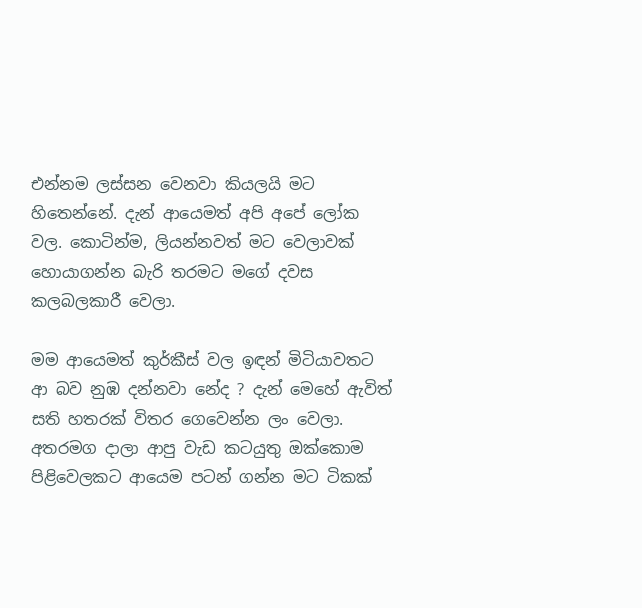එන්නම ලස්සන වෙනවා කියලයි මට හිතෙන්නේ. දැන් ආයෙමත් අපි අපේ ලෝක වල. කොටින්ම, ලියන්නවත් මට වෙලාවක් හොයාගන්න බැරි තරමට මගේ දවස කලබලකාරී වෙලා.

මම ආයෙමත් කුර්කීස් වල ඉඳන් මිටියාවතට ආ බව නුඹ දන්නවා නේද ? දැන් මෙහේ ඇවිත් සති හතරක් විතර ගෙවෙන්න ලං වෙලා. අතරමග දාලා ආපු වැඩ කටයුතු ඔක්කොම පිළිවෙලකට ආයෙම පටන් ගන්න මට ටිකක්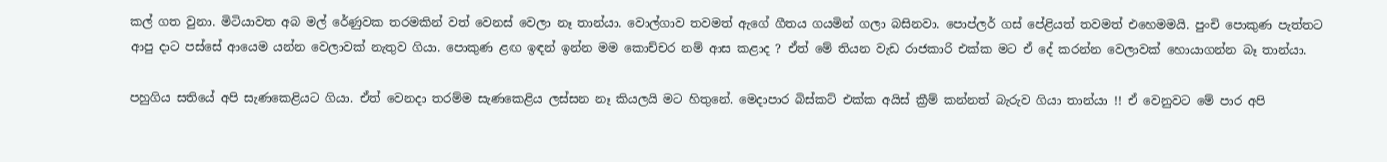කල් ගත වුනා. මිටියාවත අබ මල් රේණුවක තරමකින් වත් වෙනස් වෙලා නෑ තාන්යා. වොල්ගාව තවමත් ඇගේ ගීතය ගයමින් ගලා බසිනවා. පොප්ලර් ගස් පේළියත් තවමත් එහෙමමයි. පුංචි පොකුණ පැත්තට ආපු දාට පස්සේ ආයෙම යන්න වෙලාවක් නැතුව ගියා. පොකුණ ළඟ ඉඳන් ඉන්න මම කොච්චර නම් ආස කළාද ? ඒත් මේ තියන වැඩ රාජකාරි එක්ක මට ඒ දේ කරන්න වෙලාවක් හොයාගන්න බෑ තාන්යා.

පහුගිය සතියේ අපි සැණකෙළියට ගියා. ඒත් වෙනදා තරම්ම සැණකෙළිය ලස්සන නෑ කියලයි මට හිතුනේ. මෙදාපාර බිස්කට් එක්ක අයිස් ක්‍රීම් කන්නත් බැරුව ගියා තාන්යා !! ඒ වෙනුවට මේ පාර අපි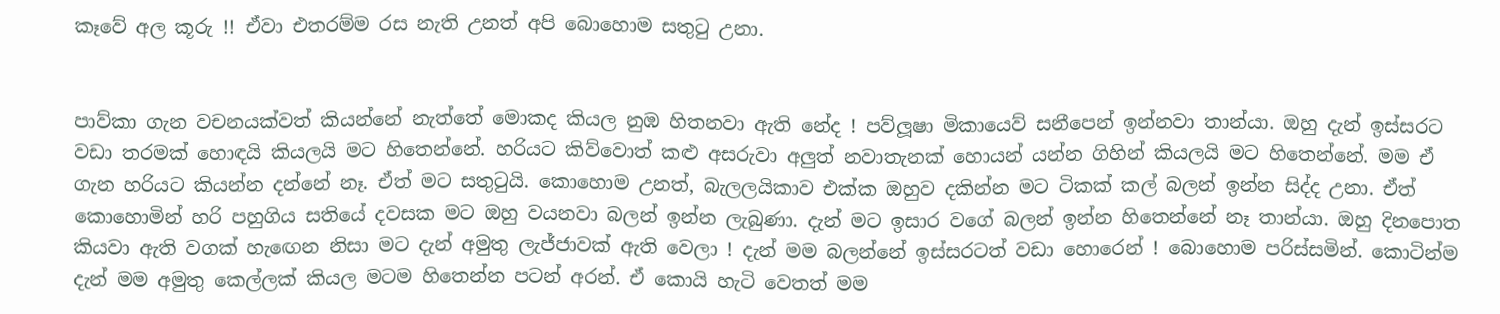කෑවේ අල කූරු !! ඒවා එතරම්ම රස නැති උනත් අපි බොහොම සතුටු උනා.


පාව්කා ගැන වචනයක්වත් කියන්නේ නැත්තේ මොකද කියල නුඹ හිතනවා ඇති නේද ! පව්ලූෂා මිකායෙව් සනීපෙන් ඉන්නවා තාන්යා. ඔහු දැන් ඉස්සරට වඩා තරමක් හොඳයි කියලයි මට හිතෙන්නේ. හරියට කිව්වොත් කළු අසරුවා අලුත් නවාතැනක් හොයන් යන්න ගිහින් කියලයි මට හිතෙන්නේ. මම ඒ ගැන හරියට කියන්න දන්නේ නෑ. ඒත් මට සතුටුයි. කොහොම උනත්, බැලලයිකාව එක්ක ඔහුව දකින්න මට ටිකක් කල් බලන් ඉන්න සිද්ද උනා. ඒත් කොහොමින් හරි පහුගිය සතියේ දවසක මට ඔහු වයනවා බලන් ඉන්න ලැබුණා. දැන් මට ඉසාර වගේ බලන් ඉන්න හිතෙන්නේ නෑ තාන්යා. ඔහු දිනපොත කියවා ඇති වගක් හැඟෙන නිසා මට දැන් අමුතු ලැජ්ජාවක් ඇති වෙලා ! දැන් මම බලන්නේ ඉස්සරටත් වඩා හොරෙන් ! බොහොම පරිස්සමින්. කොටින්ම දැන් මම අමුතු කෙල්ලක් කියල මටම හිතෙන්න පටන් අරන්. ඒ කොයි හැටි වෙතත් මම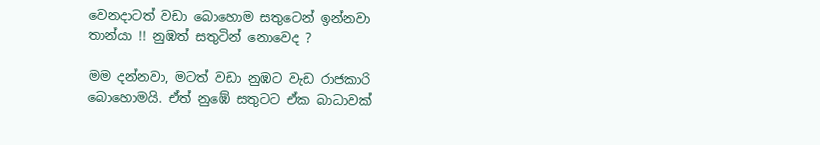වෙනදාටත් වඩා බොහොම සතුටෙන් ඉන්නවා තාන්යා !! නුඹත් සතුටින් නොවෙද ?

මම දන්නවා, මටත් වඩා නුඹට වැඩ රාජකාරි බොහොමයි. ඒත් නුඹේ සතුටට ඒක බාධාවක්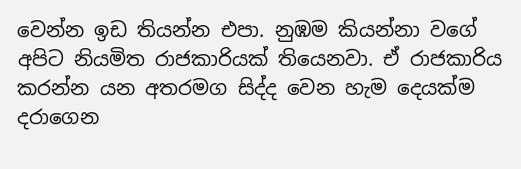වෙන්න ඉඩ තියන්න එපා. නුඹම කියන්නා වගේ අපිට නියමිත රාජකාරියක් තියෙනවා. ඒ රාජකාරිය කරන්න යන අතරමග සිද්ද වෙන හැම දෙයක්ම දරාගෙන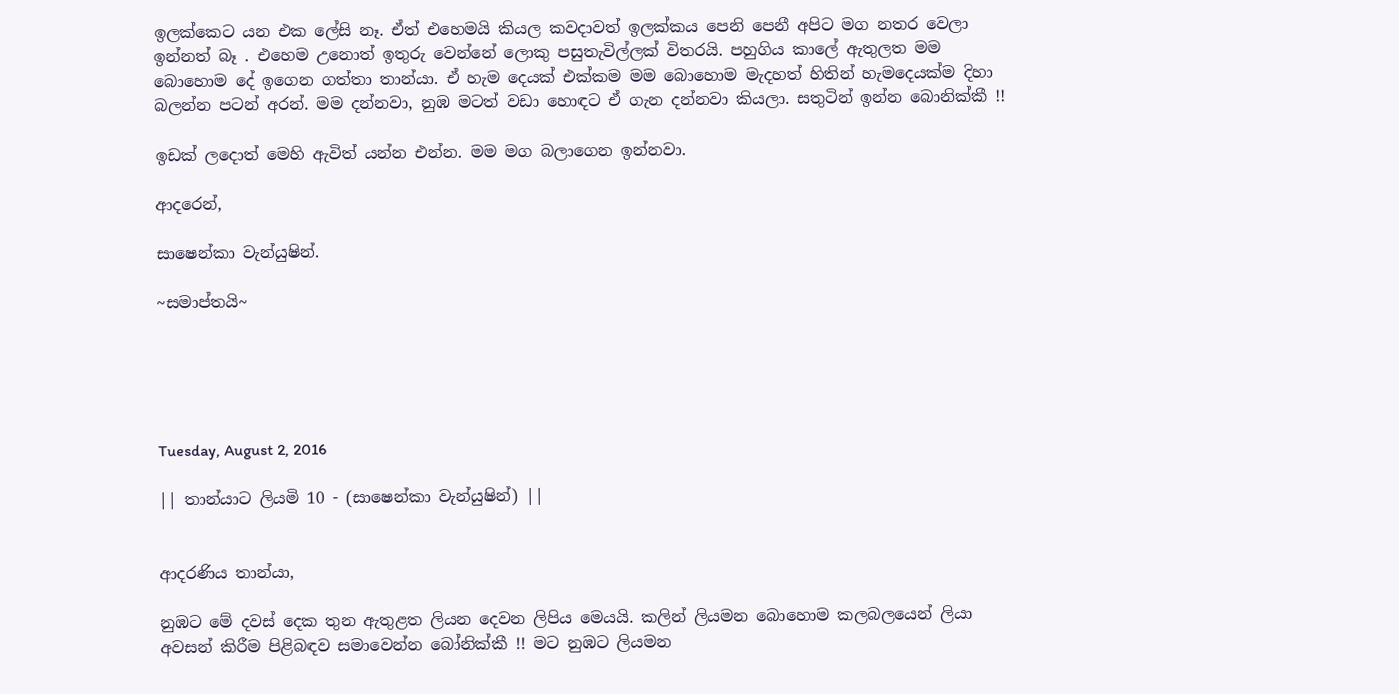ඉලක්කෙට යන එක ලේසි නෑ. ඒත් එහෙමයි කියල කවදාවත් ඉලක්කය පෙනි පෙනී අපිට මග නතර වෙලා ඉන්නත් බෑ . එහෙම උනොත් ඉතුරු වෙන්නේ ලොකු පසුතැවිල්ලක් විතරයි. පහුගිය කාලේ ඇතුලත මම බොහොම දේ ඉගෙන ගත්තා තාන්යා. ඒ හැම දෙයක් එක්කම මම බොහොම මැදහත් හිතින් හැමදෙයක්ම දිහා බලන්න පටන් අරන්. මම දන්නවා, නුඹ මටත් වඩා හොඳට ඒ ගැන දන්නවා කියලා. සතුටින් ඉන්න බොනික්කී !!

ඉඩක් ලදොත් මෙහි ඇවිත් යන්න එන්න. මම මග බලාගෙන ඉන්නවා.

ආදරෙන්,

සාෂෙන්කා වැන්යුෂින්.

~සමාප්තයි~





Tuesday, August 2, 2016

|| තාන්යාට ලියමි 10 - (සාෂෙන්කා වැන්යුෂින්) ||


ආදරණිය තාන්යා,

නුඹට මේ දවස් දෙක තුන ඇතුළත ලියන දෙවන ලිපිය මෙයයි. කලින් ලියමන බොහොම කලබලයෙන් ලියා අවසන් කිරීම පිළිබඳව සමාවෙන්න බෝනික්කී !! මට නුඹට ලියමන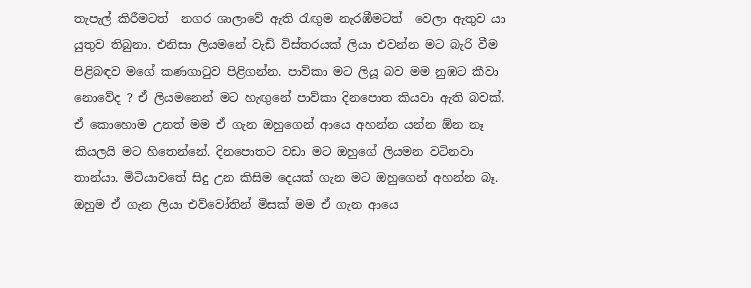තැපැල් කිරීමටත්  නගර ශාලාවේ ඇති රැඟුම නැරඹීමටත්  වෙලා ඇතුව යා යුතුව තිබුනා. එනිසා ලියමනේ වැඩි විස්තරයක් ලියා එවන්න මට බැරි වීම පිළිබඳව මගේ කණගාටුව පිළිගන්න. පාව්කා මට ලියූ බව මම නුඹට කීවා නොවේද ? ඒ ලියමනෙන් මට හැඟුනේ පාව්කා දිනපොත කියවා ඇති බවක්. ඒ කොහොම උනත් මම ඒ ගැන ඔහුගෙන් ආයෙ අහන්න යන්න ඕන නෑ කියලයි මට හිතෙන්නේ. දිනපොතට වඩා මට ඔහුගේ ලියමන වටිනවා තාන්යා. මිටියාවතේ සිදු උන කිසිම දෙයක් ගැන මට ඔහුගෙන් අහන්න බෑ. ඔහුම ඒ ගැන ලියා එව්වෝතින් මිසක් මම ඒ ගැන ආයෙ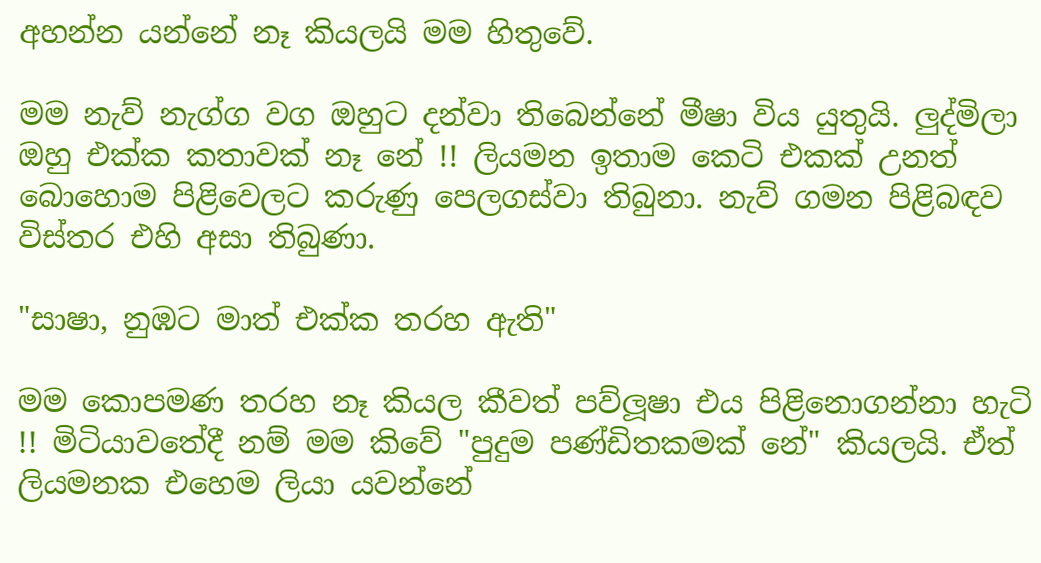අහන්න යන්නේ නෑ කියලයි මම හිතුවේ.

මම නැව් නැග්ග වග ඔහුට දන්වා තිබෙන්නේ මීෂා විය යුතුයි. ලුද්මිලා ඔහු එක්ක කතාවක් නෑ නේ !! ලියමන ඉතාම කෙටි එකක් උනත් බොහොම පිළිවෙලට කරුණු පෙලගස්වා තිබුනා. නැව් ගමන පිළිබඳව විස්තර එහි අසා තිබුණා.

"සාෂා, නුඹට මාත් එක්ක තරහ ඇති"

මම කොපමණ තරහ නෑ කියල කීවත් පව්ලූෂා එය පිළිනොගන්නා හැටි !! මිටියාවතේදී නම් මම කිවේ "පුදුම පණ්ඩිතකමක් නේ" කියලයි. ඒත් ලියමනක එහෙම ලියා යවන්නේ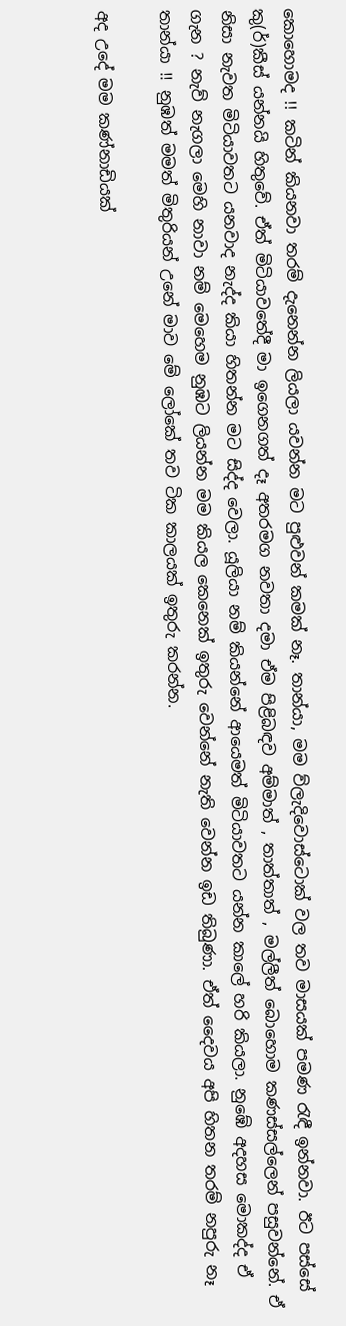කොහොමද !! කටින් කියනවා තරම් දැනෙන්න ලියලා යවන්න මට පුළුවන් කමක් නෑ. තාන්යා, මම ව්ලැදිවොස්ටොක් වල තව මාසයක් පමණ රැඳී ඉන්නවා. ඊට පස්සේ කු(ර්)කීස් යන්නයි හිතුවේ. ඒත් මිටියාවතේදී මා ඉගෙනගත් දෑ අතරමග නවතා දමා ඒම පිළිබඳව අම්මාත් , තාත්තාත් , මල්ලීත් බොහොම කණස්සල්ලෙන් පසුවන්නේ. ඒ නිසා නැවත මිටියාවතට යනවාද නැද්ද කියා හිතන්න මට සිද්ද වෙලා. යූලියා නම් කියන්නේ ආයෙමත් මිටියාවතට යන්න කාලේ හරි කියලා. නුඹේ අදහස මොකද්ද ඒ ගැන ? නැව් නැගලා මෙහි නාවා නම් මෙහෙම නුඹට ලියන්න මම කියල කෙනෙක් ඉතුරු වෙන්නේ නැති වෙන්න ඉඩ තිබුණා. ඒත් දෛවය අපි හිතන තරම් නපුරු නෑ තාන්යා !! නුඹත් මමත් මිතුරියන් උනේ මාව මේ ලෝකේ තව ටික කාලයක් ඉතුරු කරන්න.

අද උදේ මම කණ්නාඩියක්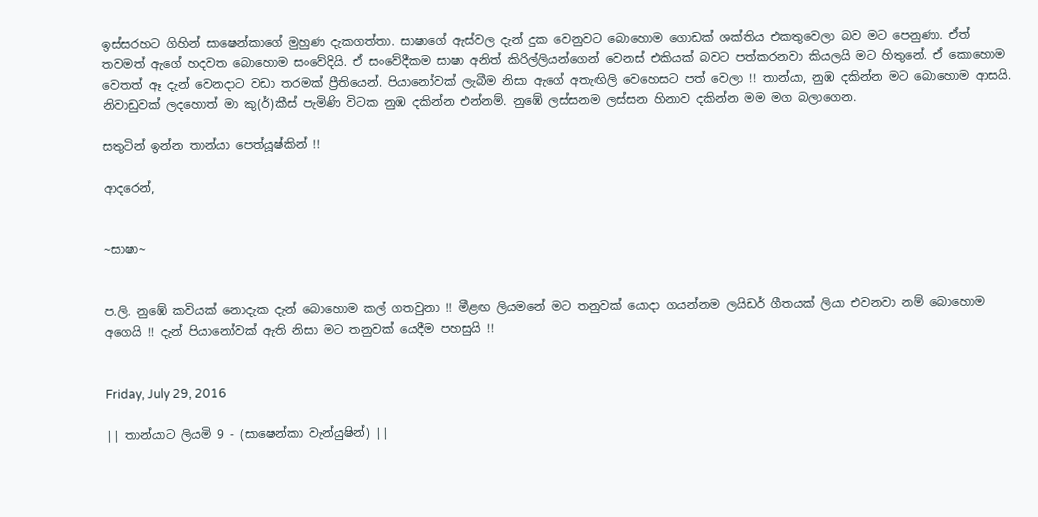ඉස්සරහට ගිහින් සාෂෙන්කාගේ මුහුණ දැකගත්තා. සාෂාගේ ඇස්වල දැන් දුක වෙනුවට බොහොම ගොඩක් ශක්තිය එකතුවෙලා බව මට පෙනුණා. ඒත් තවමත් ඇගේ හදවත බොහොම සංවේදියි. ඒ සංවේදීකම සාෂා අනිත් කිරිල්ලියන්ගෙන් වෙනස් එකියක් බවට පත්කරනවා කියලයි මට හිතුනේ. ඒ කොහොම වෙතත් ඈ දැන් වෙනදාට වඩා තරමක් ප්‍රීතියෙන්. පියානෝවක් ලැබීම නිසා ඇගේ අතැඟිලි වෙහෙසට පත් වෙලා !! තාන්යා, නුඹ දකින්න මට බොහොම ආසයි. නිවාඩුවක් ලදහොත් මා කු(ර්)කීස් පැමිණි විටක නුඹ දකින්න එන්නම්. නුඹේ ලස්සනම ලස්සන හිනාව දකින්න මම මග බලාගෙන.

සතුටින් ඉන්න තාන්යා පෙත්යූෂ්කින් !!

ආදරෙන්,


~සාෂා~


ප.ලි. නුඹේ කවියක් නොදැක දැන් බොහොම කල් ගතවුනා !! මීළඟ ලියමනේ මට තනුවක් යොදා ගයන්නම ලයිඩර් ගීතයක් ලියා එවනවා නම් බොහොම අගෙයි !! දැන් පියානෝවක් ඇති නිසා මට තනුවක් යෙදීම පහසුයි !!


Friday, July 29, 2016

|| තාන්යාට ලියමි 9 - (සාෂෙන්කා වැන්යුෂින්) ||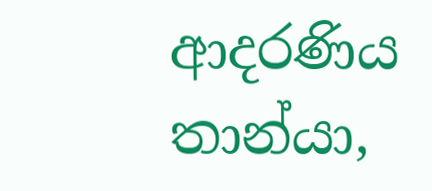ආදරණිය තාන්යා,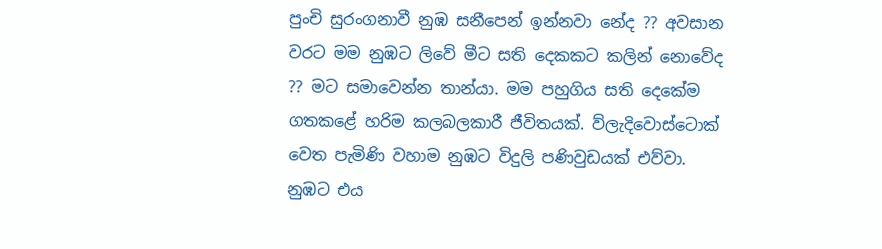පුංචි සුරංගනාවී නුඹ සනීපෙන් ඉන්නවා නේද ?? අවසාන වරට මම නුඹට ලිවේ මීට සති දෙකකට කලින් නොවේද ?? මට සමාවෙන්න තාන්යා. මම පහුගිය සති දෙකේම ගතකළේ හරිම කලබලකාරී ජීවිතයක්. ව්ලැදිවොස්ටොක් වෙත පැමිණි වහාම නුඹට විදුලි පණිවුඩයක් එව්වා. නුඹට එය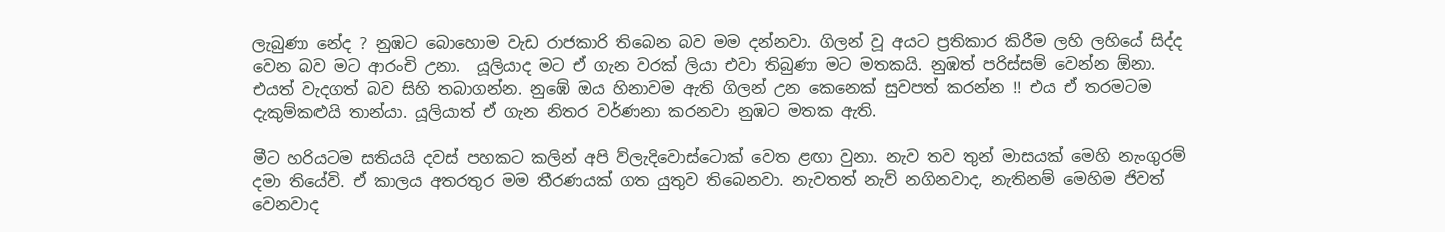ලැබුණා නේද ? නුඹට බොහොම වැඩ රාජකාරි තිබෙන බව මම දන්නවා. ගිලන් වූ අයට ප්‍රතිකාර කිරීම ලහි ලහියේ සිද්ද වෙන බව මට ආරංචි උනා.  යූලියාද මට ඒ ගැන වරක් ලියා එවා තිබුණා මට මතකයි. නුඹත් පරිස්සම් වෙන්න ඕනා. එයත් වැදගත් බව සිහි තබාගන්න. නුඹේ ඔය හිනාවම ඇති ගිලන් උන කෙනෙක් සුවපත් කරන්න !! එය ඒ තරමටම දැකුම්කළුයි තාන්යා. යූලියාත් ඒ ගැන නිතර වර්ණනා කරනවා නුඹට මතක ඇති.

මීට හරියටම සතියයි දවස් පහකට කලින් අපි ව්ලැදිවොස්ටොක් වෙත ළඟා වුනා. නැව තව තුන් මාසයක් මෙහි නැංගුරම් දමා තියේවි. ඒ කාලය අතරතුර මම තීරණයක් ගත යුතුව තිබෙනවා. නැවතත් නැව් නගිනවාද, නැතිනම් මෙහිම ජිවත් වෙනවාද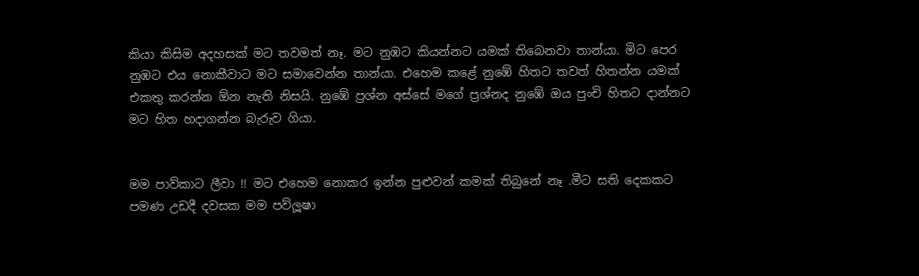කියා කිසිම අදහසක් මට තවමත් නෑ. මට නුඹට කියන්නට යමක් තිබෙනවා තාන්යා. මිට පෙර නුඹට එය නොකීවාට මට සමාවෙන්න තාන්යා. එහෙම කළේ නුඹේ හිතට තවත් හිතන්න යමක් එකතු කරන්න ඕන නැති නිසයි. නුඹේ ප්‍රශ්න අස්සේ මගේ ප්‍රශ්නද නුඹේ ඔය පුංචි හිතට දාන්නට මට හිත හදාගන්න බැරුව ගියා.


මම පාව්කාට ලීවා !! මට එහෙම නොකර ඉන්න පුළුවන් කමක් තිබුනේ නෑ .මීට සති දෙකකට පමණ උඩදී දවසක මම පව්ලූෂා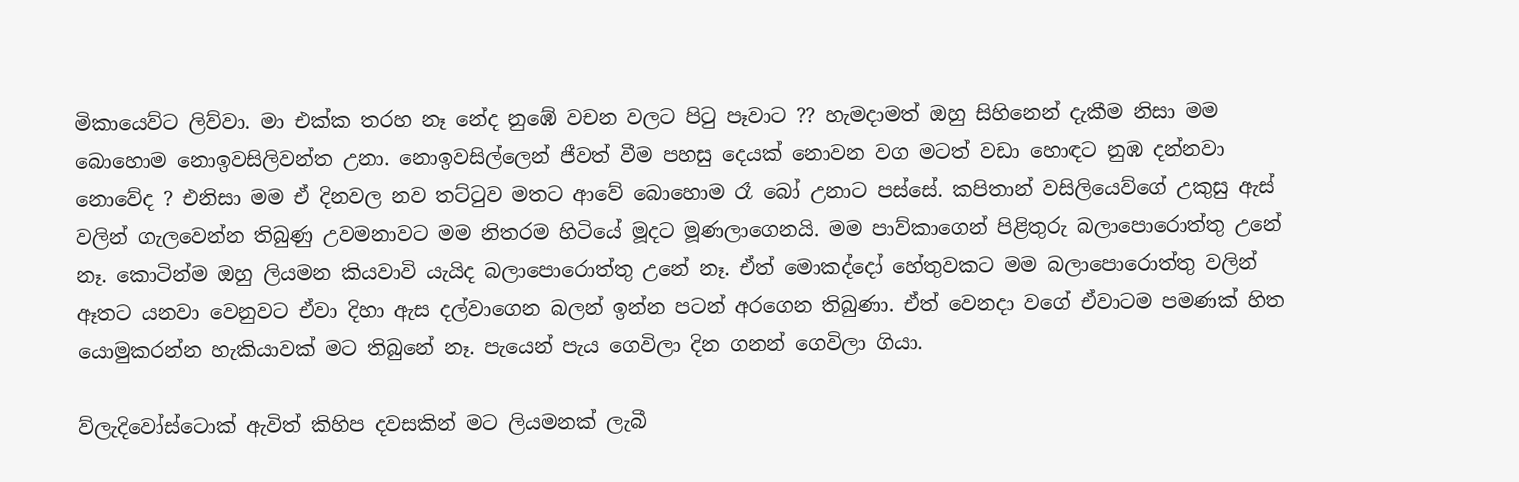මිකායෙව්ට ලිව්වා. මා එක්ක තරහ නෑ නේද නුඹේ වචන වලට පිටු පෑවාට ?? හැමදාමත් ඔහු සිහිනෙන් දැකීම නිසා මම බොහොම නොඉවසිලිවන්ත උනා. නොඉවසිල්ලෙන් ජීවත් වීම පහසු දෙයක් නොවන වග මටත් වඩා හොඳට නුඹ දන්නවා නොවේද ? එනිසා මම ඒ දිනවල නව තට්ටුව මතට ආවේ බොහොම රෑ බෝ උනාට පස්සේ. කපිතාන් වසිලියෙව්ගේ උකුසු ඇස් වලින් ගැලවෙන්න තිබුණු උවමනාවට මම නිතරම හිටියේ මූදට මූණලාගෙනයි. මම පාව්කාගෙන් පිළිතුරු බලාපොරොත්තු උනේ නෑ. කොටින්ම ඔහු ලියමන කියවාවි යැයිද බලාපොරොත්තු උනේ නෑ. ඒත් මොකද්දෝ හේතුවකට මම බලාපොරොත්තු වලින් ඈතට යනවා වෙනුවට ඒවා දිහා ඇස දල්වාගෙන බලන් ඉන්න පටන් අරගෙන තිබුණා. ඒත් වෙනදා වගේ ඒවාටම පමණක් හිත යොමුකරන්න හැකියාවක් මට තිබුනේ නෑ. පැයෙන් පැය ගෙවිලා දින ගනන් ගෙවිලා ගියා.

ව්ලැදිවෝස්ටොක් ඇවිත් කිහිප දවසකින් මට ලියමනක් ලැබී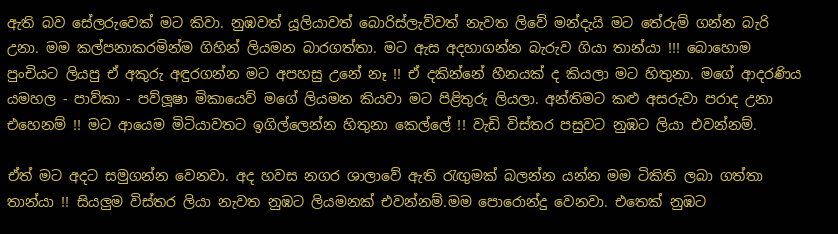ඇති බව සේලරුවෙක් මට කිවා. නුඹවත් යූලියාවත් බොරිස්ලැව්වත් නැවත ලිවේ මන්දැයි මට තේරුම් ගන්න බැරි උනා. මම කල්පනාකරමින්ම ගිහින් ලියමන බාරගත්තා. මට ඇස අදහාගන්න බැරුව ගියා තාන්යා !!! බොහොම පුංචියට ලියපු ඒ අකුරු අඳුරගන්න මට අපහසු උනේ නෑ !! ඒ දකින්නේ හීනයක් ද කියලා මට හිතුනා. මගේ ආදරණිය යමහල - පාව්කා - පව්ලූෂා මිකායෙව් මගේ ලියමන කියවා මට පිළිතුරු ලියලා. අන්තිමට කළු අසරුවා පරාද උනා එහෙනම් !! මට ආයෙම මිටියාවතට ඉගිල්ලෙන්න හිතුනා කෙල්ලේ !! වැඩි විස්තර පසුවට නුඹට ලියා එවන්නම්.

ඒත් මට අදට සමුගන්න වෙනවා. අද හවස නගර ශාලාවේ ඇති රැඟුමක් බලන්න යන්න මම ටිකිති ලබා ගත්තා තාන්යා !! සියලුම විස්තර ලියා නැවත නුඹට ලියමනක් එවන්නම්.මම පොරොන්දු වෙනවා. එතෙක් නුඹට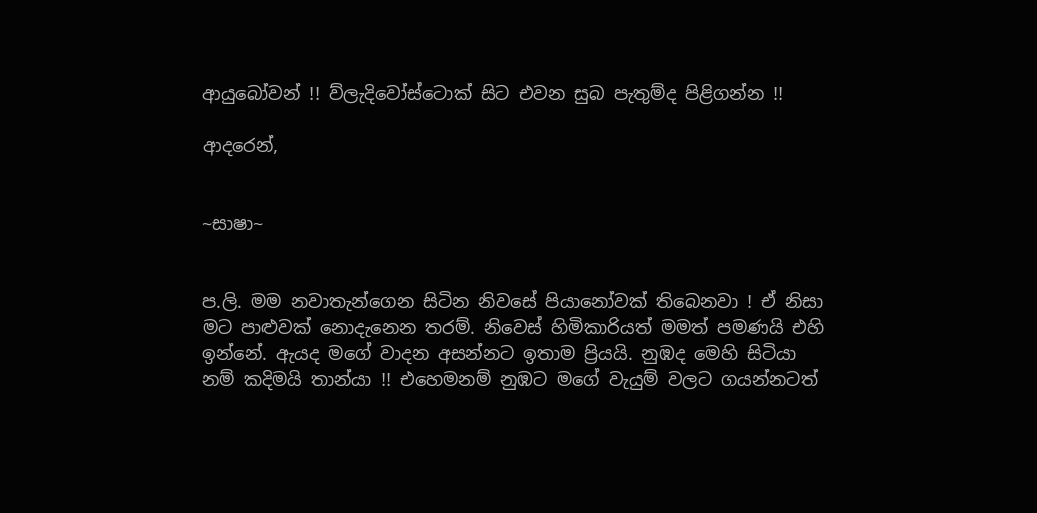ආයුබෝවන් !! ව්ලැදිවෝස්ටොක් සිට එවන සුබ පැතුම්ද පිළිගන්න !!

ආදරෙන්,


~සාෂා~


ප.ලි. මම නවාතැන්ගෙන සිටින නිවසේ පියානෝවක් තිබෙනවා ! ඒ නිසා මට පාළුවක් නොදැනෙන තරම්. නිවෙස් හිමිකාරියත් මමත් පමණයි එහි ඉන්නේ. ඇයද මගේ වාදන අසන්නට ඉතාම ප්‍රියයි. නුඹද මෙහි සිටියා නම් කදිමයි තාන්යා !! එහෙමනම් නුඹට මගේ වැයුම් වලට ගයන්නටත්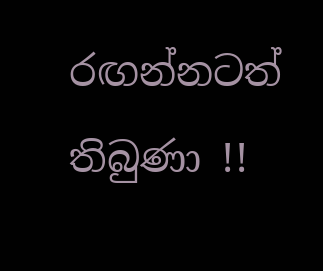රඟන්නටත්  තිබුණා !!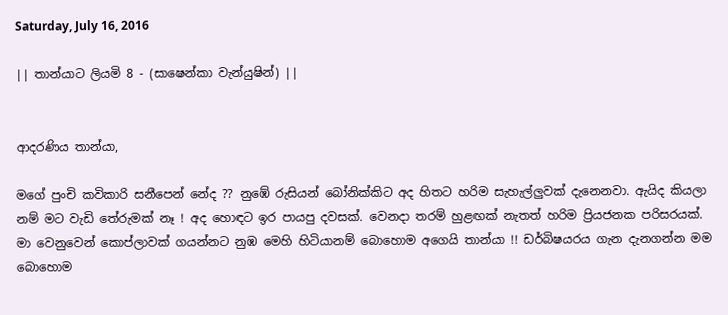Saturday, July 16, 2016

|| තාන්යාට ලියමි 8 - (සාෂෙන්කා වැන්යුෂින්) ||


ආදරණිය තාන්යා,

මගේ පුංචි කවිකාරි සනීපෙන් නේද ?? නුඹේ රුසියන් බෝනික්කිට අද හිතට හරිම සැහැල්ලුවක් දැනෙනවා. ඇයිද කියලා නම් මට වැඩි තේරුමක් නෑ ! අද හොඳට ඉර පායපු දවසක්. වෙනදා තරම් හුළඟක් නැතත් හරිම ප්‍රියජනක පරිසරයක්. මා වෙනුවෙන් කොප්ලාවක් ගයන්නට නුඹ මෙහි හිටියානම් බොහොම අගෙයි තාන්යා !! ඩර්බිෂයරය ගැන දැනගන්න මම බොහොම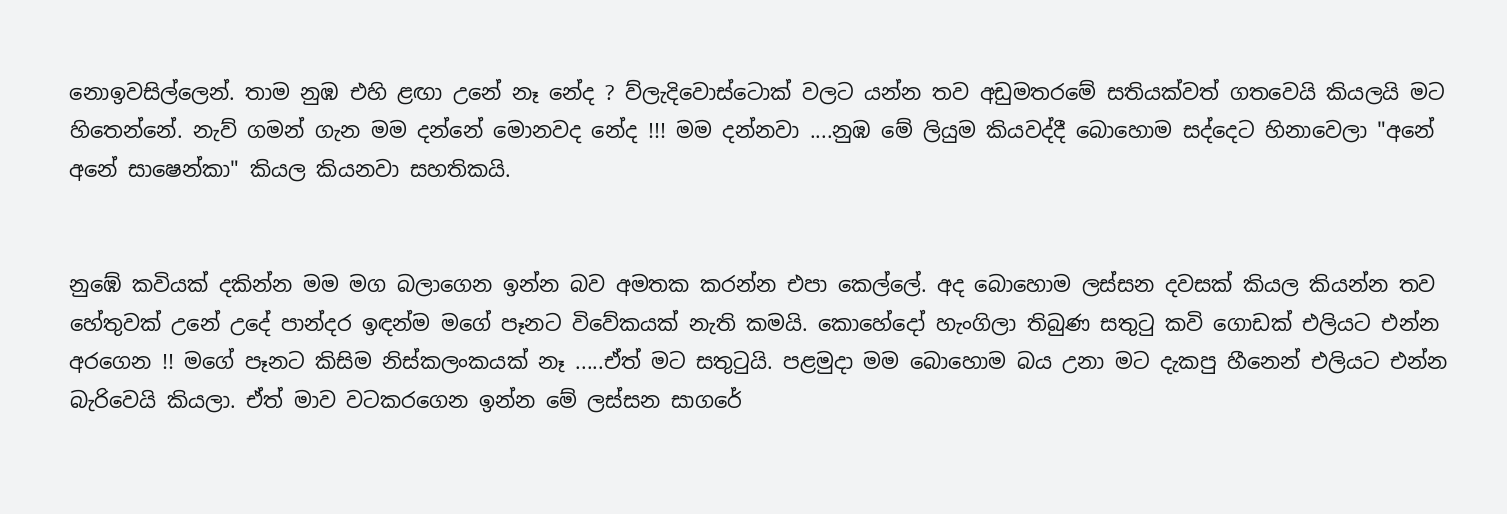නොඉවසිල්ලෙන්. තාම නුඹ එහි ළඟා උනේ නෑ නේද ? ව්‍ලැදිවොස්ටොක් වලට යන්න තව අඩුමතරමේ සතියක්වත් ගතවෙයි කියලයි මට හිතෙන්නේ. නැව් ගමන් ගැන මම දන්නේ මොනවද නේද !!! මම දන්නවා ....නුඹ මේ ලියුම කියවද්දී බොහොම සද්දෙට හිනාවෙලා "අනේ අනේ සාෂෙන්කා" කියල කියනවා සහතිකයි.


නුඹේ කවියක් දකින්න මම මග බලාගෙන ඉන්න බව අමතක කරන්න එපා කෙල්ලේ. අද බොහොම ලස්සන දවසක් කියල කියන්න තව හේතුවක් උනේ උදේ පාන්දර ඉඳන්ම මගේ පෑනට විවේකයක් නැති කමයි. කොහේදෝ හැංගිලා තිබුණ සතුටු කවි ගොඩක් එලියට එන්න අරගෙන !! මගේ පෑනට කිසිම නිස්කලංකයක් නෑ .....ඒත් මට සතුටුයි. පළමුදා මම බොහොම බය උනා මට දැකපු හීනෙන් එලියට එන්න බැරිවෙයි කියලා. ඒත් මාව වටකරගෙන ඉන්න මේ ලස්සන සාගරේ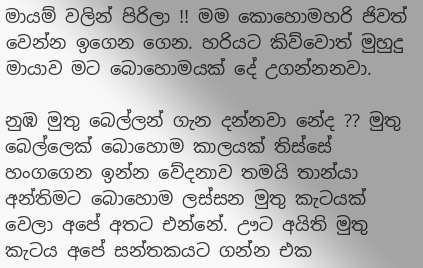මායම් වලින් පිරිලා !! මම කොහොමහරි ජිවත් වෙන්න ඉගෙන ගෙන. හරියට කිව්වොත් මුහුදු මායාව මට බොහොමයක් දේ උගන්නනවා.

නුඹ මුතු බෙල්ලන් ගැන දන්නවා නේද ?? මුතු බෙල්ලෙක් බොහොම කාලයක් තිස්සේ හංගගෙන ඉන්න වේදනාව තමයි තාන්යා අන්තිමට බොහොම ලස්සන මුතු කැටයක් වෙලා අපේ අතට එන්නේ. ඌට අයිති මුතු කැටය අපේ සන්තකයට ගන්න එක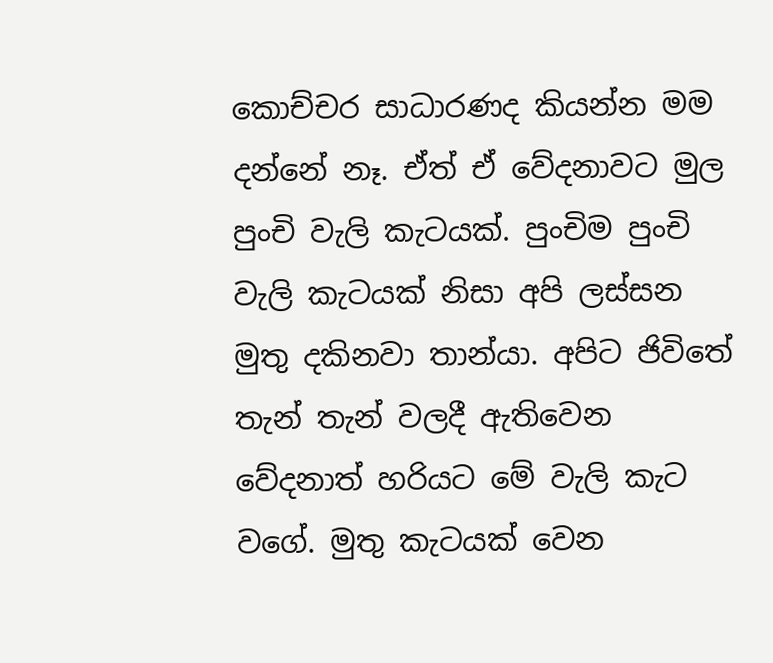කොච්චර සාධාරණද කියන්න මම දන්නේ නෑ. ඒත් ඒ වේදනාවට මුල පුංචි වැලි කැටයක්. පුංචිම පුංචි වැලි කැටයක් නිසා අපි ලස්සන මුතු දකිනවා තාන්යා. අපිට ජිවිතේ තැන් තැන් වලදී ඇතිවෙන වේදනාත් හරියට මේ වැලි කැට වගේ. මුතු කැටයක් වෙන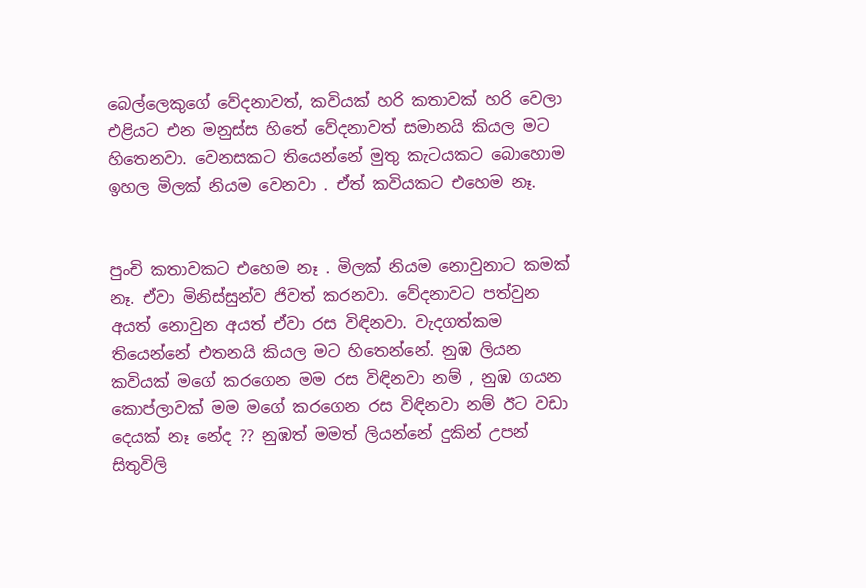බෙල්ලෙකුගේ වේදනාවත්, කවියක් හරි කතාවක් හරි වෙලා එළියට එන මනුස්ස හිතේ වේදනාවත් සමානයි කියල මට හිතෙනවා. වෙනසකට තියෙන්නේ මුතු කැටයකට බොහොම ඉහල මිලක් නියම වෙනවා . ඒත් කවියකට එහෙම නෑ.


පුංචි කතාවකට එහෙම නෑ . මිලක් නියම නොවුනාට කමක් නෑ. ඒවා මිනිස්සුන්ව ජිවත් කරනවා. වේදනාවට පත්වුන අයත් නොවුන අයත් ඒවා රස විඳිනවා. වැදගත්කම තියෙන්නේ එතනයි කියල මට හිතෙන්නේ. නුඹ ලියන කවියක් මගේ කරගෙන මම රස විඳිනවා නම් , නුඹ ගයන කොප්ලාවක් මම මගේ කරගෙන රස විඳිනවා නම් ඊට වඩා දෙයක් නෑ නේද ?? නුඹත් මමත් ලියන්නේ දුකින් උපන් සිතුවිලි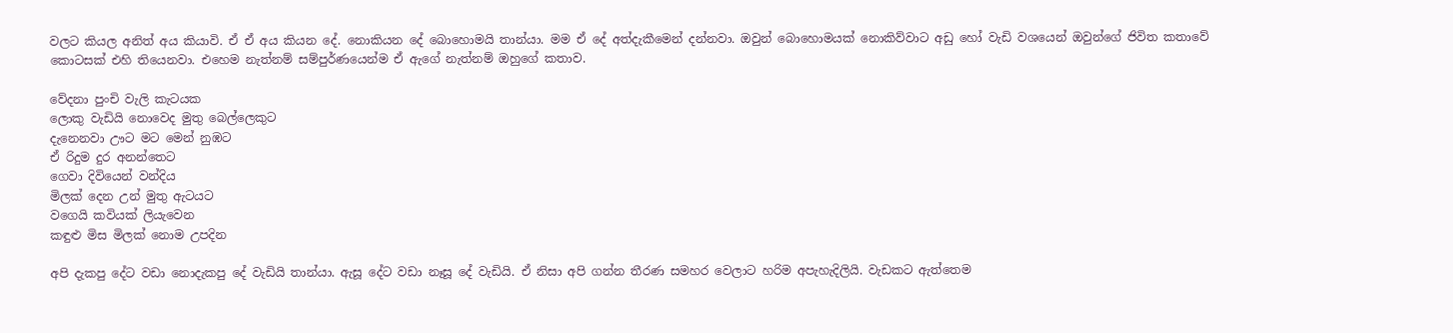වලට කියල අනිත් අය කියාවි. ඒ ඒ අය කියන දේ. නොකියන දේ බොහොමයි තාන්යා. මම ඒ දේ අත්දැකීමෙන් දන්නවා. ඔවුන් බොහොමයක් නොකිව්වාට අඩු හෝ වැඩි වශයෙන් ඔවුන්ගේ ජිවිත කතාවේ කොටසක් එහි තියෙනවා. එහෙම නැත්නම් සම්පුර්ණයෙන්ම ඒ ඇගේ නැත්නම් ඔහුගේ කතාව.

වේදනා පුංචි වැලි කැටයක
ලොකු වැඩියි නොවෙද මුතු බෙල්ලෙකුට
දැනෙනවා ඌට මට මෙන් නුඹට
ඒ රිදුම දුර අනන්තෙට
ගෙවා දිවියෙන් වන්දිය
මිලක් දෙන උන් මුතු ඇටයට
වගෙයි කවියක් ලියැවෙන
කඳුළු මිස මිලක් නොම උපදින

අපි දැකපු දේට වඩා නොදැකපු දේ වැඩියි තාන්යා. ඇසූ දේට වඩා නෑසූ දේ වැඩියි. ඒ නිසා අපි ගන්න තීරණ සමහර වෙලාට හරිම අපැහැදිලියි. වැඩකට ඇත්තෙම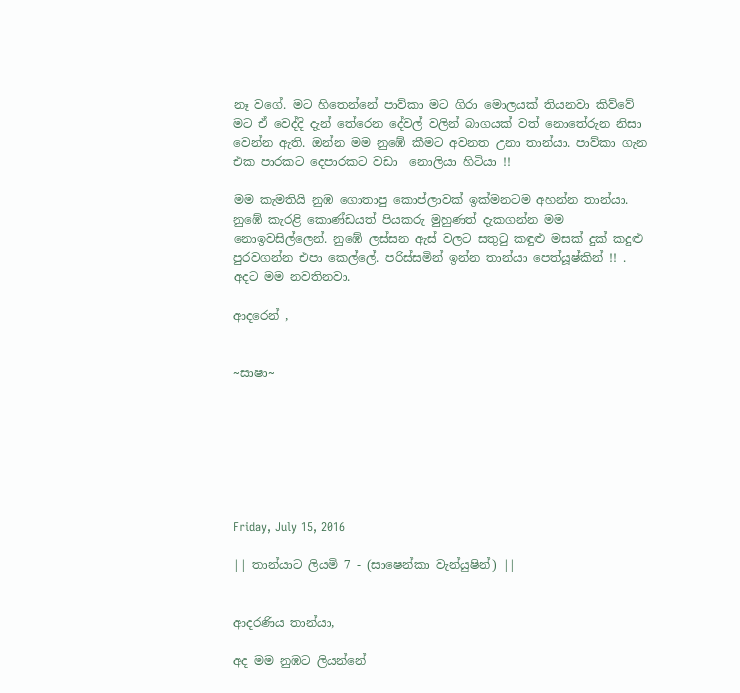නෑ වගේ. මට හිතෙන්නේ පාව්කා මට ගිරා මොලයක් තියනවා කිව්වේ මට ඒ වෙද්දි දැන් තේරෙන දේවල් වලින් බාගයක් වත් නොතේරුන නිසා වෙන්න ඇති. ඔන්න මම නුඹේ කීමට අවනත උනා තාන්යා. පාව්කා ගැන එක පාරකට දෙපාරකට වඩා  නොලියා හිටියා !!

මම කැමතියි නුඹ ගොතාපු කොප්ලාවක් ඉක්මනටම අහන්න තාන්යා. නුඹේ කැරළි කොණ්ඩයත් පියකරු මුහුණත් දැකගන්න මම නොඉවසිල්ලෙන්. නුඹේ ලස්සන ඇස් වලට සතුටු කඳුළු මසක් දුක් කදුළු පුරවගන්න එපා කෙල්ලේ. පරිස්සමින් ඉන්න තාන්යා පෙත්යූෂ්කින් !! . අදට මම නවතිනවා.

ආදරෙන් ,


~සාෂා~







Friday, July 15, 2016

|| තාන්යාට ලියමි 7 - (සාෂෙන්කා වැන්යුෂින්) ||


ආදරණිය තාන්යා,

අද මම නුඹට ලියන්නේ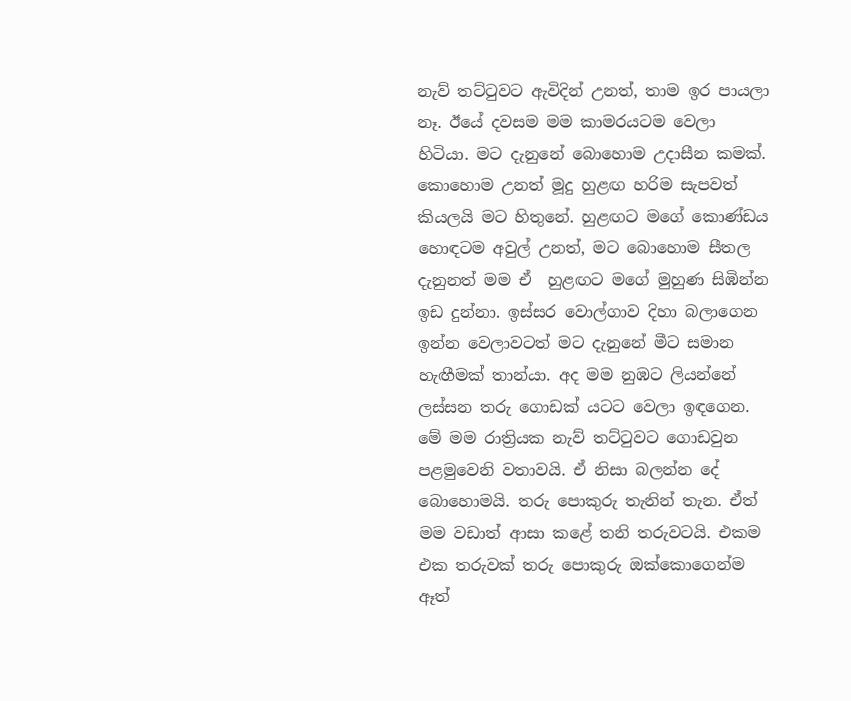නැව් තට්ටුවට ඇවිදින් උනත්, තාම ඉර පායලා නෑ. ඊයේ දවසම මම කාමරයටම වෙලා හිටියා. මට දැනුනේ බොහොම උදාසීන කමක්. කොහොම උනත් මූදු හුළඟ හරිම සැපවත් කියලයි මට හිතුනේ. හුළඟට මගේ කොණ්ඩය හොඳටම අවුල් උනත්, මට බොහොම සීතල දැනුනත් මම ඒ  හුළඟට මගේ මුහුණ සිඹින්න ඉඩ දුන්නා. ඉස්සර වොල්ගාව දිහා බලාගෙන ඉන්න වෙලාවටත් මට දැනුනේ මීට සමාන හැඟීමක් තාන්යා. අද මම නුඹට ලියන්නේ ලස්සන තරු ගොඩක් යටට වෙලා ඉඳගෙන. මේ මම රාත්‍රියක නැව් තට්ටුවට ගොඩවුන පළමුවෙනි වතාවයි. ඒ නිසා බලන්න දේ බොහොමයි. තරු පොකුරු තැනින් තැන. ඒත් මම වඩාත් ආසා කළේ තනි තරුවටයි. එකම එක තරුවක් තරු පොකුරු ඔක්කොගෙන්ම ඈත්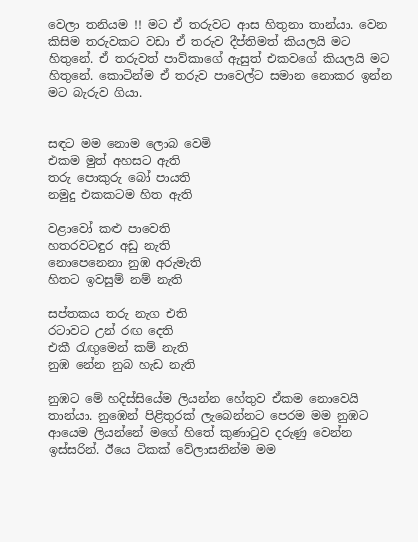වෙලා තනියම !! මට ඒ තරුවට ආස හිතුනා තාන්යා. වෙන කිසිම තරුවකට වඩා ඒ තරුව දීප්තිමත් කියලයි මට හිතුනේ. ඒ තරුවත් පාව්කාගේ ඇසුත් එකවගේ කියලයි මට හිතුනේ. කොටින්ම ඒ තරුව පාවෙල්ට සමාන නොකර ඉන්න මට බැරුව ගියා.


සඳට මම නොම ලොබ වෙමි
එකම මුත් අහසට ඇති
තරු පොකුරු බෝ පායති
නමුදු එකකටම හිත ඇති

වළාවෝ කළු පාවෙති
හතරවටඳුර අඩු නැති
නොපෙනෙනා නුඹ අරුමැති
හිතට ඉවසුම් නම් නැති

සප්තකය තරු නැග එති
රටාවට උන් රඟ දෙති
එකී රැඟුමෙන් කම් නැති
නුඹ නේන නුබ හැඩ නැති

නුඹට මේ හදිස්සියේම ලියන්න හේතුව ඒකම නොවෙයි තාන්යා. නුඹෙන් පිළිතුරක් ලැබෙන්නට පෙරම මම නුඹට ආයෙම ලියන්නේ මගේ හිතේ කුණාටුව දරුණු වෙන්න ඉස්සරින්. ඊයෙ ටිකක් වේලාසනින්ම මම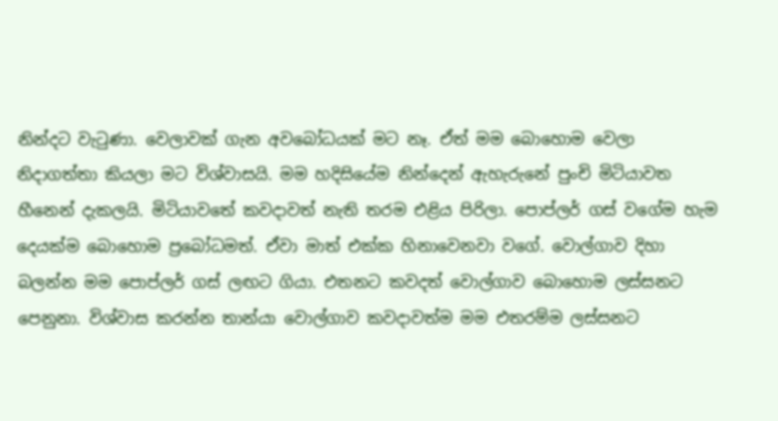නින්දට වැටුණා. වෙලාවක් ගැන අවබෝධයක් මට නෑ. ඒත් මම බොහොම වෙලා නිදාගත්තා කියලා මට විශ්වාසයි. මම හදිසියේම නින්දෙන් ඇහැරුනේ පුංචි මිටියාවත හීනෙන් දැකලයි. මිටියාවතේ කවදාවත් නැති තරම එළිය පිරිලා. පොප්ලර් ගස් වගේම හැම දෙයක්ම බොහොම ප්‍රබෝධමත්. ඒවා මාත් එක්ක හිනාවෙනවා වගේ. වොල්ගාව දිහා බලන්න මම පොප්ලර් ගස් ලඟට ගියා. එතනට කවදත් වොල්ගාව බොහොම ලස්සනට පෙනුනා. විශ්වාස කරන්න තාන්යා වොල්ගාව කවදාවත්ම මම එතරම්ම ලස්සනට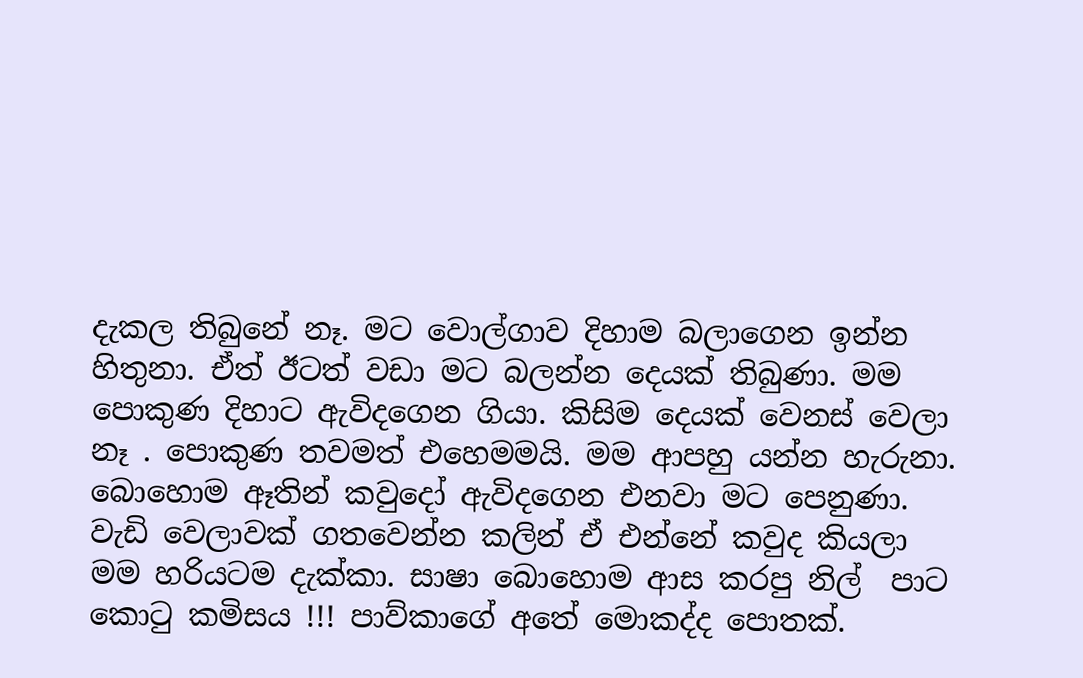දැකල තිබුනේ නෑ. මට වොල්ගාව දිහාම බලාගෙන ඉන්න හිතුනා. ඒත් ඊටත් වඩා මට බලන්න දෙයක් තිබුණා. මම පොකුණ දිහාට ඇවිදගෙන ගියා. කිසිම දෙයක් වෙනස් වෙලා නෑ . පොකුණ තවමත් එහෙමමයි. මම ආපහු යන්න හැරුනා. බොහොම ඈතින් කවුදෝ ඇවිදගෙන එනවා මට පෙනුණා. වැඩි වෙලාවක් ගතවෙන්න කලින් ඒ එන්නේ කවුද කියලා මම හරියටම දැක්කා. සාෂා බොහොම ආස කරපු නිල්  පාට කොටු කමිසය !!! පාව්කාගේ අතේ මොකද්ද පොතක්.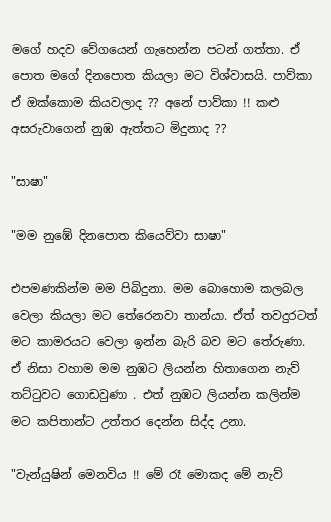මගේ හදව වේගයෙන් ගැහෙන්න පටන් ගත්තා. ඒ පොත මගේ දිනපොත කියලා මට විශ්වාසයි. පාව්කා ඒ ඔක්කොම කියවලාද ?? අනේ පාව්කා !! කළු අසරුවාගෙන් නුඹ ඇත්තට මිදුනාද ??

"සාෂා"

"මම නුඹේ දිනපොත කියෙව්වා සාෂා"

එපමණකින්ම මම පිබිදුනා. මම බොහොම කලබල වෙලා කියලා මට තේරෙනවා තාන්යා. ඒත් තවදුරටත් මට කාමරයට වෙලා ඉන්න බැරි බව මට තේරුණා. ඒ නිසා වහාම මම නුඹට ලියන්න හිතාගෙන නැව් තට්ටුවට ගොඩවුණා . එත් නුඹට ලියන්න කලින්ම මට කපිතාන්ට උත්තර දෙන්න සිද්ද උනා.

"වැන්යුෂින් මෙනවිය !! මේ රෑ මොකද මේ නැව්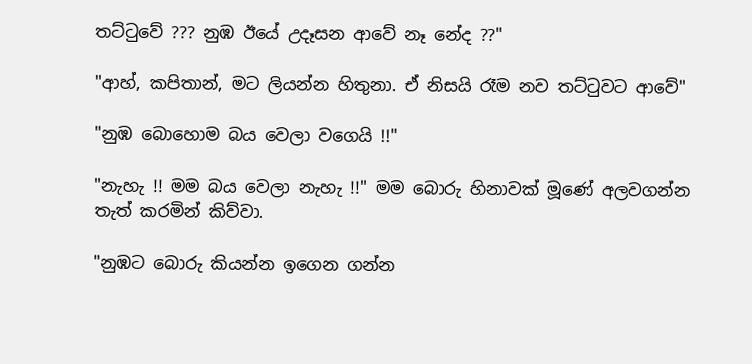තට්ටුවේ ??? නුඹ ඊයේ උදෑසන ආවේ නෑ නේද ??"

"ආහ්, කපිතාන්, මට ලියන්න හිතුනා. ඒ නිසයි රෑම නව තට්ටුවට ආවේ"

"නුඹ බොහොම බය වෙලා වගෙයි !!"

"නැහැ !! මම බය වෙලා නැහැ !!" මම බොරු හිනාවක් මූණේ අලවගන්න තැත් කරමින් කිව්වා.

"නුඹට බොරු කියන්න ඉගෙන ගන්න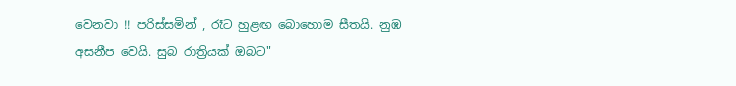වෙනවා !! පරිස්සමින් , රෑට හුළඟ බොහොම සීතයි. නුඹ අසනීප වෙයි. සුබ රාත්‍රියක් ඔබට"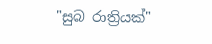"සුබ රාත්‍රියක්"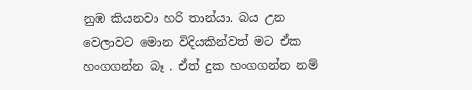නුඹ කියනවා හරි තාන්යා. බය උන වෙලාවට මොන විදියකින්වත් මට ඒක හංගගන්න බෑ . ඒත් දුක හංගගන්න නම්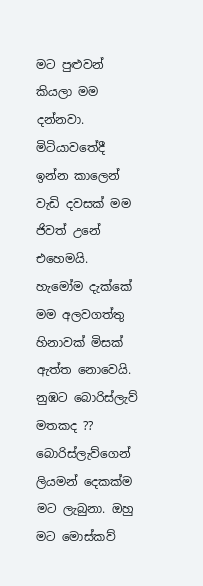මට පුළුවන් කියලා මම දන්නවා. මිටියාවතේදී ඉන්න කාලෙන් වැඩි දවසක් මම ජිවත් උනේ එහෙමයි. හැමෝම දැක්කේ මම අලවගත්තු හිනාවක් මිසක් ඇත්ත නොවෙයි. නුඹට බොරිස්ලැව් මතකද ?? බොරිස්ලැව්ගෙන් ලියමන් දෙකක්ම මට ලැබුනා. ඔහු මට මොස්කව්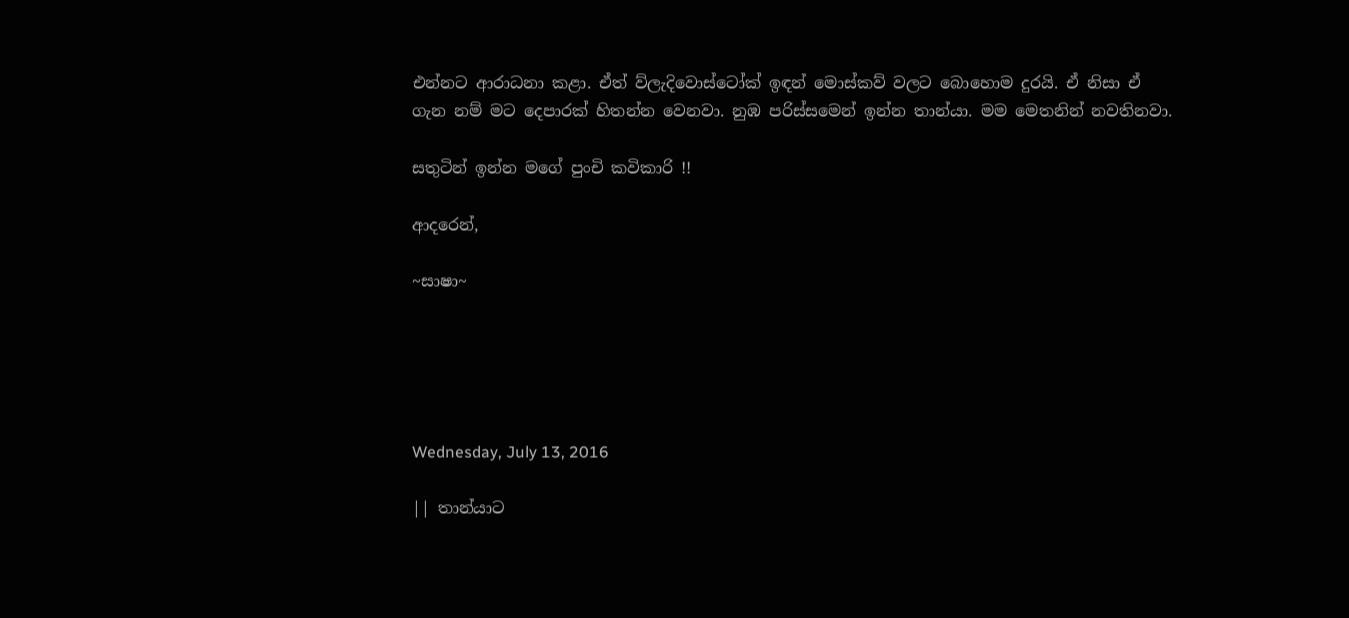එන්නට ආරාධනා කළා. ඒත් ව්ලැදිවොස්ටෝක් ඉඳන් මොස්කව් වලට බොහොම දුරයි. ඒ නිසා ඒ ගැන නම් මට දෙපාරක් හිතන්න වෙනවා. නුඹ පරිස්සමෙන් ඉන්න තාන්යා. මම මෙතනින් නවතිනවා.

සතුටින් ඉන්න මගේ පුංචි කවිකාරි !!

ආදරෙන්,

~සාෂා~





Wednesday, July 13, 2016

|| තාන්යාට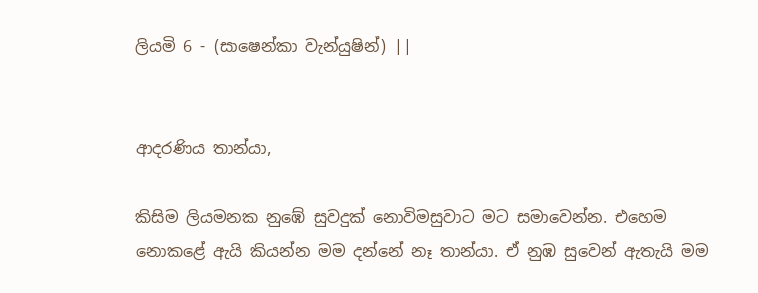ලියමි 6 - (සාෂෙන්කා වැන්යුෂින්) ||


ආදරණිය තාන්යා,

කිසිම ලියමනක නුඹේ සුවදුක් නොවිමසුවාට මට සමාවෙන්න. එහෙම නොකළේ ඇයි කියන්න මම දන්නේ නෑ තාන්යා. ඒ නුඹ සුවෙන් ඇතැයි මම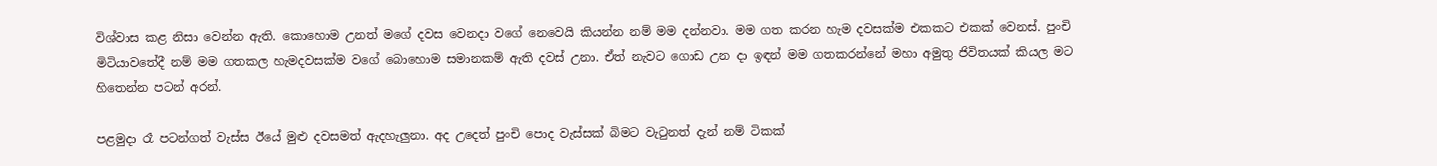විශ්වාස කළ නිසා වෙන්න ඇති. කොහොම උනත් මගේ දවස වෙනදා වගේ නෙවෙයි කියන්න නම් මම දන්නවා. මම ගත කරන හැම දවසක්ම එකකට එකක් වෙනස්. පුංචි මිටියාවතේදී නම් මම ගතකල හැමදවසක්ම වගේ බොහොම සමානකම් ඇති දවස් උනා. ඒත් නැවට ගොඩ උන දා ඉඳන් මම ගතකරන්නේ මහා අමුතු ජිවිතයක් කියල මට හිතෙන්න පටන් අරන්.

පළමුදා රෑ පටන්ගත් වැස්ස ඊයේ මුළු දවසමත් ඇදහැලුනා. අද උදෙත් පුංචි පොද වැස්සක් බිමට වැටුනත් දැන් නම් ටිකක්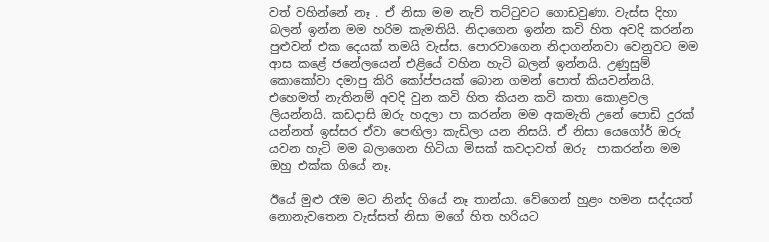වත් වහින්නේ නෑ . ඒ නිසා මම නැව් තට්ටුවට ගොඩවුණා. වැස්ස දිහා බලන් ඉන්න මම හරිම කැමතියි. නිදාගෙන ඉන්න කවි හිත අවදි කරන්න පුළුවන් එක දෙයක් තමයි වැස්ස. පොරවාගෙන නිදාගන්නවා වෙනුවට මම ආස කළේ ජනේලයෙන් එළියේ වහින හැටි බලන් ඉන්නයි. උණුසුම් කොකෝවා දමාපු කිරි කෝප්පයක් බොන ගමන් පොත් කියවන්නයි. එහෙමත් නැතිනම් අවදි වුන කවි හිත කියන කවි කතා කොළවල ලියන්නයි. කඩදාසි ඔරු හදලා පා කරන්න මම අකමැති උනේ පොඩි දුරක් යන්නත් ඉස්සර ඒවා පෙඟිලා කැඩිලා යන නිසයි. ඒ නිසා යෙගෝර් ඔරු යවන හැටි මම බලාගෙන හිටියා මිසක් කවදාවත් ඔරු  පාකරන්න මම ඔහු එක්ක ගියේ නෑ.

ඊයේ මුළු රෑම මට නින්ද ගියේ නෑ තාන්යා. වේගෙන් හුළං හමන සද්දයත් නොනැවතෙන වැස්සත් නිසා මගේ හිත හරියට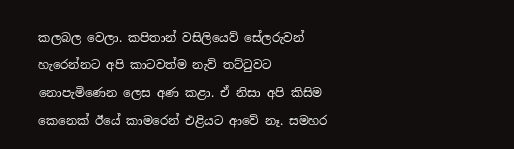කලබල වෙලා. කපිතාන් වසිලියෙව් සේලරුවන් හැරෙන්නට අපි කාටවත්ම නැව් තට්ටුවට නොපැමිණෙන ලෙස අණ කළා. ඒ නිසා අපි කිසිම කෙනෙක් ඊයේ කාමරෙන් එළියට ආවේ නෑ. සමහර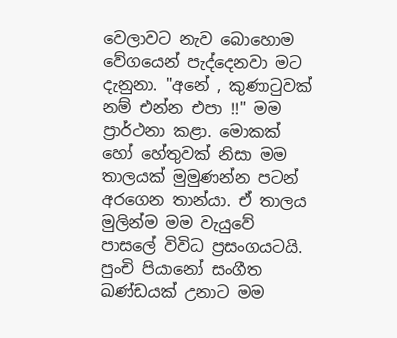වෙලාවට නැව බොහොම වේගයෙන් පැද්දෙනවා මට දැනුනා. "අනේ , කුණාටුවක් නම් එන්න එපා !!" මම ප්‍රාර්ථනා කළා. මොකක් හෝ හේතුවක් නිසා මම තාලයක් මුමුණන්න පටන් අරගෙන තාන්යා. ඒ තාලය මුලින්ම මම වැයුවේ පාසලේ විවිධ ප්‍රසංගයටයි. පුංචි පියානෝ සංගීත ඛණ්ඩයක් උනාට මම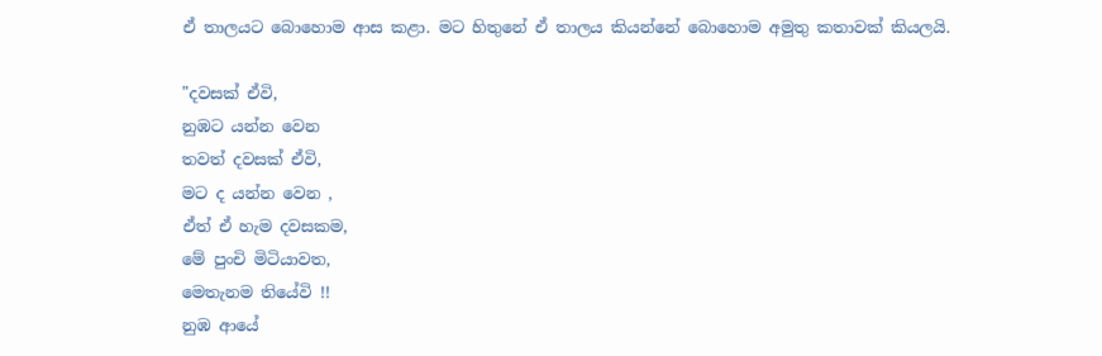ඒ තාලයට බොහොම ආස කළා. මට හිතුනේ ඒ තාලය කියන්නේ බොහොම අමුතු කතාවක් කියලයි.

"දවසක් ඒවි,
නුඹට යන්න වෙන
තවත් දවසක් ඒවි,
මට ද යන්න වෙන ,
ඒත් ඒ හැම දවසකම,
මේ පුංචි මිටියාවත,
මෙතැනම තියේවි !!
නුඹ ආයේ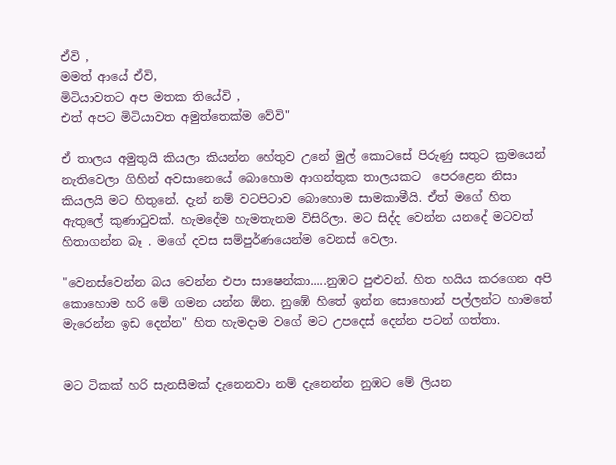ඒවි ,
මමත් ආයේ ඒවි,
මිටියාවතට අප මතක තියේවි ,
එත් අපට මිටියාවත අමුත්තෙක්ම වේවි"

ඒ තාලය අමුතුයි කියලා කියන්න හේතුව උනේ මුල් කොටසේ පිරුණු සතුට ක්‍රමයෙන් නැතිවෙලා ගිහින් අවසානෙයේ බොහොම ආගන්තුක තාලයකට  පෙරළෙන නිසා කියලයි මට හිතුනේ. දැන් නම් වටපිටාව බොහොම සාමකාමීයි. ඒත් මගේ හිත ඇතුලේ කුණාටුවක්. හැමදේම හැමතැනම විසිරිලා. මට සිද්ද වෙන්න යනදේ මටවත් හිතාගන්න බෑ . මගේ දවස සම්පුර්ණයෙන්ම වෙනස් වෙලා.

"වෙනස්වෙන්න බය වෙන්න එපා සාෂෙන්කා.....නුඹට පුළුවන්. හිත හයිය කරගෙන අපි කොහොම හරි මේ ගමන යන්න ඕන. නුඹේ හිතේ ඉන්න සොහොන් පල්ලන්ට හාමතේ මැරෙන්න ඉඩ දෙන්න" හිත හැමදාම වගේ මට උපදෙස් දෙන්න පටන් ගත්තා.


මට ටිකක් හරි සැනසීමක් දැනෙනවා නම් දැනෙන්න නුඹට මේ ලියන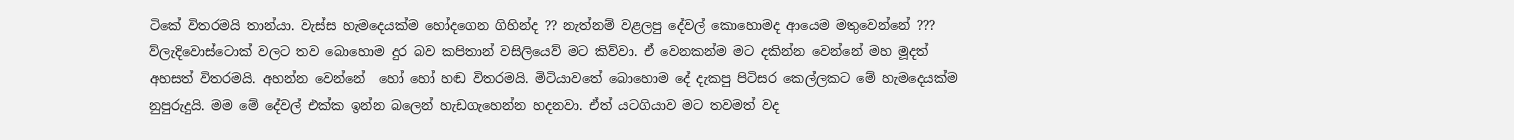ටිකේ විතරමයි තාන්යා. වැස්ස හැමදෙයක්ම හෝදගෙන ගිහින්ද ?? නැත්නම් වළලපු දේවල් කොහොමද ආයෙම මතුවෙන්නේ ???  ව්ලැදිවොස්ටොක් වලට තව බොහොම දුර බව කපිතාන් වසිලියෙව් මට කිව්වා. ඒ වෙනකන්ම මට දකින්න වෙන්නේ මහ මූදත් අහසත් විතරමයි. අහන්න වෙන්නේ  හෝ හෝ හඬ විතරමයි. මිටියාවතේ බොහොම දේ දැකපු පිටිසර කෙල්ලකට මේ හැමදෙයක්ම නුපුරුදුයි. මම මේ දේවල් එක්ක ඉන්න බලෙන් හැඩගැහෙන්න හදනවා. ඒත් යටගියාව මට තවමත් වද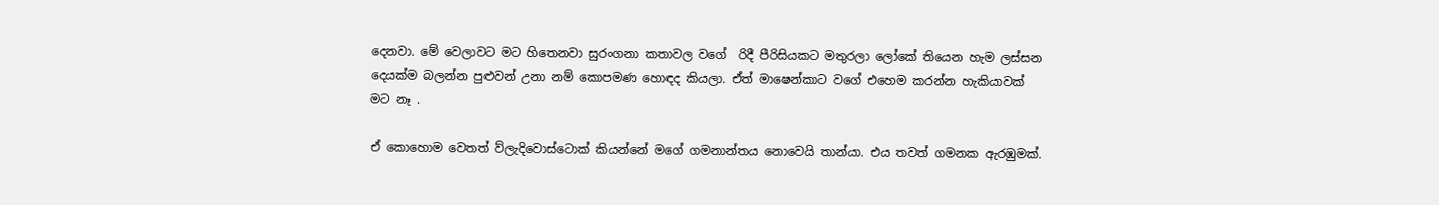දෙනවා. මේ වෙලාවට මට හිතෙනවා සුරංගනා කතාවල වගේ  රිදී පීරිසියකට මතුරලා ලෝකේ තියෙන හැම ලස්සන දෙයක්ම බලන්න පුළුවන් උනා නම් කොපමණ හොඳද කියලා. ඒත් මාෂෙන්කාට වගේ එහෙම කරන්න හැකියාවක් මට නෑ .

ඒ කොහොම වෙතත් ව්ලැදිවොස්ටොක් කියන්නේ මගේ ගමනාන්තය නොවෙයි තාන්යා. එය තවත් ගමනක ඇරඹුමක්.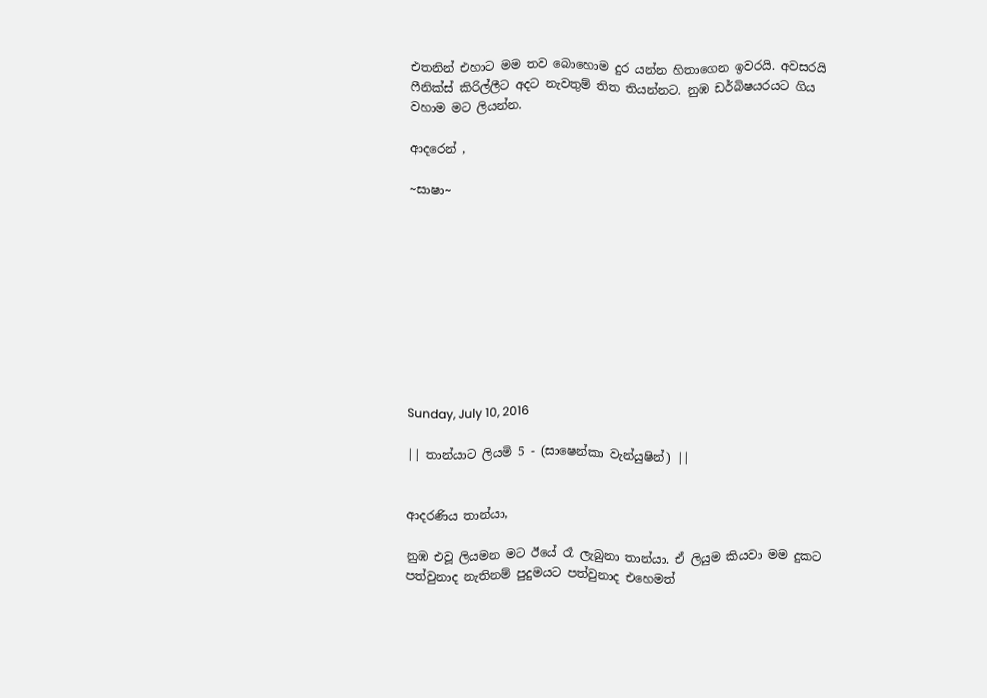එතනින් එහාට මම තව බොහොම දුර යන්න හිතාගෙන ඉවරයි. අවසරයි ෆීනික්ස් කිරිල්ලීට අදට නැවතුම් තිත තියන්නට. නුඹ ඩර්බිෂයරයට ගිය වහාම මට ලියන්න.

ආදරෙන් ,

~සාෂා~










Sunday, July 10, 2016

|| තාන්යාට ලියමි 5 - (සාෂෙන්කා වැන්යුෂින්) ||


ආදරණිය තාන්යා,

නුඹ එවූ ලියමන මට ඊයේ රෑ ලැබුනා තාන්යා. ඒ ලියුම කියවා මම දුකට පත්වුනාද නැතිනම් පුදුමයට පත්වුනාද එහෙමත්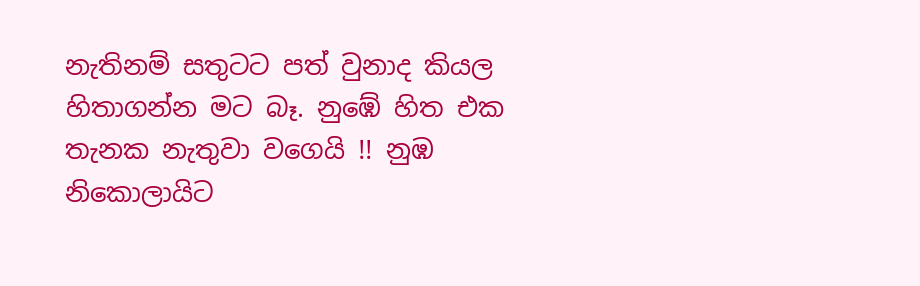නැතිනම් සතුටට පත් වුනාද කියල හිතාගන්න මට බෑ. නුඹේ හිත එක තැනක නැතුවා වගෙයි !! නුඹ නිකොලායිට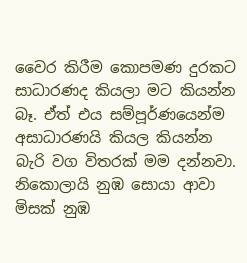වෛර කිරීම කොපමණ දුරකට සාධාරණද කියලා මට කියන්න බෑ. ඒත් එය සම්පූර්ණයෙන්ම අසාධාරණයි කියල කියන්න බැරි වග විතරක් මම දන්නවා. නිකොලායි නුඹ සොයා ආවා මිසක් නුඹ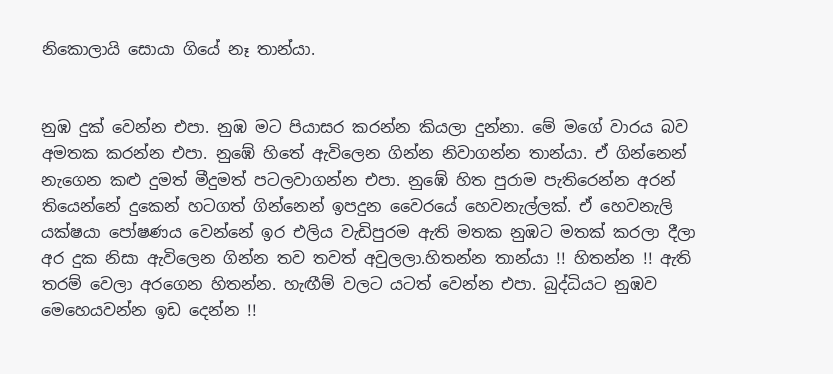නිකොලායි සොයා ගියේ නෑ තාන්යා.


නුඹ දුක් වෙන්න එපා. නුඹ මට පියාසර කරන්න කියලා දුන්නා. මේ මගේ වාරය බව අමතක කරන්න එපා. නුඹේ හිතේ ඇවිලෙන ගින්න නිවාගන්න තාන්යා. ඒ ගින්නෙන් නැගෙන කළු දුමත් මීදුමත් පටලවාගන්න එපා. නුඹේ හිත පුරාම පැතිරෙන්න අරන් තියෙන්නේ දුකෙන් හටගත් ගින්නෙන් ඉපදුන වෛරයේ හෙවනැල්ලක්. ඒ හෙවනැලි යක්ෂයා පෝෂණය වෙන්නේ ඉර එලිය වැඩිපුරම ඇති මතක නුඹට මතක් කරලා දීලා අර දුක නිසා ඇවිලෙන ගින්න තව තවත් අවුලලා.හිතන්න තාන්යා !! හිතන්න !! ඇති තරම් වෙලා අරගෙන හිතන්න. හැඟීම් වලට යටත් වෙන්න එපා. බුද්ධියට නුඹව මෙහෙයවන්න ඉඩ දෙන්න !!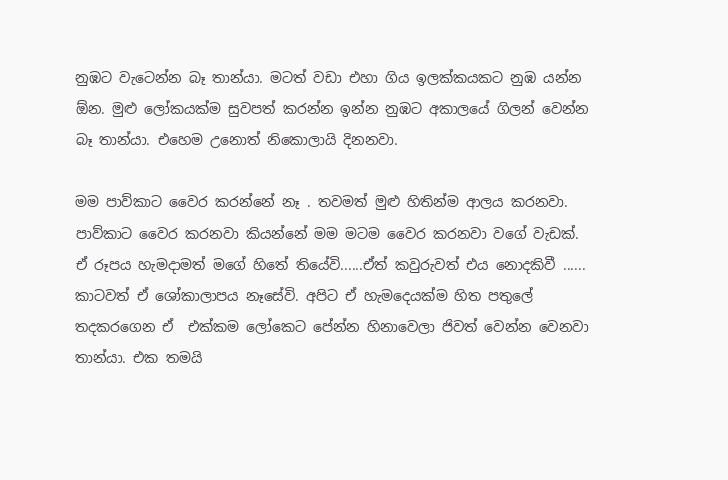නුඹට වැටෙන්න බෑ තාන්යා. මටත් වඩා එහා ගිය ඉලක්කයකට නුඹ යන්න ඕන. මුළු ලෝකයක්ම සුවපත් කරන්න ඉන්න නුඹට අකාලයේ ගිලන් වෙන්න බෑ තාන්යා. එහෙම උනොත් නිකොලායි දිනනවා.

මම පාව්කාට වෛර කරන්නේ නෑ . තවමත් මුළු හිතින්ම ආලය කරනවා. පාව්කාට වෛර කරනවා කියන්නේ මම මටම වෛර කරනවා වගේ වැඩක්. ඒ රූපය හැමදාමත් මගේ හිතේ තියේවි......ඒත් කවුරුවත් එය නොදකිවී ...... කාටවත් ඒ ශෝකාලාපය නෑසේවි. අපිට ඒ හැමදෙයක්ම හිත පතුලේ තදකරගෙන ඒ  එක්කම ලෝකෙට පේන්න හිනාවෙලා ජිවත් වෙන්න වෙනවා තාන්යා. එක තමයි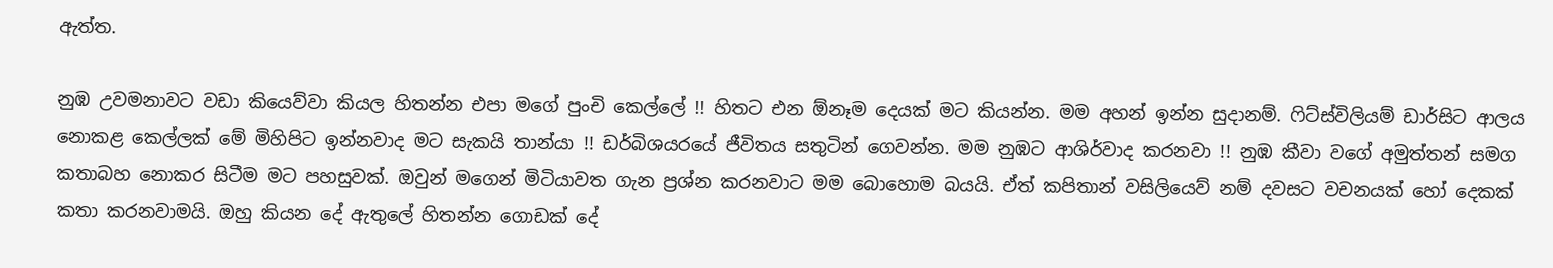ඇත්ත.

නුඹ උවමනාවට වඩා කියෙව්වා කියල හිතන්න එපා මගේ පුංචි කෙල්ලේ !! හිතට එන ඕනෑම දෙයක් මට කියන්න. මම අහන් ඉන්න සුදානම්. ෆිට්ස්විලියම් ඩාර්සිට ආලය නොකළ කෙල්ලක් මේ මිහිපිට ඉන්නවාද මට සැකයි තාන්යා !! ඩර්බිශයරයේ ජීවිතය සතුටින් ගෙවන්න. මම නුඹට ආශිර්වාද කරනවා !! නුඹ කීවා වගේ අමුත්තන් සමග කතාබහ නොකර සිටීම මට පහසුවක්. ඔවුන් මගෙන් මිටියාවත ගැන ප්‍රශ්න කරනවාට මම බොහොම බයයි. ඒත් කපිතාන් වසිලියෙව් නම් දවසට වචනයක් හෝ දෙකක් කතා කරනවාමයි. ඔහු කියන දේ ඇතුලේ හිතන්න ගොඩක් දේ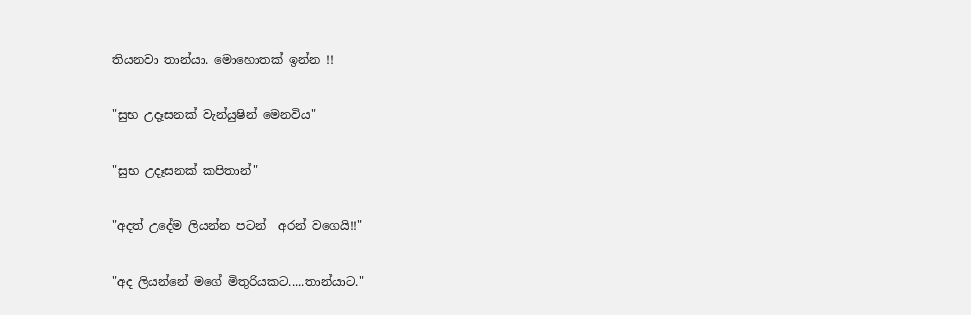තියනවා තාන්යා. මොහොතක් ඉන්න !!

"සුභ උදෑසනක් වැන්යුෂින් මෙනවිය"

"සුභ උදෑසනක් කපිතාන්"

"අදත් උදේම ලියන්න පටන්  අරන් වගෙයි!!"

"අද ලියන්නේ මගේ මිතුරියකට.....තාන්යාට."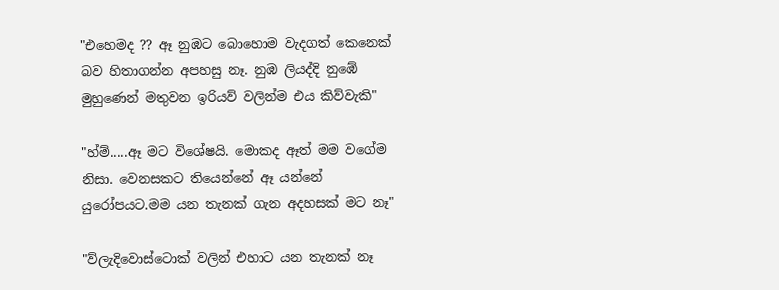"එහෙමද ?? ඈ නුඹට බොහොම වැදගත් කෙනෙක් බව හිතාගන්න අපහසු නෑ. නුඹ ලියද්දි නුඹේ මුහුණෙන් මතුවන ඉරියව් වලින්ම එය කිව්වැකි"

"හ්ම්.....ඈ මට විශේෂයි. මොකද ඈත් මම වගේම නිසා. වෙනසකට තියෙන්නේ ඈ යන්නේ යුරෝපයට.මම යන තැනක් ගැන අදහසක් මට නෑ"

"ව්ලැදිවොස්ටොක් වලින් එහාට යන තැනක් නෑ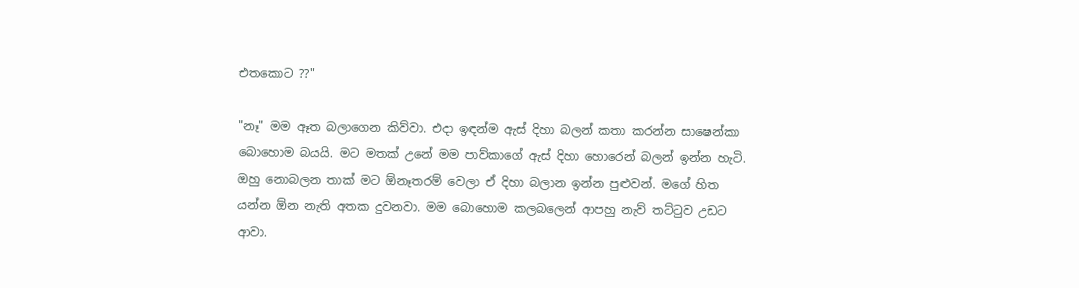එතකොට ??"

"නෑ" මම ඈත බලාගෙන කිව්වා. එදා ඉඳන්ම ඇස් දිහා බලන් කතා කරන්න සාෂෙන්කා බොහොම බයයි. මට මතක් උනේ මම පාව්කාගේ ඇස් දිහා හොරෙන් බලන් ඉන්න හැටි. ඔහු නොබලන තාක් මට ඕනෑතරම් වෙලා ඒ දිහා බලාන ඉන්න පුළුවන්. මගේ හිත යන්න ඕන නැති අතක දුවනවා. මම බොහොම කලබලෙන් ආපහු නැව් තට්ටුව උඩට ආවා.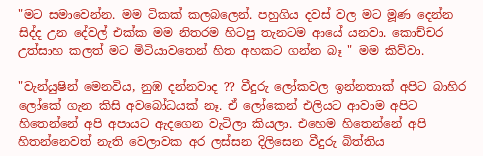"මට සමාවෙන්න. මම ටිකක් කලබලෙන්. පහුගිය දවස් වල මට මූණ දෙන්න සිද්ද උන දේවල් එක්ක මම නිතරම හිටපු තැනටම ආයේ යනවා. කොච්චර උත්සාහ කලත් මට මිටියාවතෙන් හිත අහකට ගන්න බෑ " මම කිව්වා.

"වැන්යුෂින් මෙනවිය, නුඹ දන්නවාද ?? වීදුරු ලෝකවල ඉන්නතාක් අපිට බාහිර ලෝකේ ගැන කිසි අවබෝධයක් නෑ. ඒ ලෝකෙන් එලියට ආවාම අපිට හිතෙන්නේ අපි අපායට ඇදගෙන වැටිලා කියලා. එහෙම හිතෙන්නේ අපි හිතන්නෙවත් නැති වෙලාවක අර ලස්සන දිලිසෙන වීදුරු බිත්තිය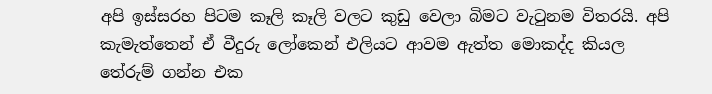අපි ඉස්සරහ පිටම කෑලි කෑලි වලට කුඩු වෙලා බිමට වැටුනම විතරයි. අපි කැමැත්තෙන් ඒ වීදුරු ලෝකෙන් එලියට ආවම ඇත්ත මොකද්ද කියල තේරුම් ගන්න එක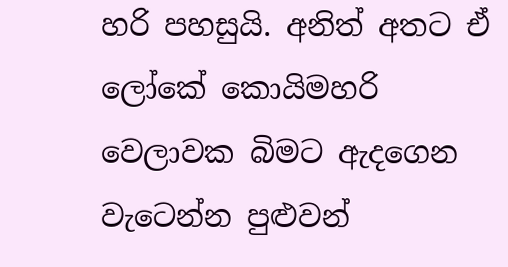හරි පහසුයි. අනිත් අතට ඒ ලෝකේ කොයිමහරි වෙලාවක බිමට ඇදගෙන වැටෙන්න පුළුවන්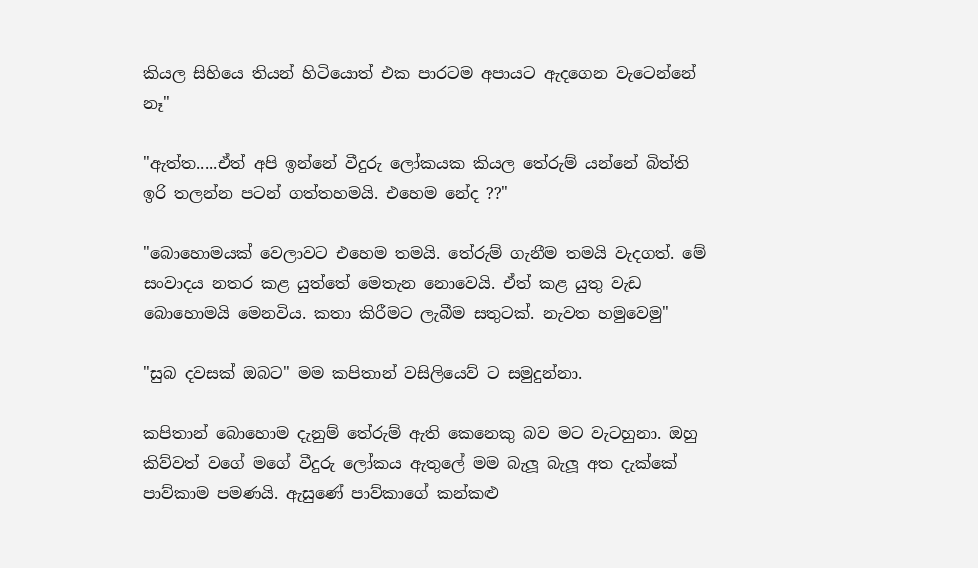කියල සිහියෙ තියන් හිටියොත් එක පාරටම අපායට ඇදගෙන වැටෙන්නේ නෑ"

"ඇත්ත.....ඒත් අපි ඉන්නේ වීදුරු ලෝකයක කියල තේරුම් යන්නේ බිත්ති ඉරි තලන්න පටන් ගත්තහමයි. එහෙම නේද ??"

"බොහොමයක් වෙලාවට එහෙම තමයි. තේරුම් ගැනීම තමයි වැදගත්. මේ සංවාදය නතර කළ යුත්තේ මෙතැන නොවෙයි. ඒත් කළ යුතු වැඩ බොහොමයි මෙනවිය. කතා කිරීමට ලැබීම සතුටක්. නැවත හමුවෙමු"

"සුබ දවසක් ඔබට" මම කපිතාන් වසිලියෙව් ට සමුදුන්නා.

කපිතාන් බොහොම දැනුම් තේරුම් ඇති කෙනෙකු බව මට වැටහුනා. ඔහු කිව්වත් වගේ මගේ වීදුරු ලෝකය ඇතුලේ මම බැලූ බැලූ අත දැක්කේ පාව්කාම පමණයි. ඇසුණේ පාව්කාගේ කන්කළු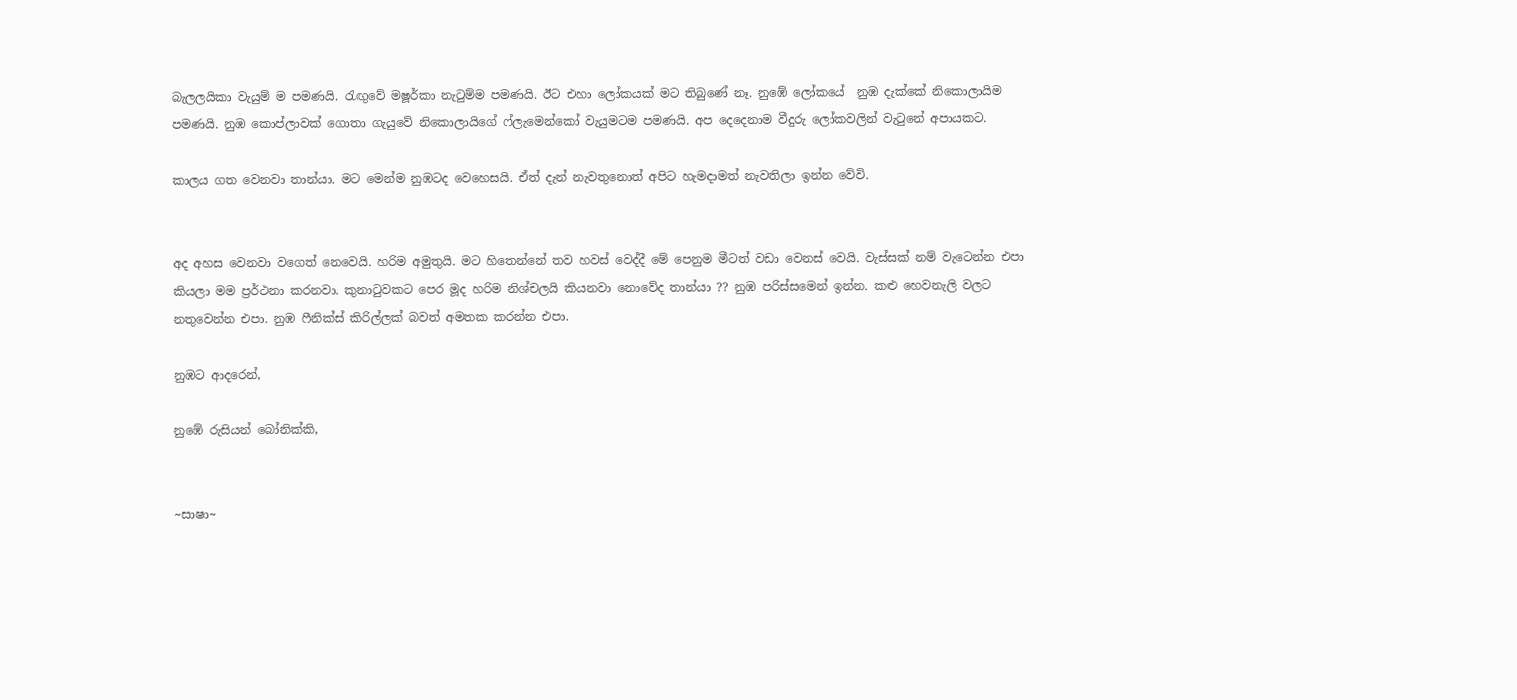බැලලයිකා වැයුම් ම පමණයි. රැඟුවේ මෂූර්කා නැටුම්ම පමණයි. ඊට එහා ලෝකයක් මට තිබුණේ නෑ. නුඹේ ලෝකයේ  නුඹ දැක්කේ නිකොලායිම පමණයි. නුඹ කොප්ලාවක් ගොතා ගැයුවේ නිකොලායිගේ ෆ්ලැමෙන්කෝ වැයුමටම පමණයි. අප දෙදෙනාම වීදුරු ලෝකවලින් වැටුනේ අපායකට.

කාලය ගත වෙනවා තාන්යා. මට මෙන්ම නුඹටද වෙහෙසයි. ඒත් දැන් නැවතුනොත් අපිට හැමදාමත් නැවතිලා ඉන්න වේවි.


අද අහස වෙනවා වගෙත් නෙවෙයි. හරිම අමුතුයි. මට හිතෙන්නේ තව හවස් වෙද්දී මේ පෙනුම මීටත් වඩා වෙනස් වෙයි. වැස්සක් නම් වැටෙන්න එපා කියලා මම ප්‍රර්ථනා කරනවා. කුනාටුවකට පෙර මූද හරිම නිශ්චලයි කියනවා නොවේද තාන්යා ?? නුඹ පරිස්සමෙන් ඉන්න. කළු හෙවනැලි වලට නතුවෙන්න එපා. නුඹ ෆීනික්ස් කිරිල්ලක් බවත් අමතක කරන්න එපා.

නුඹට ආදරෙන්,

නුඹේ රුසියන් බෝනික්කි,


~සාෂා~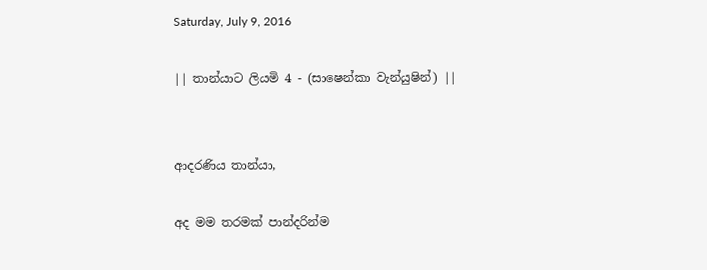Saturday, July 9, 2016

|| තාන්යාට ලියමි 4 - (සාෂෙන්කා වැන්යුෂින්) ||


ආදරණිය තාන්යා,

අද මම තරමක් පාන්දරින්ම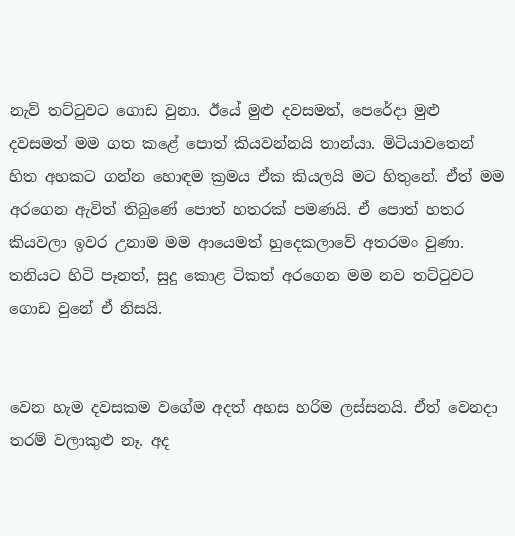නැව් තට්ටුවට ගොඩ වුනා. ඊයේ මුළු දවසමත්, පෙරේදා මුළු දවසමත් මම ගත කළේ පොත් කියවන්නයි තාන්යා. මිටියාවතෙන් හිත අහකට ගන්න හොඳම ක්‍රමය ඒක කියලයි මට හිතුනේ. ඒත් මම අරගෙන ඇවිත් තිබුණේ පොත් හතරක් පමණයි. ඒ පොත් හතර කියවලා ඉවර උනාම මම ආයෙමත් හුදෙකලාවේ අතරමං වුණා. තනියට හිටි පෑනත්, සුදු කොළ ටිකත් අරගෙන මම නව තට්ටුවට ගොඩ වුනේ ඒ නිසයි.


වෙන හැම දවසකම වගේම අදත් අහස හරිම ලස්සනයි. ඒත් වෙනදා තරම් වලාකුළු නෑ. අද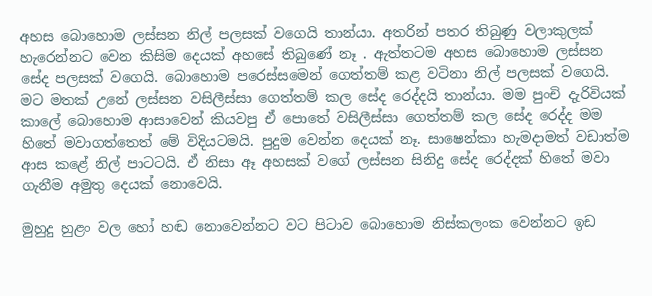අහස බොහොම ලස්සන නිල් පලසක් වගෙයි තාන්යා. අතරින් පතර තිබුණු වලාකුලක් හැරෙන්නට වෙන කිසිම දෙයක් අහසේ තිබුණේ නෑ . ඇත්තටම අහස බොහොම ලස්සන සේද පලසක් වගෙයි. බොහොම පරෙස්සමෙන් ගෙත්තම් කළ වටිනා නිල් පලසක් වගෙයි. මට මතක් උනේ ලස්සන වසිලීස්සා ගෙත්තම් කල සේද රෙද්දයි තාන්යා. මම පුංචි දැරිවියක් කාලේ බොහොම ආසාවෙන් කියවපු ඒ පොතේ වසිලීස්සා ගෙත්තම් කල සේද රෙද්ද මම හිතේ මවාගත්තෙත් මේ විදියටමයි. පුදුම වෙන්න දෙයක් නෑ. සාෂෙන්කා හැමදාමත් වඩාත්ම ආස කළේ නිල් පාටටයි. ඒ නිසා ඈ අහසක් වගේ ලස්සන සිනිදු සේද රෙද්දක් හිතේ මවා ගැනීම අමුතු දෙයක් නොවෙයි.

මුහුදු හුළං වල හෝ හඬ නොවෙන්නට වට පිටාව බොහොම නිස්කලංක වෙන්නට ඉඩ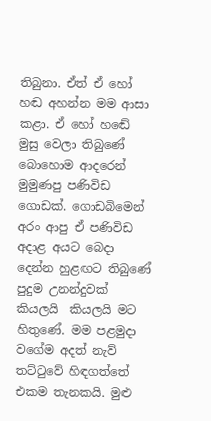තිබුනා. ඒත් ඒ හෝ හඬ අහන්න මම ආසා කළා. ඒ හෝ හඬේ මුසු වෙලා තිබුණේ බොහොම ආදරෙන් මුමුණපු පණිවිඩ ගොඩක්. ගොඩබිමෙන් අරං ආපු ඒ පණිවිඩ අදාළ අයට බෙදා දෙන්න හුළඟට තිබුණේ පුදුම උනන්දුවක් කියලයි  කියලයි මට හිතුණේ. මම පළමුදා වගේම අදත් නැව් තට්ටුවේ හිඳගත්තේ එකම තැනකයි. මුළු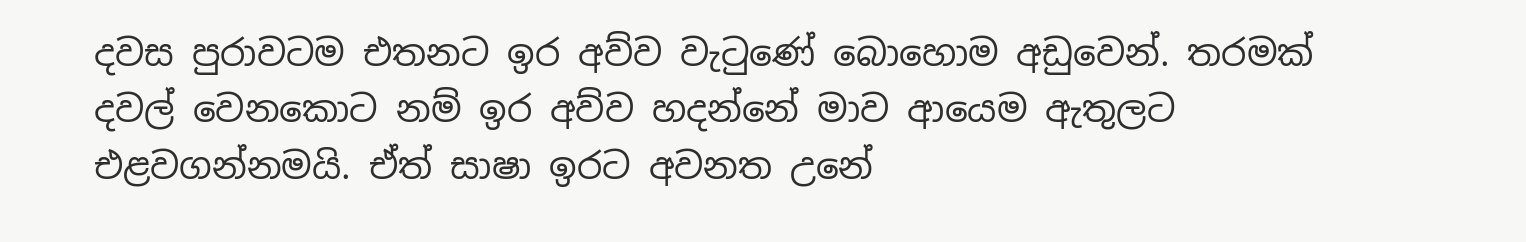දවස පුරාවටම එතනට ඉර අව්ව වැටුණේ බොහොම අඩුවෙන්. තරමක් දවල් වෙනකොට නම් ඉර අව්ව හදන්නේ මාව ආයෙම ඇතුලට එළවගන්නමයි. ඒත් සාෂා ඉරට අවනත උනේ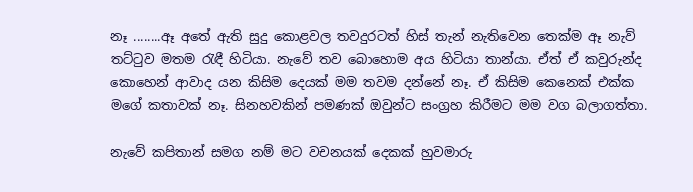නෑ ........ඈ අතේ ඇති සුදු කොළවල තවදුරටත් හිස් තැන් නැතිවෙන තෙක්ම ඈ නැව් තට්ටුව මතම රැඳී හිටියා. නැවේ තව බොහොම අය හිටියා තාන්යා. ඒත් ඒ කවුරුන්ද කොහෙන් ආවාද යන කිසිම දෙයක් මම තවම දන්නේ නෑ. ඒ කිසිම කෙනෙක් එක්ක මගේ කතාවක් නෑ. සිනහවකින් පමණක් ඔවුන්ට සංග්‍රහ කිරීමට මම වග බලාගත්තා.

නැවේ කපිතාන් සමග නම් මට වචනයක් දෙකක් හුවමාරු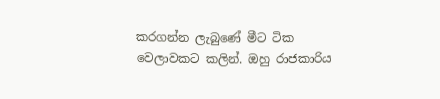කරගන්න ලැබුණේ මීට ටික වෙලාවකට කලින්. ඔහු රාජකාරිය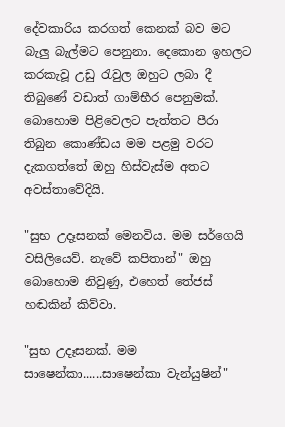දේවකාරිය කරගත් කෙනක් බව මට බැලු බැල්මට පෙනුනා. දෙකොන ඉහලට කරකැවූ උඩු රැවුල ඔහුට ලබා දී තිබුණේ වඩාත් ගාම්භීර පෙනුමක්. බොහොම පිළිවෙලට පැත්තට පීරා තිබුන කොණ්ඩය මම පළමු වරට දැකගත්තේ ඔහු හිස්වැස්ම අතට අවස්තාවේදියි.

"සුභ උදෑසනක් මෙනවිය. මම සර්ගෙයි වසිලියෙව්. නැවේ කපිතාන්" ඔහු බොහොම නිවුණු, එහෙත් තේජස් හඬකින් කිව්වා.

"සුභ උදෑසනක්. මම සාෂෙන්කා......සාෂෙන්කා වැන්යුෂින්"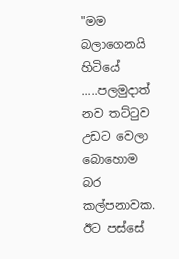"මම බලාගෙනයි හිටියේ .....පලමුදාත් නව තට්ටුව උඩට වෙලා බොහොම බර කල්පනාවක. ඊට පස්සේ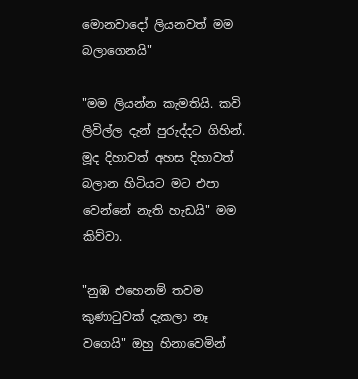මොනවාදෝ ලියනවත් මම බලාගෙනයි"

"මම ලියන්න කැමතියි. කවි ලිවිල්ල දැන් පුරුද්දට ගිහින්. මූද දිහාවත් අහස දිහාවත් බලාන හිටියට මට එපා වෙන්නේ නැති හැඩයි" මම කිව්වා.

"නුඹ එහෙනම් තවම කුණාටුවක් දැකලා නෑ වගෙයි" ඔහු හිනාවෙමින්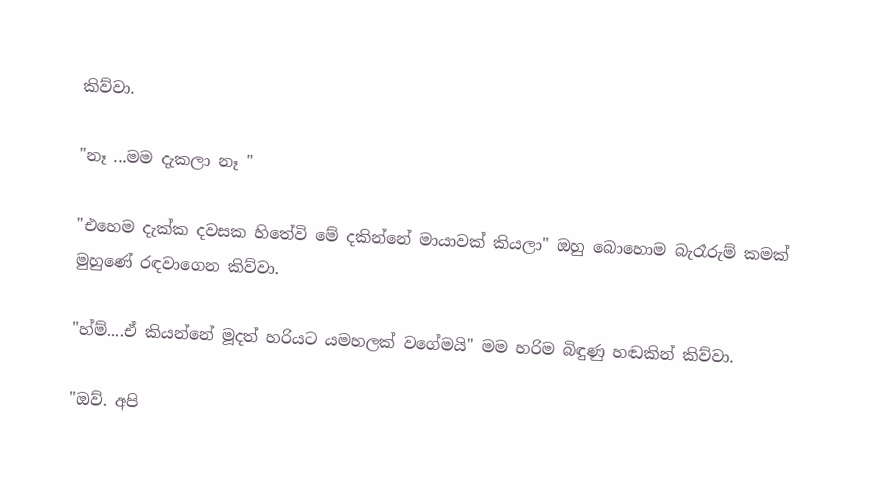කිව්වා.

"නෑ ...මම දැකලා නෑ "

"එහෙම දැක්ක දවසක හිතේවි මේ දකින්නේ මායාවක් කියලා" ඔහු බොහොම බැරෑරුම් කමක් මුහුණේ රඳවාගෙන කිව්වා.

"හ්ම්....ඒ කියන්නේ මූදත් හරියට යමහලක් වගේමයි" මම හරිම බිඳුණු හඬකින් කිව්වා.

"ඔව්. අපි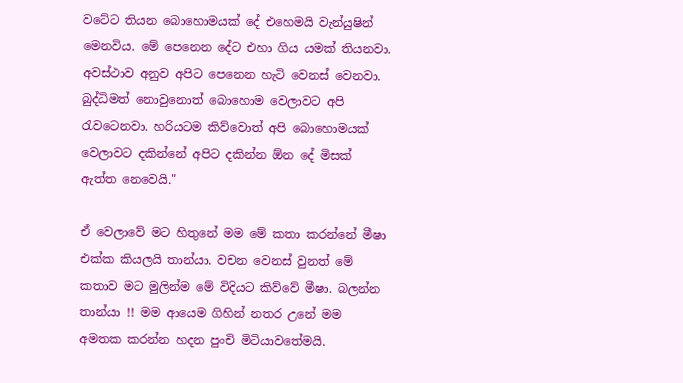වටේට තියන බොහොමයක් දේ එහෙමයි වැන්යුෂින් මෙනවිය. මේ පෙනෙන දේට එහා ගිය යමක් තියනවා. අවස්ථාව අනුව අපිට පෙනෙන හැටි වෙනස් වෙනවා. බුද්ධිමත් නොවුනොත් බොහොම වෙලාවට අපි රැවටෙනවා. හරියටම කිව්වොත් අපි බොහොමයක් වෙලාවට දකින්නේ අපිට දකින්න ඕන දේ මිසක් ඇත්ත නෙවෙයි."

ඒ වෙලාවේ මට හිතුනේ මම මේ කතා කරන්නේ මීෂා එක්ක කියලයි තාන්යා. වචන වෙනස් වුනත් මේ කතාව මට මුලින්ම මේ විදියට කිව්වේ මීෂා. බලන්න තාන්යා !! මම ආයෙම ගිහින් නතර උනේ මම අමතක කරන්න හදන පුංචි මිටියාවතේමයි.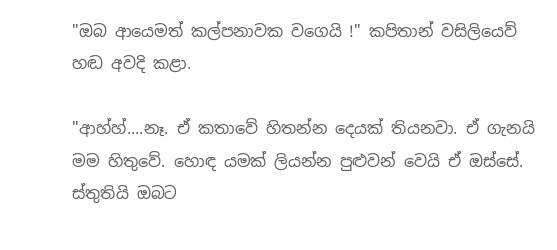"ඔබ ආයෙමත් කල්පනාවක වගෙයි !" කපිතාන් වසිලියෙව් හඬ අවදි කළා.

"ආහ්හ්....නෑ. ඒ කතාවේ හිතන්න දෙයක් තියනවා. ඒ ගැනයි මම හිතුවේ. හොඳ යමක් ලියන්න පුළුවන් වෙයි ඒ ඔස්සේ. ස්තුතියි ඔබට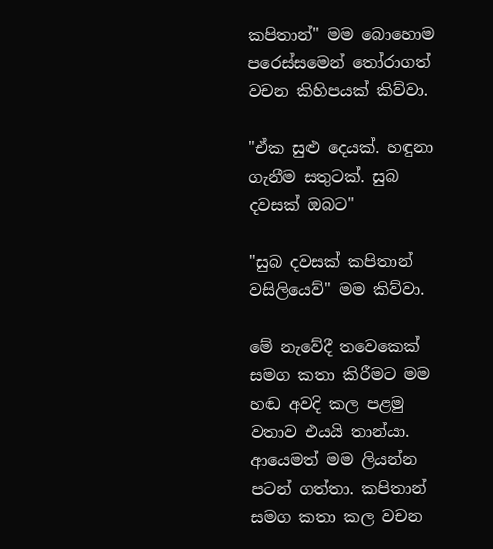කපිතාන්" මම බොහොම පරෙස්සමෙන් තෝරාගත් වචන කිහිපයක් කිව්වා.

"ඒක සුළු දෙයක්. හඳුනා ගැනීම සතුටක්. සුබ දවසක් ඔබට"

"සුබ දවසක් කපිතාන් වසිලියෙව්" මම කිව්වා.

මේ නැවේදී තවෙකෙක් සමග කතා කිරීමට මම හඬ අවදි කල පළමු වතාව එයයි තාන්යා. ආයෙමත් මම ලියන්න පටන් ගත්තා. කපිතාන් සමග කතා කල වචන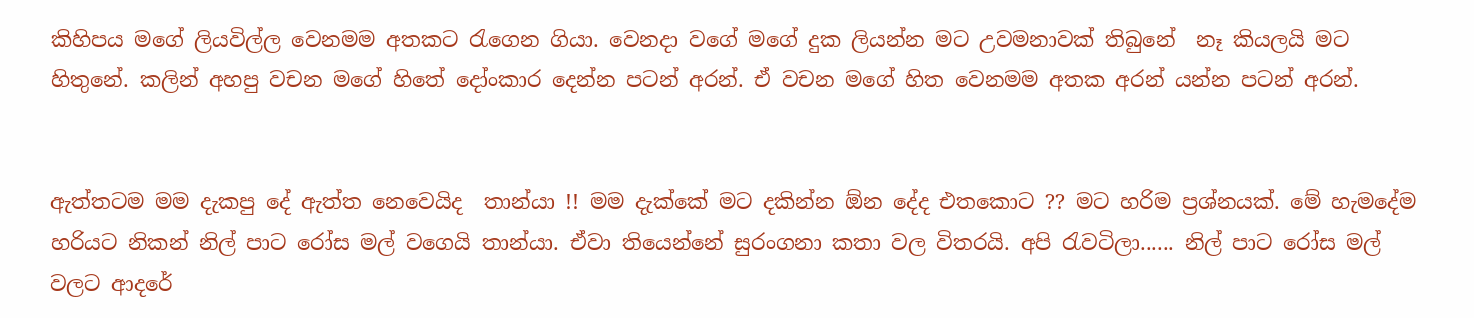කිහිපය මගේ ලියවිල්ල වෙනමම අතකට රැගෙන ගියා. වෙනදා වගේ මගේ දුක ලියන්න මට උවමනාවක් තිබුනේ  නෑ කියලයි මට හිතුනේ. කලින් අහපු වචන මගේ හිතේ දෝංකාර දෙන්න පටන් අරන්. ඒ වචන මගේ හිත වෙනමම අතක අරන් යන්න පටන් අරන්.


ඇත්තටම මම දැකපු දේ ඇත්ත නෙවෙයිද  තාන්යා !! මම දැක්කේ මට දකින්න ඕන දේද එතකොට ?? මට හරිම ප්‍රශ්නයක්. මේ හැමදේම හරියට නිකන් නිල් පාට රෝස මල් වගෙයි තාන්යා. ඒවා තියෙන්නේ සුරංගනා කතා වල විතරයි. අපි රැවටිලා...... නිල් පාට රෝස මල් වලට ආදරේ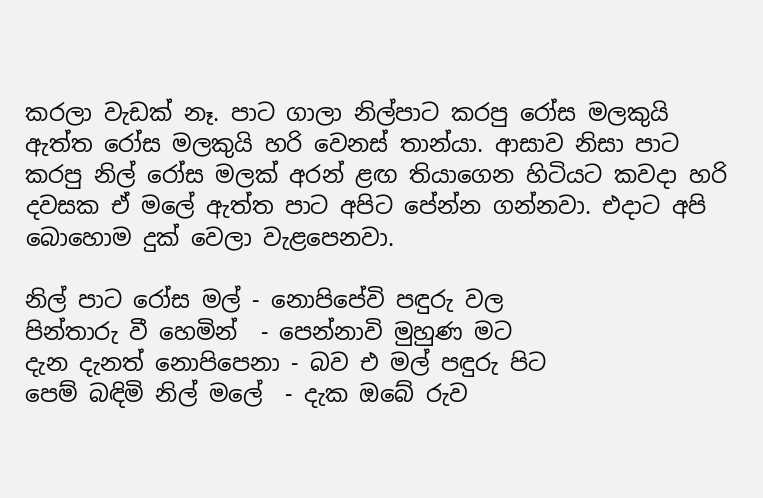කරලා වැඩක් නෑ. පාට ගාලා නිල්පාට කරපු රෝස මලකුයි ඇත්ත රෝස මලකුයි හරි වෙනස් තාන්යා. ආසාව නිසා පාට කරපු නිල් රෝස මලක් අරන් ළඟ තියාගෙන හිටියට කවදා හරි දවසක ඒ මලේ ඇත්ත පාට අපිට පේන්න ගන්නවා. එදාට අපි බොහොම දුක් වෙලා වැළපෙනවා.

නිල් පාට රෝස මල් - නොපිපේවි පඳුරු වල
පින්තාරු වී හෙමින්  - පෙන්නාවි මුහුණ මට
දැන දැනත් නොපිපෙනා - බව එ මල් පඳුරු පිට
පෙම් බඳිමි නිල් මලේ  - දැක ඔබේ රුව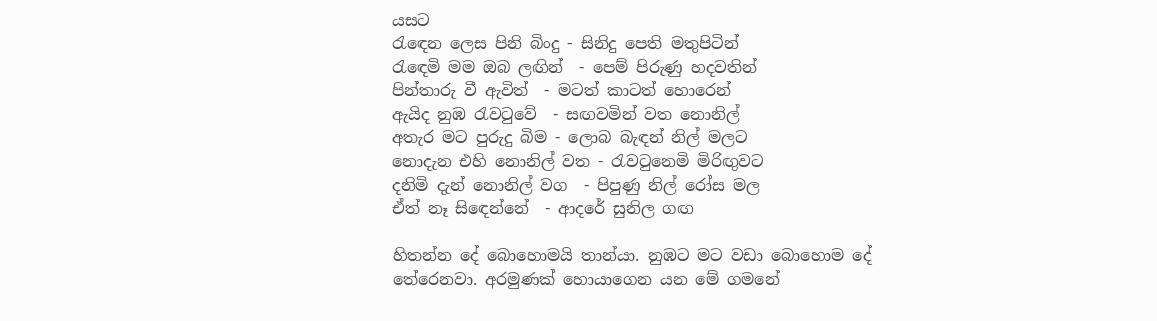යසට
රැඳෙන ලෙස පිනි බිංදු - සිනිදු පෙති මතුපිටින්
රැඳෙමි මම ඔබ ලඟින්  - පෙම් පිරුණු හදවතින්
පින්තාරු වී ඇවිත්  - මටත් කාටත් හොරෙන්
ඇයිද නුඹ රැවටුවේ  - සඟවමින් වත නොනිල්
අතැර මට පුරුදු බිම - ලොබ බැඳන් නිල් මලට
නොදැන එහි නොනිල් වත - රැවටුනෙමි මිරිඟුවට
දනිමි දැන් නොනිල් වග  - පිපුණු නිල් රෝස මල
ඒත් නෑ සිඳෙන්නේ  - ආදරේ සුනිල ගඟ

හිතන්න දේ බොහොමයි තාන්යා. නුඹට මට වඩා බොහොම දේ තේරෙනවා. අරමුණක් හොයාගෙන යන මේ ගමනේ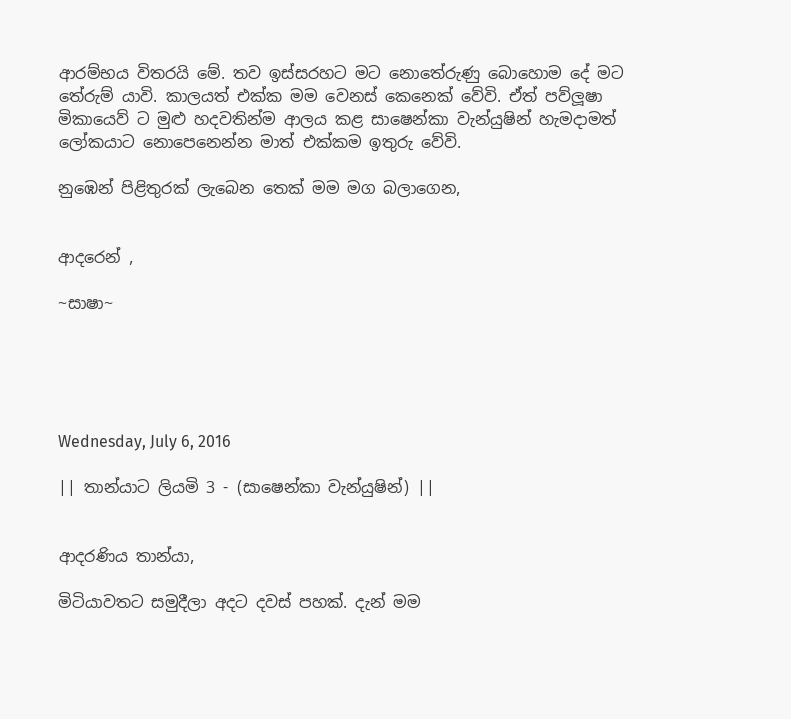ආරම්භය විතරයි මේ. තව ඉස්සරහට මට නොතේරුණු බොහොම දේ මට තේරුම් යාවි. කාලයත් එක්ක මම වෙනස් කෙනෙක් වේවි. ඒත් පව්ලූෂා මිකායෙව් ට මුළු හදවතින්ම ආලය කළ සාෂෙන්කා වැන්යුෂින් හැමදාමත් ලෝකයාට නොපෙනෙන්න මාත් එක්කම ඉතුරු වේවි.

නුඹෙන් පිළිතුරක් ලැබෙන තෙක් මම මග බලාගෙන,


ආදරෙන් ,

~සාෂා~





Wednesday, July 6, 2016

|| තාන්යාට ලියමි 3 - (සාෂෙන්කා වැන්යුෂින්) ||


ආදරණිය තාන්යා,

මිටියාවතට සමුදීලා අදට දවස් පහක්. දැන් මම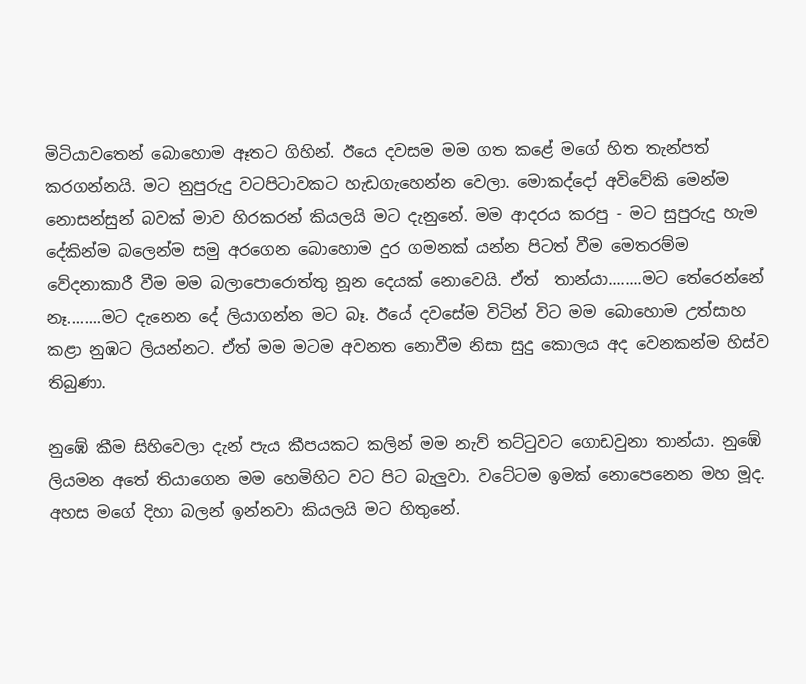මිටියාවතෙන් බොහොම ඈතට ගිහින්. ඊයෙ දවසම මම ගත කළේ මගේ හිත තැන්පත් කරගන්නයි. මට නුපුරුදු වටපිටාවකට හැඩගැහෙන්න වෙලා. මොකද්දෝ අවිවේකි මෙන්ම නොසන්සුන් බවක් මාව හිරකරන් කියලයි මට දැනුනේ. මම ආදරය කරපු - මට සුපුරුදු හැම දේකින්ම බලෙන්ම සමු අරගෙන බොහොම දුර ගමනක් යන්න පිටත් වීම මෙතරම්ම  වේදනාකාරී වීම මම බලාපොරොත්තු නූන දෙයක් නොවෙයි. ඒත්  තාන්යා........මට තේරෙන්නේ නෑ........මට දැනෙන දේ ලියාගන්න මට බෑ. ඊයේ දවසේම විටින් විට මම බොහොම උත්සාහ කළා නුඹට ලියන්නට. ඒත් මම මටම අවනත නොවීම නිසා සුදු කොලය අද වෙනකන්ම හිස්ව තිබුණා.

නුඹේ කීම සිහිවෙලා දැන් පැය කීපයකට කලින් මම නැව් තට්ටුවට ගොඩවුනා තාන්යා. නුඹේ ලියමන අතේ තියාගෙන මම හෙමිහිට වට පිට බැලුවා. වටේටම ඉමක් නොපෙනෙන මහ මූද. අහස මගේ දිහා බලන් ඉන්නවා කියලයි මට හිතුනේ.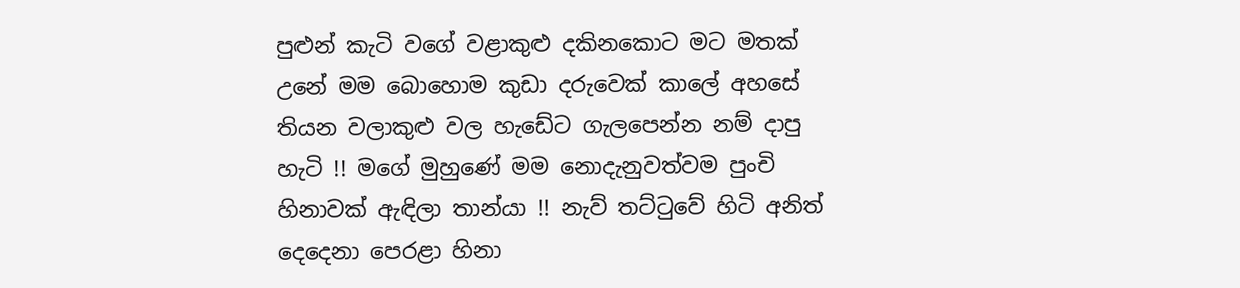පුළුන් කැටි වගේ වළාකුළු දකිනකොට මට මතක් උනේ මම බොහොම කුඩා දරුවෙක් කාලේ අහසේ තියන වලාකුළු වල හැඩේට ගැලපෙන්න නම් දාපු හැටි !! මගේ මුහුණේ මම නොදැනුවත්වම පුංචි හිනාවක් ඇඳිලා තාන්යා !! නැව් තට්ටුවේ හිටි අනිත් දෙදෙනා පෙරළා හිනා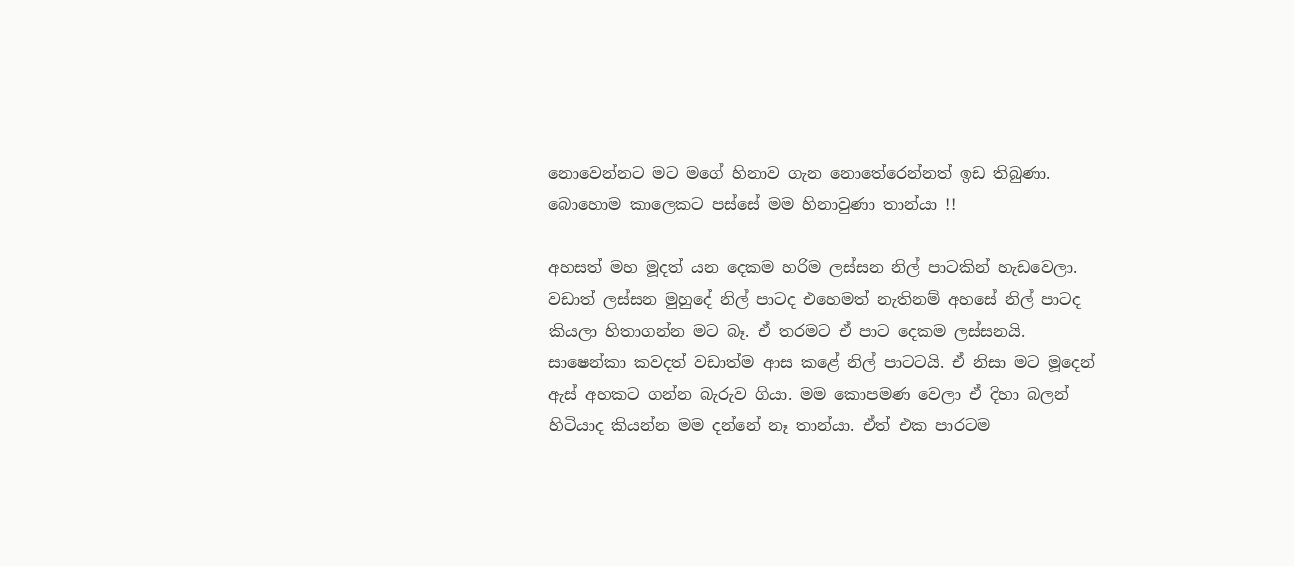නොවෙන්නට මට මගේ හිනාව ගැන නොතේරෙන්නත් ඉඩ තිබුණා. බොහොම කාලෙකට පස්සේ මම හිනාවුණා තාන්යා !!

අහසත් මහ මූදත් යන දෙකම හරිම ලස්සන නිල් පාටකින් හැඩවෙලා. වඩාත් ලස්සන මුහුදේ නිල් පාටද එහෙමත් නැතිනම් අහසේ නිල් පාටද කියලා හිතාගන්න මට බෑ. ඒ තරමට ඒ පාට දෙකම ලස්සනයි. සාෂෙන්කා කවදත් වඩාත්ම ආස කළේ නිල් පාටටයි. ඒ නිසා මට මූදෙන් ඇස් අහකට ගන්න බැරුව ගියා. මම කොපමණ වෙලා ඒ දිහා බලන් හිටියාද කියන්න මම දන්නේ නෑ තාන්යා. ඒත් එක පාරටම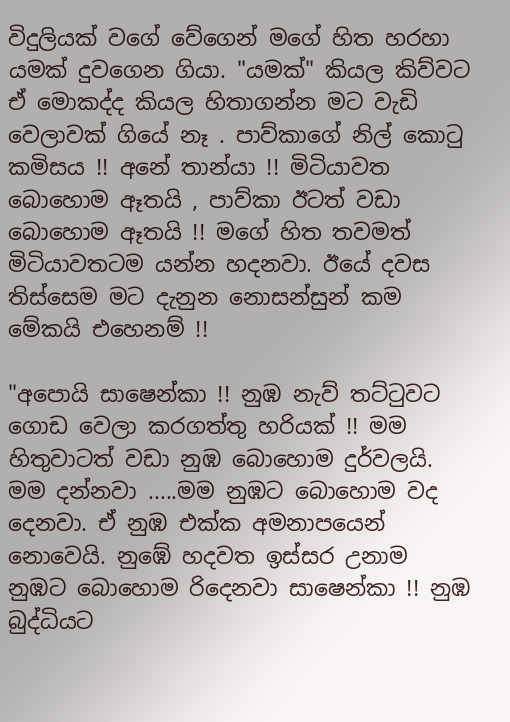විදුලියක් වගේ වේගෙන් මගේ හිත හරහා යමක් දුවගෙන ගියා. "යමක්" කියල කිව්වට ඒ මොකද්ද කියල හිතාගන්න මට වැඩි වෙලාවක් ගියේ නෑ . පාව්කාගේ නිල් කොටු කමිසය !! අනේ තාන්යා !! මිටියාවත බොහොම ඈතයි , පාව්කා ඊටත් වඩා බොහොම ඈතයි !! මගේ හිත තවමත් මිටියාවතටම යන්න හදනවා. ඊයේ දවස තිස්සෙම මට දැනුන නොසන්සුන් කම මේකයි එහෙනම් !!

"අපොයි සාෂෙන්කා !! නුඹ නැව් තට්ටුවට ගොඩ වෙලා කරගත්තු හරියක් !! මම හිතුවාටත් වඩා නුඹ බොහොම දුර්වලයි. මම දන්නවා .....මම නුඹට බොහොම වද දෙනවා. ඒ නුඹ එක්ක අමනාපයෙන් නොවෙයි. නුඹේ හදවත ඉස්සර උනාම නුඹට බොහොම රිදෙනවා සාෂෙන්කා !! නුඹ බුද්ධියට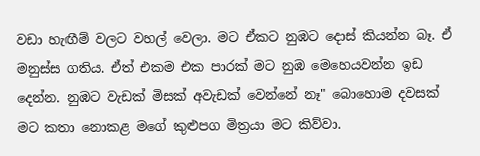වඩා හැඟීම් වලට වහල් වෙලා. මට ඒකට නුඹට දොස් කියන්න බෑ. ඒ මනුස්ස ගතිය. ඒත් එකම එක පාරක් මට නුඹ මෙහෙයවන්න ඉඩ දෙන්න. නුඹට වැඩක් මිසක් අවැඩක් වෙන්නේ නෑ" බොහොම දවසක් මට කතා නොකළ මගේ කුළුපග මිත්‍රයා මට කිව්වා.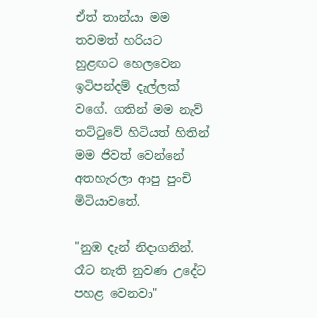ඒත් තාන්යා මම තවමත් හරියට හුළඟට හෙලවෙන ඉටිපන්දම් දැල්ලක් වගේ. ගතින් මම නැව් තට්ටුවේ හිටියත් හිතින් මම ජිවත් වෙන්නේ අතහැරලා ආපු පුංචි මිටියාවතේ.

"නුඹ දැන් නිදාගනින්. රෑට නැති නුවණ උදේට පහළ වෙනවා"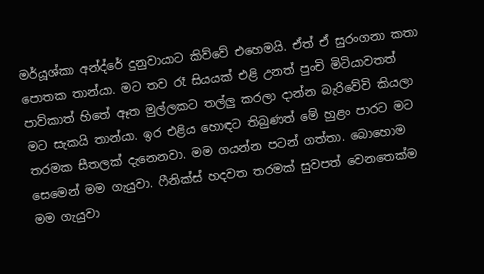මර්යූශ්කා අන්ද්රේ දුනුවායාට කිව්වේ එහෙමයි. ඒත් ඒ සුරංගනා කතා පොතක තාන්යා. මට තව රෑ සියයක් එළි උනත් පුංචි මිටියාවතත් පාව්කාත් හිතේ ඈත මුල්ලකට තල්ලු කරලා දාන්න බැරිවේවි කියලා මට සැකයි තාන්යා. ඉර එළිය හොඳට තිබුණත් මේ හුළං පාරට මට තරමක සීතලක් දැනෙනවා. මම ගයන්න පටන් ගත්තා. බොහොම සෙමෙන් මම ගැයුවා. ෆීනික්ස් හදවත තරමක් සුවපත් වෙනතෙක්ම මම ගැයුවා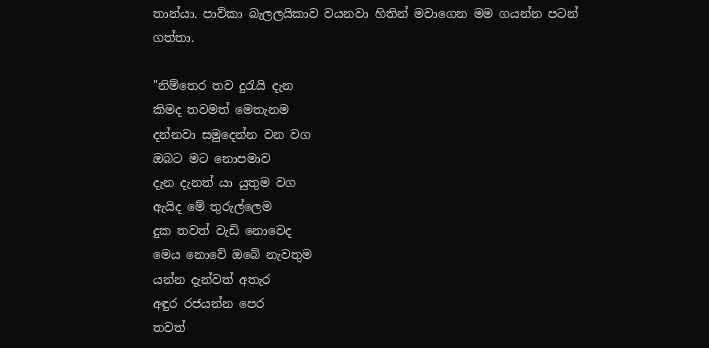තාන්යා. පාව්කා බැලලයිකාව වයනවා හිතින් මවාගෙන මම ගයන්න පටන් ගත්තා.

"නිම්තෙර තව දුරැයි දැන
කිමද තවමත් මෙතැනම
දන්නවා සමුදෙන්න වන වග
ඔබට මට නොපමාව
දැන දැනත් යා යුතුම වග
ඇයිද මේ තුරුල්ලෙම
දුක තවත් වැඩි නොවෙද
මෙය නොවේ ඔබේ නැවතුම
යන්න දැන්වත් අතැර
අඳුර රජයන්න පෙර
තවත්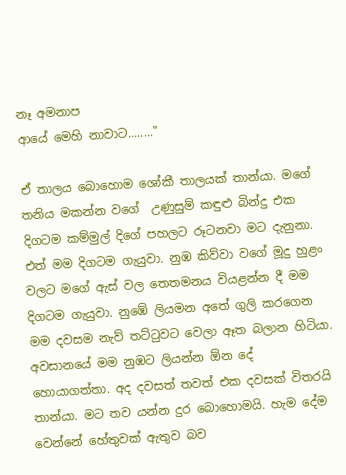නෑ අමනාප
ආයේ මෙහි නාවාට........"

ඒ තාලය බොහොම ශෝකී තාලයක් තාන්යා. මගේ තනිය මකන්න වගේ  උණුසුම් කඳුළු බින්දු එක දිගටම කම්මුල් දිගේ පහලට රූටනවා මට දැනුනා. එත් මම දිගටම ගැයුවා. නුඹ කිව්වා වගේ මූදු හුළං වලට මගේ ඇස් වල තෙතමනය වියළන්න දී මම දිගටම ගැයුවා. නුඹේ ලියමන අතේ ගුලි කරගෙන මම දවසම නැව් තට්ටුවට වෙලා ඈත බලාන හිටියා. අවසානයේ මම නුඹට ලියන්න ඕන දේ හොයාගත්තා. අද දවසත් තවත් එක දවසක් විතරයි තාන්යා. මට තව යන්න දුර බොහොමයි. හැම දේම වෙන්නේ හේතුවක් ඇතුව බව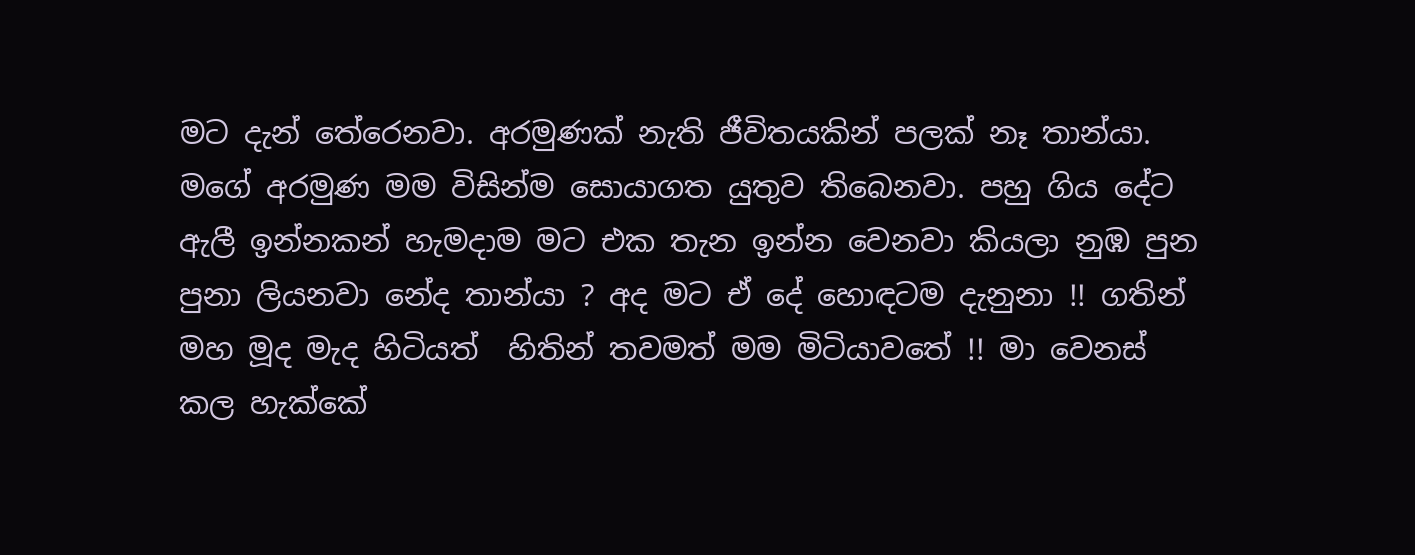මට දැන් තේරෙනවා. අරමුණක් නැති ජීවිතයකින් පලක් නෑ තාන්යා. මගේ අරමුණ මම විසින්ම සොයාගත යුතුව තිබෙනවා. පහු ගිය දේට ඇලී ඉන්නකන් හැමදාම මට එක තැන ඉන්න වෙනවා කියලා නුඹ පුන පුනා ලියනවා නේද තාන්යා ? අද මට ඒ දේ හොඳටම දැනුනා !! ගතින් මහ මූද මැද හිටියත්  හිතින් තවමත් මම මිටියාවතේ !! මා වෙනස් කල හැක්කේ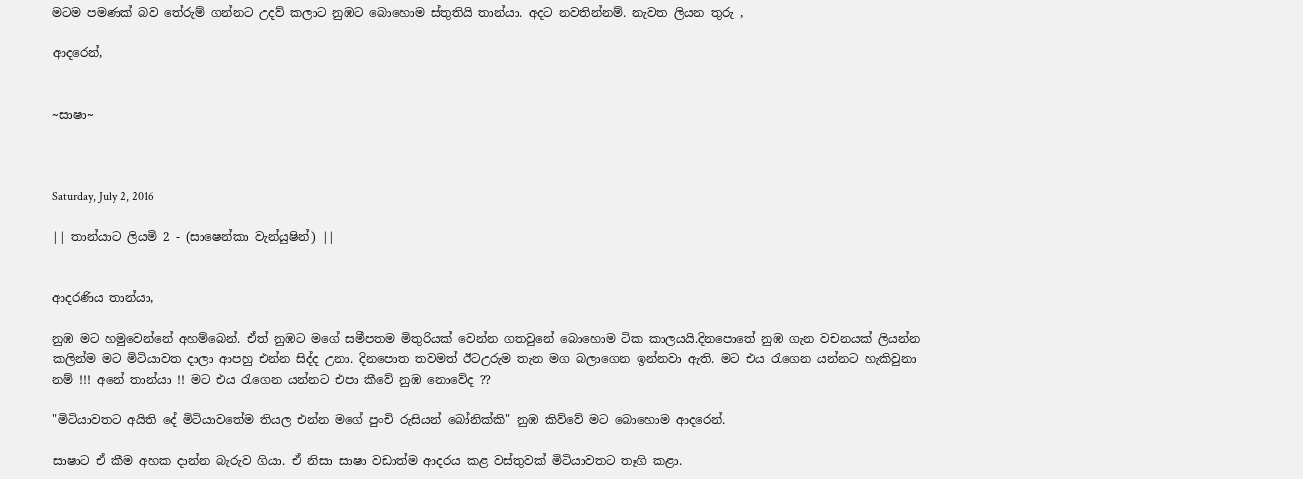මටම පමණක් බව තේරුම් ගන්නට උදව් කලාට නුඹට බොහොම ස්තුතියි තාන්යා. අදට නවතින්නම්. නැවත ලියන තුරු ,

ආදරෙන්,


~සාෂා~



Saturday, July 2, 2016

|| තාන්යාට ලියමි 2 - (සාෂෙන්කා වැන්යුෂින්) ||


ආදරණිය තාන්යා,

නුඹ මට හමුවෙන්නේ අහම්බෙන්. ඒත් නුඹට මගේ සමීපතම මිතුරියක් වෙන්න ගතවුනේ බොහොම ටික කාලයයි.දිනපොතේ නුඹ ගැන වචනයක් ලියන්න කලින්ම මට මිටියාවත දාලා ආපහු එන්න සිද්ද උනා. දිනපොත තවමත් ඊටඋරුම තැන මග බලාගෙන ඉන්නවා ඇති. මට එය රැගෙන යන්නට හැකිවුනා නම් !!! අනේ තාන්යා !! මට එය රැගෙන යන්නට එපා කීවේ නුඹ නොවේද ??

"මිටියාවතට අයිති දේ මිටියාවතේම තියල එන්න මගේ පුංචි රුසියන් බෝනික්කි" නුඹ කිව්වේ මට බොහොම ආදරෙන්.

සාෂාට ඒ කීම අහක දාන්න බැරුව ගියා. ඒ නිසා සාෂා වඩාත්ම ආදරය කළ වස්තුවක් මිටියාවතට තෑගි කළා.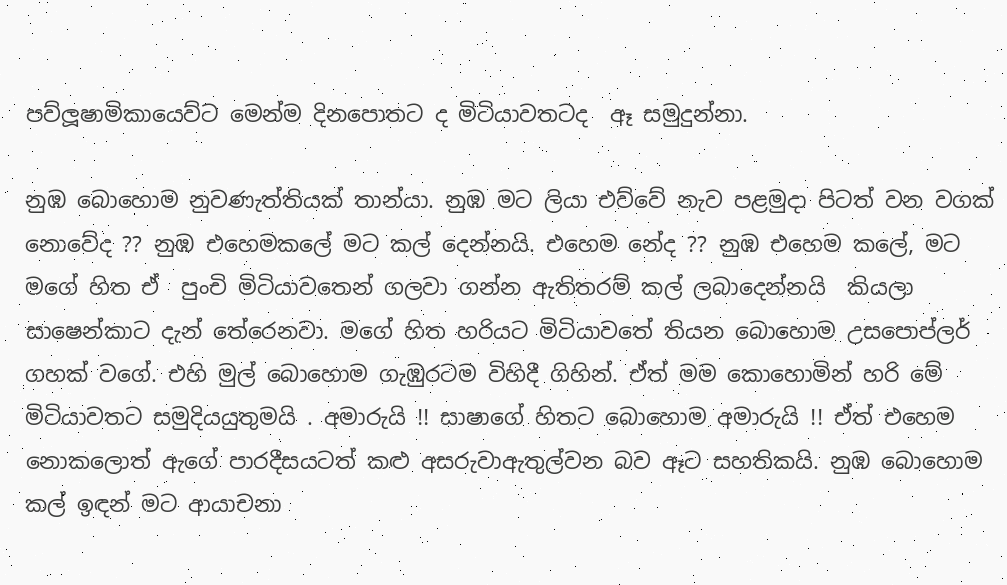පව්ලූෂාමිකායෙව්ට මෙන්ම දිනපොතට ද මිටියාවතටද  ඈ සමුදුන්නා.

නුඹ බොහොම නුවණැත්තියක් තාන්යා. නුඹ මට ලියා එව්වේ නැව පළමුදා පිටත් වන වගක් නොවේද ?? නුඹ එහෙමකලේ මට කල් දෙන්නයි. එහෙම නේද ?? නුඹ එහෙම කලේ, මට මගේ හිත ඒ  පුංචි මිටියාවතෙන් ගලවා ගන්න ඇතිතරම් කල් ලබාදෙන්නයි  කියලා සාෂෙන්කාට දැන් තේරෙනවා. මගේ හිත හරියට මිටියාවතේ තියන බොහොම උසපොප්ලර් ගහක් වගේ. එහි මුල් බොහොම ගැඹුරටම විහිදී ගිහින්. ඒත් මම කොහොමින් හරි මේ මිටියාවතට සමුදියයුතුමයි . අමාරුයි !! සාෂාගේ හිතට බොහොම අමාරුයි !! ඒත් එහෙම නොකලොත් ඇගේ පාරදීසයටත් කළු අසරුවාඇතුල්වන බව ඈට සහතිකයි. නුඹ බොහොම කල් ඉඳන් මට ආයාචනා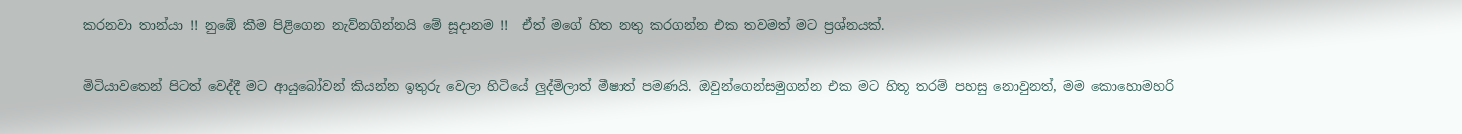කරනවා තාන්යා !! නුඹේ කීම පිළිගෙන නැව්නගින්නයි මේ සූදානම !!  ඒත් මගේ හිත නතු කරගන්න එක තවමත් මට ප්‍රශ්නයක්.

මිටියාවතෙන් පිටත් වෙද්දී මට ආයුබෝවන් කියන්න ඉතුරු වෙලා හිටියේ ලුද්මිලාත් මීෂාත් පමණයි. ඔවුන්ගෙන්සමුගන්න එක මට හිතූ තරම් පහසු නොවුනත්, මම කොහොමහරි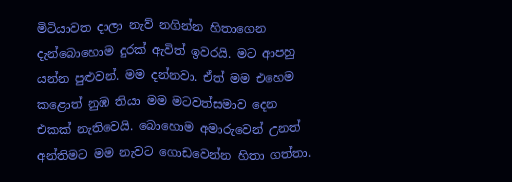මිටියාවත දාලා නැව් නගින්න හිතාගෙන දැන්බොහොම දුරක් ඇවිත් ඉවරයි. මට ආපහු යන්න පුළුවන්. මම දන්නවා. ඒත් මම එහෙම කළොත් නුඹ තියා මම මටවත්සමාව දෙන එකක් නැතිවෙයි. බොහොම අමාරුවෙන් උනත් අන්තිමට මම නැවට ගොඩවෙන්න හිතා ගත්තා.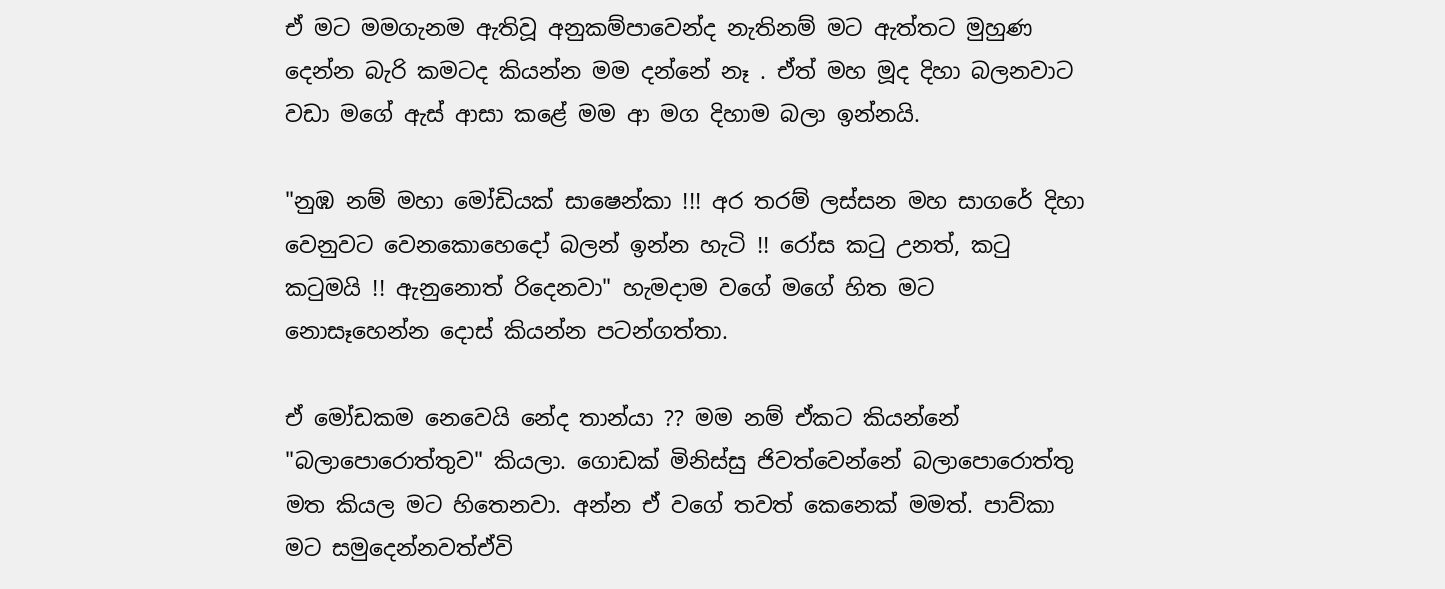ඒ මට මමගැනම ඇතිවූ අනුකම්පාවෙන්ද නැතිනම් මට ඇත්තට මුහුණ දෙන්න බැරි කමටද කියන්න මම දන්නේ නෑ . ඒත් මහ මූද දිහා බලනවාට වඩා මගේ ඇස් ආසා කළේ මම ආ මග දිහාම බලා ඉන්නයි.

"නුඹ නම් මහා මෝඩියක් සාෂෙන්කා !!! අර තරම් ලස්සන මහ සාගරේ දිහා වෙනුවට වෙනකොහෙදෝ බලන් ඉන්න හැටි !! රෝස කටු උනත්, කටු කටුමයි !! ඇනුනොත් රිදෙනවා" හැමදාම වගේ මගේ හිත මට නොසෑහෙන්න දොස් කියන්න පටන්ගත්තා.

ඒ මෝඩකම නෙවෙයි නේද තාන්යා ?? මම නම් ඒකට කියන්නේ "බලාපොරොත්තුව" කියලා. ගොඩක් මිනිස්සු ජිවත්වෙන්නේ බලාපොරොත්තු මත කියල මට හිතෙනවා. අන්න ඒ වගේ තවත් කෙනෙක් මමත්. පාව්කා මට සමුදෙන්නවත්ඒවි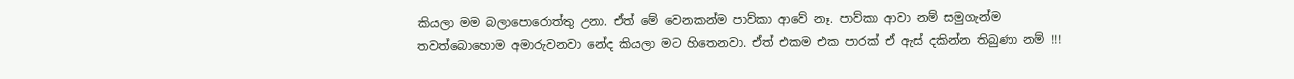කියලා මම බලාපොරොත්තු උනා. ඒත් මේ වෙනකන්ම පාව්කා ආවේ නෑ. පාව්කා ආවා නම් සමුගැන්ම තවත්බොහොම අමාරුවනවා නේද කියලා මට හිතෙනවා. ඒත් එකම එක පාරක් ඒ ඇස් දකින්න තිබුණා නම් !!!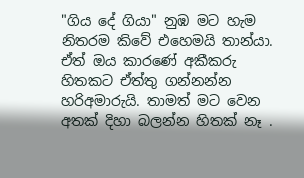"ගිය දේ ගියා" නුඹ මට හැම නිතරම කිවේ එහෙමයි තාන්යා. ඒත් ඔය කාරණේ අකීකරු හිතකට ඒත්තු ගන්නන්න හරිඅමාරුයි. තාමත් මට වෙන අතක් දිහා බලන්න හිතක් නෑ .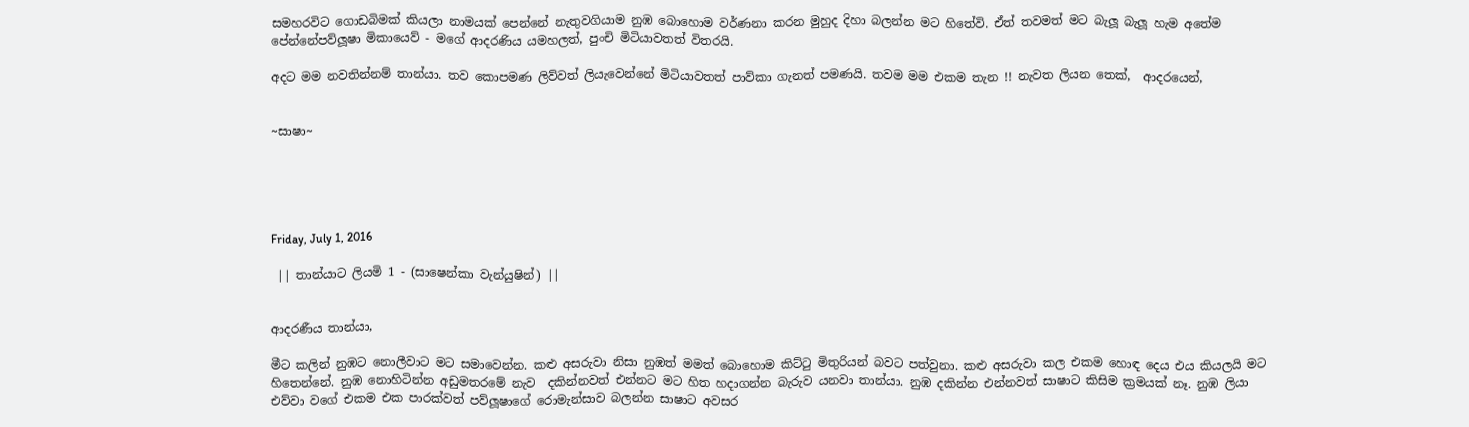සමහරවිට ගොඩබිමක් කියලා නාමයක් පෙන්නේ නැතුවගියාම නුඹ බොහොම වර්ණනා කරන මුහුද දිහා බලන්න මට හිතේවි. ඒත් තවමත් මට බැලූ බැලූ හැම අතේම පේන්නේපව්ලූෂා මිකායෙව් - මගේ ආදරණිය යමහලත්, පුංචි මිටියාවතත් විතරයි.

අදට මම නවතින්නම් තාන්යා. තව කොපමණ ලිව්වත් ලියැවෙන්නේ මිටියාවතත් පාව්කා ගැනත් පමණයි. තවම මම එකම තැන !! නැවත ලියන තෙක්,  ආදරයෙන්,


~සාෂා~





Friday, July 1, 2016

 || තාන්යාට ලියමි 1 - (සාෂෙන්කා වැන්යුෂින්) ||


ආදරණීය තාන්යා,

මීට කලින් නුඹට නොලීවාට මට සමාවෙන්න. කළු අසරුවා නිසා නුඹත් මමත් බොහොම කිට්ටු මිතුරියන් බවට පත්වුනා. කළු අසරුවා කල එකම හොඳ දෙය එය කියලයි මට හිතෙන්නේ. නුඹ නොහිටින්න අඩුමතරමේ නැව  දකින්නවත් එන්නට මට හිත හදාගන්න බැරුව යනවා තාන්යා. නුඹ දකින්න එන්නවත් සාෂාට කිසිම ක්‍රමයක් නෑ. නුඹ ලියා එව්වා වගේ එකම එක පාරක්වත් පව්ලූෂාගේ රොමැන්සාව බලන්න සාෂාට අවසර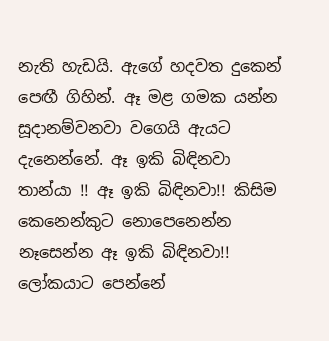නැති හැඩයි. ඇගේ හදවත දුකෙන් පෙඟී ගිහින්. ඈ මළ ගමක යන්න සූදානම්වනවා වගෙයි ඇයට දැනෙන්නේ. ඈ ඉකි බිඳිනවා තාන්යා !! ඈ ඉකි බිඳිනවා!! කිසිම කෙනෙන්කුට නොපෙනෙන්න නෑසෙන්න ඈ ඉකි බිඳිනවා!! ලෝකයාට පෙන්නේ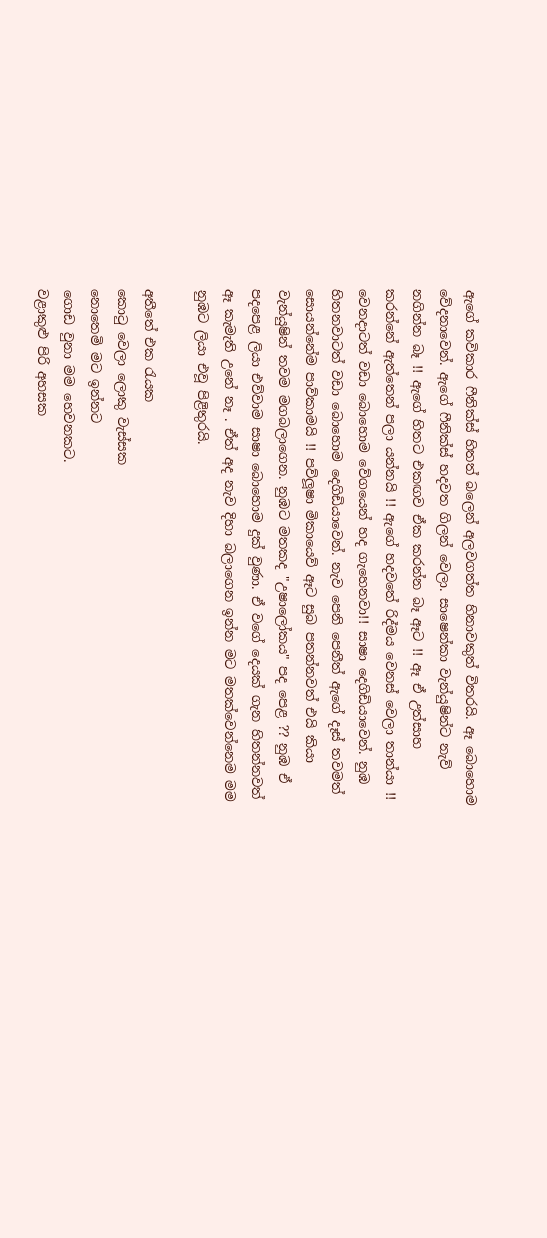ඇගේ කවිකාර ෆීනික්ස් හිතත් බලෙන් අලවගත්ත හිනාවකුත් විතරයි. ඈ බොහොම වේදනාවෙන්. ඇගේ ෆීනික්ස් හදවත ගිලන් වෙලා. සාෂෙන්කා වැන්යුෂින්ට නැව් නගින්න බෑ !! ඇගේ හිතට එකඟව ඒක කරන්න බෑ ඈට !! ඈ ඒ උත්සාහ කරන්නේ ඇත්තෙන් පලා යන්නයි !! ඇගේ හදවතේ රිද්මය වෙනස් වෙලා තාන්යා !! වෙනදාටත් වඩා බොහොම වේගයෙන් හද ගැහෙනවා!! සාෂා දෙගිඩියාවෙන්. නුඹ හිතනවාටත් වඩා බොහොම දෙගිඩියාවෙන්. නැව පෙනි පෙනීත් ඇගේ දෑස් තවමත් සොයන්නේම පාව්කාමයි !! පව්ලූෂා මිකායෙව් ඈට සුබ පතන්නවත් එයි කියා වැන්යුෂින් තවම මගබලාගෙන. නුඹට මතකද "උෂාලෝකය" පද පෙළ ?? නුඹ ඒ පදපෙළ ලියා එව්වාම සාෂා බොහොම දුක් වුණා. ඒ වගේ දෙයක් ගැන හිතන්නවත් ඈ කැමැති උනේ නෑ . ඒත් අද නැව දිහා බලාගෙන ඉන්න මට මතක්වෙන්නෙම මම නුඹට ලියා එවූ පිළිතුරයි.

අතීතේ එක රැයක
කොටු වෙලා ලොකු වැස්සක
නොතෙමි මට ඉන්නට
ගොඩ වුනා මම හෙවනකට.
වළාකුළු පිරි අහසක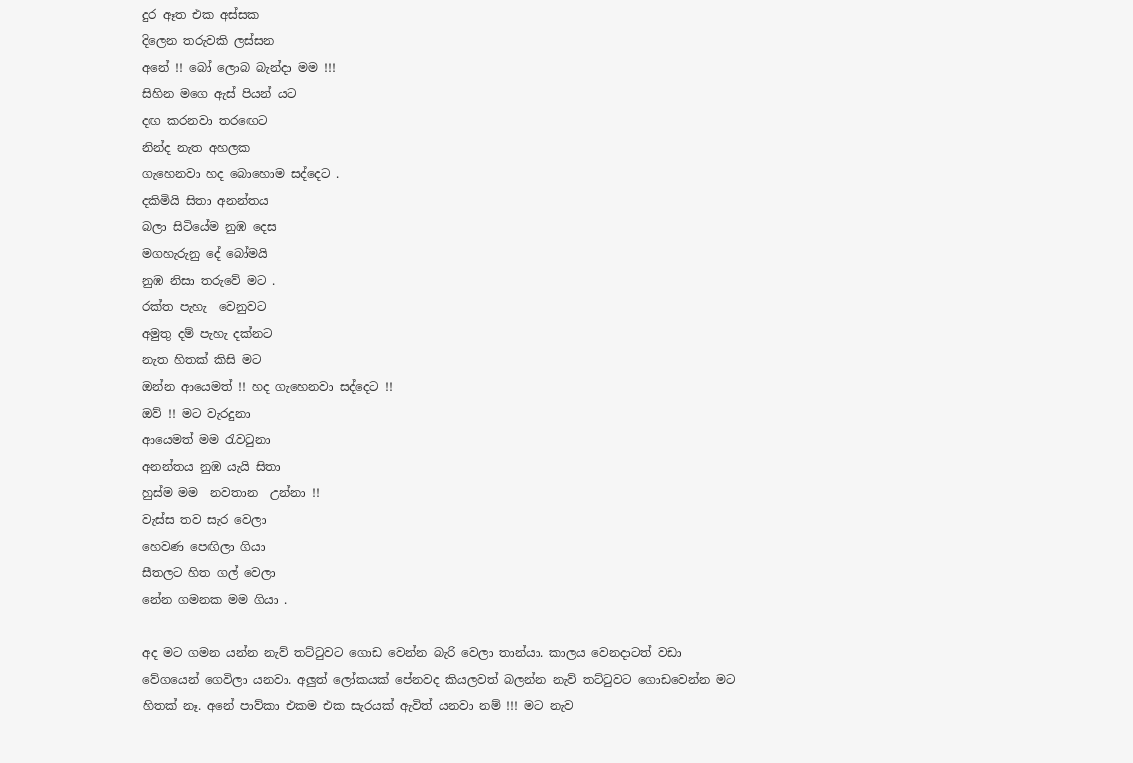දුර ඈත එක අස්සක
දිලෙන තරුවකි ලස්සන
අනේ !! බෝ ලොබ බැන්දා මම !!!
සිහින මගෙ ඇස් පියන් යට
දඟ කරනවා තරඟෙට
නින්ද නැත අහලක
ගැහෙනවා හද බොහොම සද්දෙට .
දකිමියි සිතා අනන්තය
බලා සිටියේම නුඹ දෙස
මගහැරුනු දේ බෝමයි
නුඹ නිසා තරුවේ මට .
රක්ත පැහැ  වෙනුවට
අමුතු දම් පැහැ දක්නට
නැත හිතක් කිසි මට
ඔන්න ආයෙමත් !! හද ගැහෙනවා සද්දෙට !!
ඔව් !! මට වැරදුනා
ආයෙමත් මම රැවටුනා
අනන්තය නුඹ යැයි සිතා
හුස්ම මම  නවතාන  උන්නා !!
වැස්ස තව සැර වෙලා
හෙවණ පෙඟිලා ගියා
සීතලට හිත ගල් වෙලා
නේන ගමනක මම ගියා .

අද මට ගමන යන්න නැව් තට්ටුවට ගොඩ වෙන්න බැරි වෙලා තාන්යා. කාලය වෙනදාටත් වඩා වේගයෙන් ගෙවිලා යනවා. අලුත් ලෝකයක් පේනවද කියලවත් බලන්න නැව් තට්ටුවට ගොඩවෙන්න මට හිතක් නෑ. අනේ පාව්කා එකම එක සැරයක් ඇවිත් යනවා නම් !!! මට නැව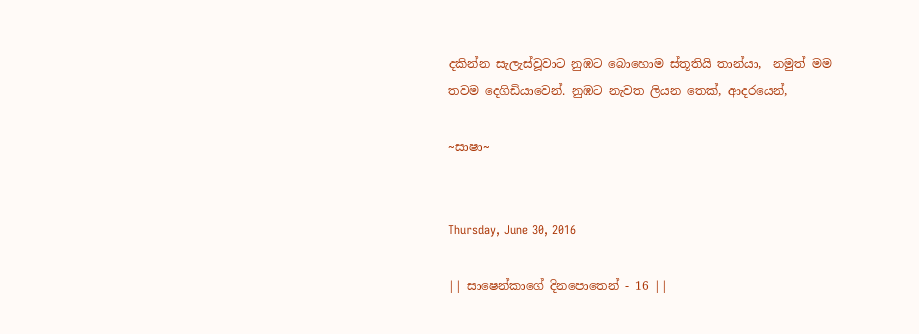දකින්න සැලැස්වූවාට නුඹට බොහොම ස්තූතියි තාන්යා,  නමුත් මම තවම දෙගිඩියාවෙන්. නුඹට නැවත ලියන තෙක්, ආදරයෙන්,

~සාෂා~


Thursday, June 30, 2016

|| සාෂෙන්කාගේ දිනපොතෙන් - 16 ||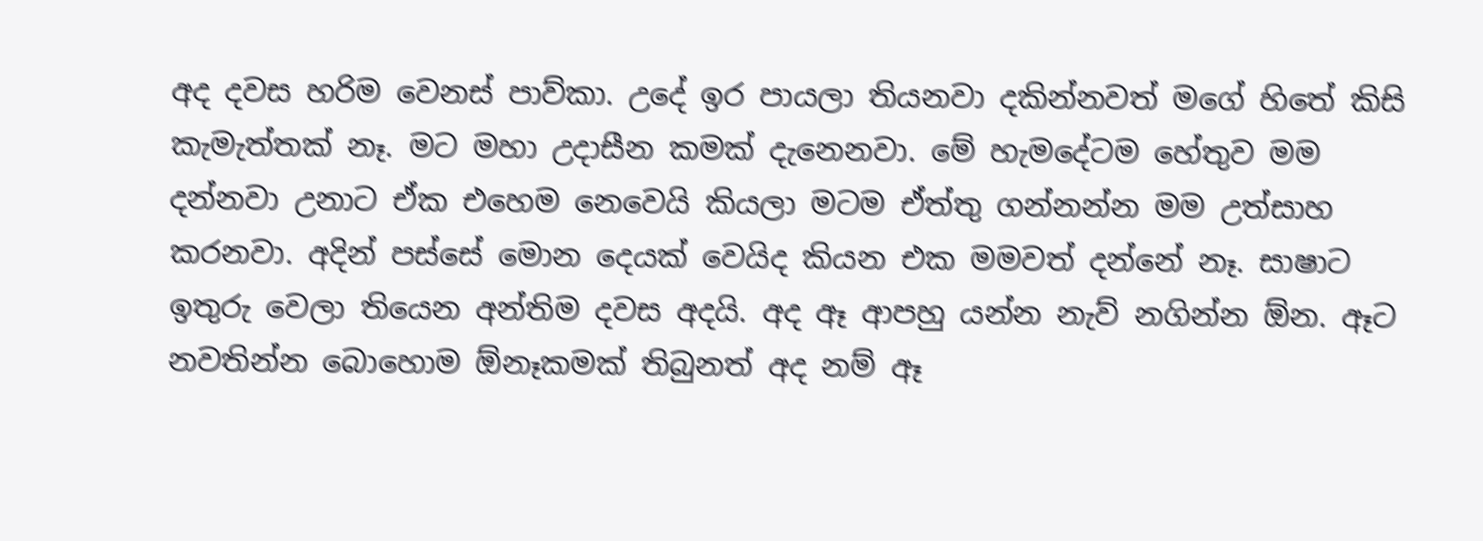අද දවස හරිම වෙනස් පාව්කා. උදේ ඉර පායලා තියනවා දකින්නවත් මගේ හිතේ කිසි කැමැත්තක් නෑ. මට මහා උදාසීන කමක් දැනෙනවා. මේ හැමදේටම හේතුව මම දන්නවා උනාට ඒක එහෙම නෙවෙයි කියලා මටම ඒත්තු ගන්නන්න මම උත්සාහ කරනවා. අදින් පස්සේ මොන දෙයක් වෙයිද කියන එක මමවත් දන්නේ නෑ. සාෂාට ඉතුරු වෙලා තියෙන අන්තිම දවස අදයි. අද ඈ ආපහු යන්න නැව් නගින්න ඕන. ඈට නවතින්න බොහොම ඕනෑකමක් තිබුනත් අද නම් ඈ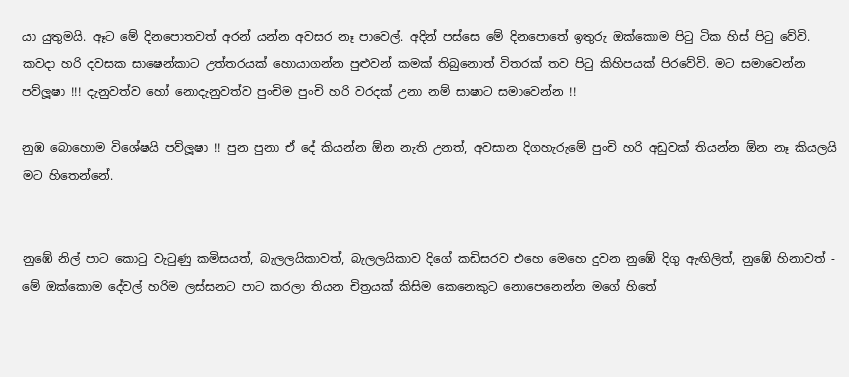යා යුතුමයි. ඈට මේ දිනපොතවත් අරන් යන්න අවසර නෑ පාවෙල්. අදින් පස්සෙ මේ දිනපොතේ ඉතුරු ඔක්කොම පිටු ටික හිස් පිටු වේවි. කවදා හරි දවසක සාෂෙන්කාට උත්තරයක් හොයාගන්න පුළුවන් කමක් තිබුනොත් විතරක් තව පිටු කිහිපයක් පිරවේවි. මට සමාවෙන්න පව්ලූෂා !!! දැනුවත්ව හෝ නොදැනුවත්ව පුංචිම පුංචි හරි වරදක් උනා නම් සාෂාට සමාවෙන්න !!

නුඹ බොහොම විශේෂයි පව්ලූෂා !! පුන පුනා ඒ දේ කියන්න ඕන නැති උනත්, අවසාන දිගහැරුමේ පුංචි හරි අඩුවක් තියන්න ඕන නෑ කියලයි මට හිතෙන්නේ.


නුඹේ නිල් පාට කොටු වැටුණු කමිසයත්, බැලලයිකාවත්, බැලලයිකාව දිගේ කඩිසරව එහෙ මෙහෙ දුවන නුඹේ දිගු ඇඟිලිත්, නුඹේ හිනාවත් - මේ ඔක්කොම දේවල් හරිම ලස්සනට පාට කරලා තියන චිත්‍රයක් කිසිම කෙනෙකුට නොපෙනෙන්න මගේ හිතේ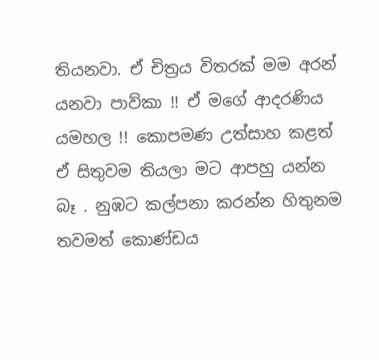තියනවා. ඒ චිත්‍රය විතරක් මම අරන් යනවා පාව්කා !! ඒ මගේ ආදරණිය යමහල !! කොපමණ උත්සාහ කළත් ඒ සිතුවම තියලා මට ආපහු යන්න බෑ . නුඹට කල්පනා කරන්න හිතුනම තවමත් කොණ්ඩය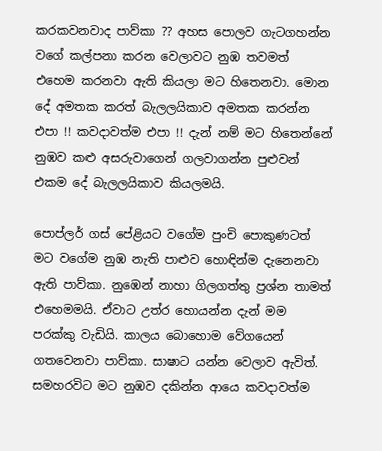කරකවනවාද පාව්කා ?? අහස පොලව ගැටගහන්න වගේ කල්පනා කරන වෙලාවට නුඹ තවමත් එහෙම කරනවා ඇති කියලා මට හිතෙනවා. මොන දේ අමතක කරත් බැලලයිකාව අමතක කරන්න එපා !! කවදාවත්ම එපා !! දැන් නම් මට හිතෙන්නේ නුඹව කළු අසරුවාගෙන් ගලවාගන්න පුළුවන් එකම දේ බැලලයිකාව කියලමයි.

පොප්ලර් ගස් පේළියට වගේම පුංචි පොකුණටත් මට වගේම නුඹ නැති පාළුව හොඳින්ම දැනෙනවා ඇති පාව්කා. නුඹෙන් නාහා ගිලගත්තු ප්‍රශ්න තාමත් එහෙමමයි. ඒවාට උත්ර හොයන්න දැන් මම පරක්කු වැඩියි. කාලය බොහොම වේගයෙන් ගතවෙනවා පාව්කා. සාෂාට යන්න වෙලාව ඇවිත්. සමහරවිට මට නුඹව දකින්න ආයෙ කවදාවත්ම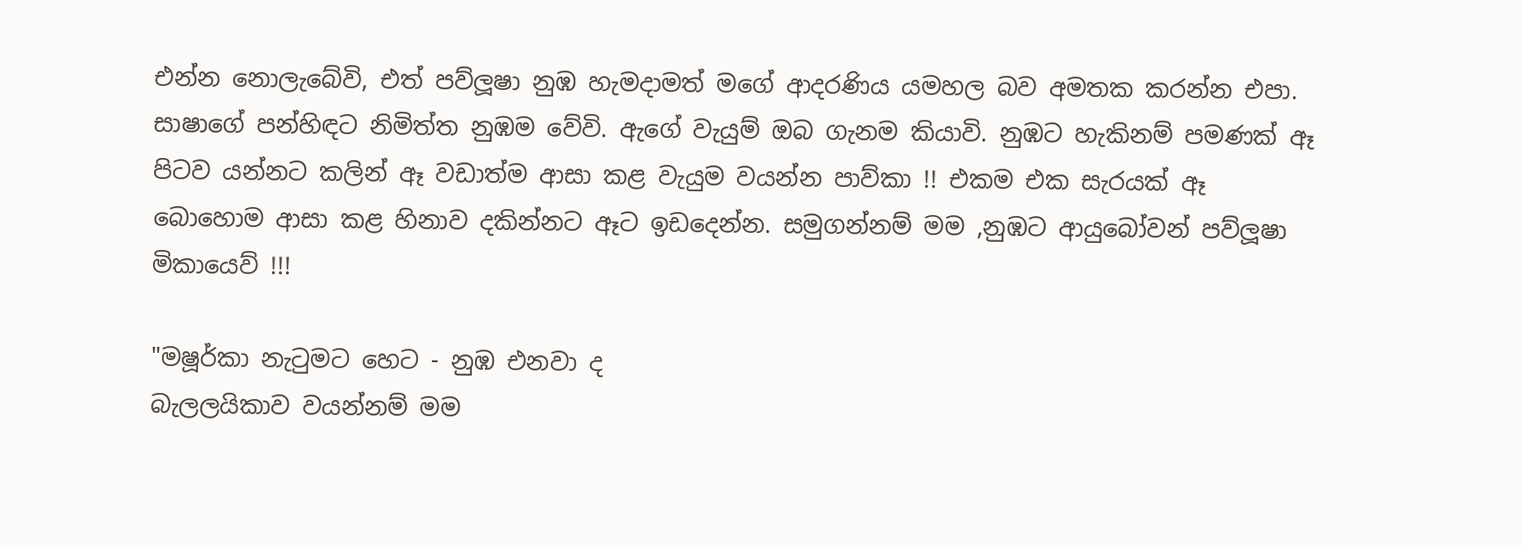එන්න නොලැබේවි, එත් පව්ලූෂා නුඹ හැමදාමත් මගේ ආදරණිය යමහල බව අමතක කරන්න එපා. සාෂාගේ පන්හිඳට නිමිත්ත නුඹම වේවි. ඇගේ වැයුම් ඔබ ගැනම කියාවි. නුඹට හැකිනම් පමණක් ඈ පිටව යන්නට කලින් ඈ වඩාත්ම ආසා කළ වැයුම වයන්න පාව්කා !! එකම එක සැරයක් ඈ බොහොම ආසා කළ හිනාව දකින්නට ඈට ඉඩදෙන්න. සමුගන්නම් මම ,නුඹට ආයුබෝවන් පව්ලූෂා මිකායෙව් !!!

"මෂූර්කා නැටුමට හෙට - නුඹ එනවා ද
බැලලයිකාව වයන්නම් මම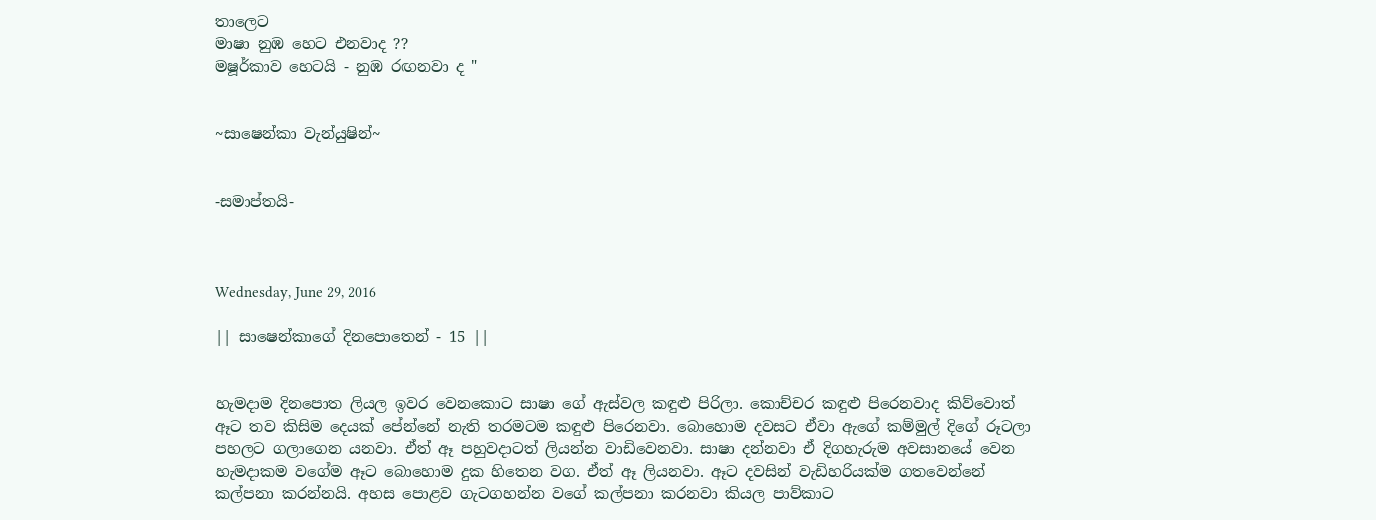තාලෙට
මාෂා නුඹ හෙට එනවාද ??
මෂූර්කාව හෙටයි - නුඹ රඟනවා ද "


~සාෂෙන්කා වැන්යුෂින්~


-සමාප්තයි-



Wednesday, June 29, 2016

|| සාෂෙන්කාගේ දිනපොතෙන් - 15 ||


හැමදාම දිනපොත ලියල ඉවර වෙනකොට සාෂා ගේ ඇස්වල කඳුළු පිරිලා. කොච්චර කඳුළු පිරෙනවාද කිව්වොත් ඈට තව කිසිම දෙයක් පේන්නේ නැති තරමටම කඳුළු පිරෙනවා. බොහොම දවසට ඒවා ඇගේ කම්මුල් දිගේ රූටලා පහලට ගලාගෙන යනවා. ඒත් ඈ පහුවදාටත් ලියන්න වාඩිවෙනවා. සාෂා දන්නවා ඒ දිගහැරුම අවසානයේ වෙන හැමදාකම වගේම ඈට බොහොම දුක හිතෙන වග. ඒත් ඈ ලියනවා. ඈට දවසින් වැඩිහරියක්ම ගතවෙන්නේ කල්පනා කරන්නයි. අහස පොළව ගැටගහන්න වගේ කල්පනා කරනවා කියල පාව්කාට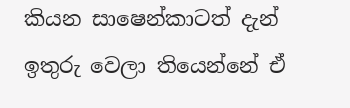කියන සාෂෙන්කාටත් දැන් ඉතුරු වෙලා තියෙන්නේ ඒ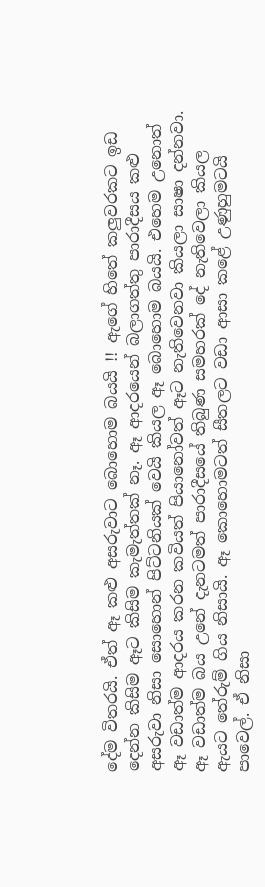දේම විතරයි. ඒත් ඈ කළු අසරුවාට බොහොම බයයි !! ඇගේ හිතේ කලුවරකට ඉඩ දෙන්න කිසිම ඈට කිසිම කැමැත්තක් නෑ. ඈ ආදරයෙන් බලාගත්තු පාරාදීසය කළු අසරුවා නිසා සොහොන් පිට්ටනියක් වෙයි කියල ඈ බොහොම බයයි. එහෙම උනොත් ඈ වඩාත්ම ආදරය කරන කවියත් පියානෝවත් ඈට නැතිවෙනවා කියලා සාෂා දන්නවා. ඈ වඩාත්ම බය උනේ දැනටමත් පාරාදීසයේ තිබුණ සමහරක් දේ නැතිවෙලා කියල ඇයට තේරුම් ගිය නිසායි. ඈ කොහොමටත් සීතලට වඩා ආසා කළේ උණුහුමටයි පාවෙල්. ඒ නිසා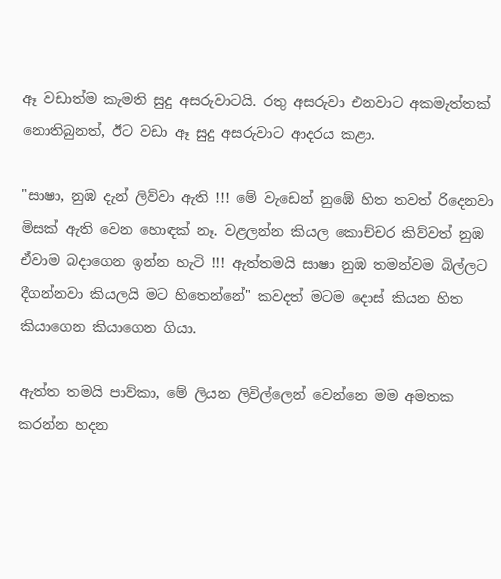ඈ වඩාත්ම කැමති සුදු අසරුවාටයි. රතු අසරුවා එනවාට අකමැත්තක් නොතිබුනත්, ඊට වඩා ඈ සුදු අසරුවාට ආදරය කළා.

"සාෂා, නුඹ දැන් ලිව්වා ඇති !!! මේ වැඩෙන් නුඹේ හිත තවත් රිදෙනවා මිසක් ඇති වෙන හොඳක් නෑ. වළලන්න කියල කොච්චර කිව්වත් නුඹ ඒවාම බදාගෙන ඉන්න හැටි !!! ඇත්තමයි සාෂා නුඹ තමන්වම බිල්ලට දීගන්නවා කියලයි මට හිතෙන්නේ" කවදත් මටම දොස් කියන හිත කියාගෙන කියාගෙන ගියා.

ඇත්ත තමයි පාව්කා, මේ ලියන ලිවිල්ලෙන් වෙන්නෙ මම අමතක කරන්න හදන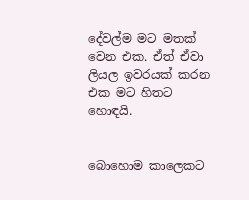දේවල්ම මට මතක් වෙන එක. ඒත් ඒවා ලියල ඉවරයක් කරන එක මට හිතට හොඳයි.


බොහොම කාලෙකට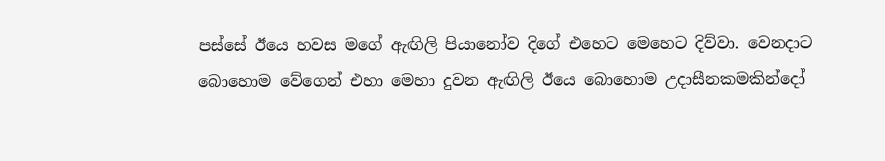පස්සේ ඊයෙ හවස මගේ ඇඟිලි පියානෝව දිගේ එහෙට මෙහෙට දිව්වා. වෙනදාට බොහොම වේගෙන් එහා මෙහා දුවන ඇඟිලි ඊයෙ බොහොම උදාසීනකමකින්දෝ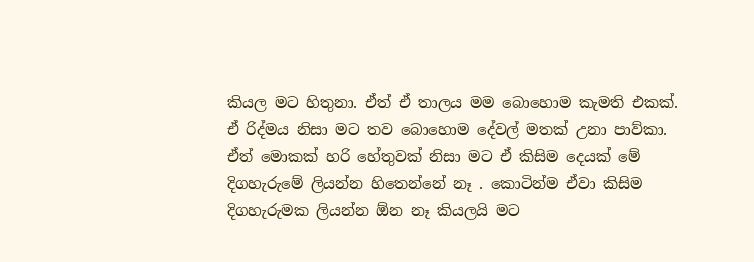කියල මට හිතුනා. ඒත් ඒ තාලය මම බොහොම කැමති එකක්. ඒ රිද්මය නිසා මට තව බොහොම දේවල් මතක් උනා පාව්කා. ඒත් මොකක් හරි හේතුවක් නිසා මට ඒ කිසිම දෙයක් මේ දිගහැරුමේ ලියන්න හිතෙන්නේ නෑ . කොටින්ම ඒවා කිසිම දිගහැරුමක ලියන්න ඕන නෑ කියලයි මට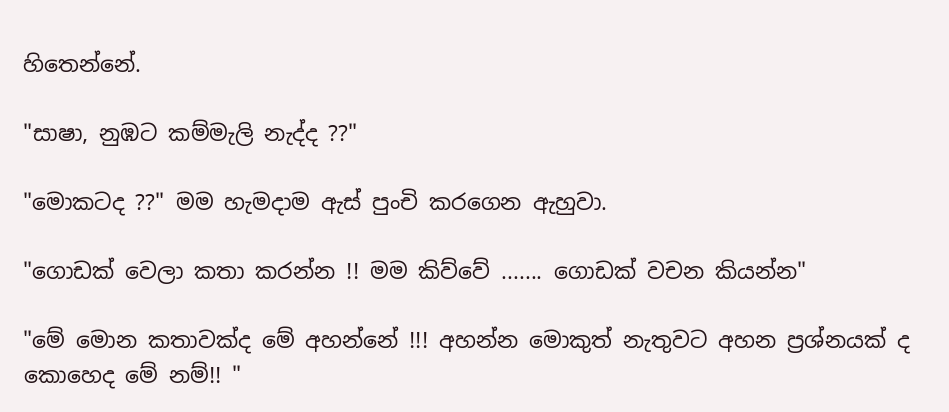හිතෙන්නේ.

"සාෂා, නුඹට කම්මැලි නැද්ද ??"

"මොකටද ??" මම හැමදාම ඇස් පුංචි කරගෙන ඇහුවා.

"ගොඩක් වෙලා කතා කරන්න !! මම කිව්වේ ....... ගොඩක් වචන කියන්න"

"මේ මොන කතාවක්ද මේ අහන්නේ !!! අහන්න මොකුත් නැතුවට අහන ප්‍රශ්නයක් ද කොහෙද මේ නම්!! "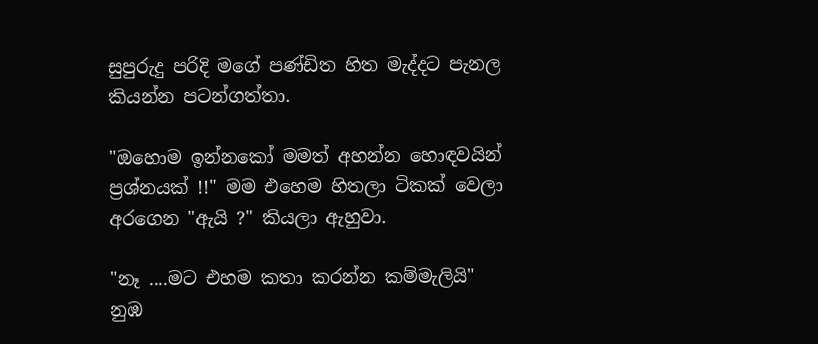සුපුරුදු පරිදි මගේ පණ්ඩිත හිත මැද්දට පැනල කියන්න පටන්ගත්තා.

"ඔහොම ඉන්නකෝ මමත් අහන්න හොඳවයින් ප්‍රශ්නයක් !!" මම එහෙම හිතලා ටිකක් වෙලා අරගෙන "ඇයි ?" කියලා ඇහුවා.

"නෑ ....මට එහම කතා කරන්න කම්මැලියි" නුඹ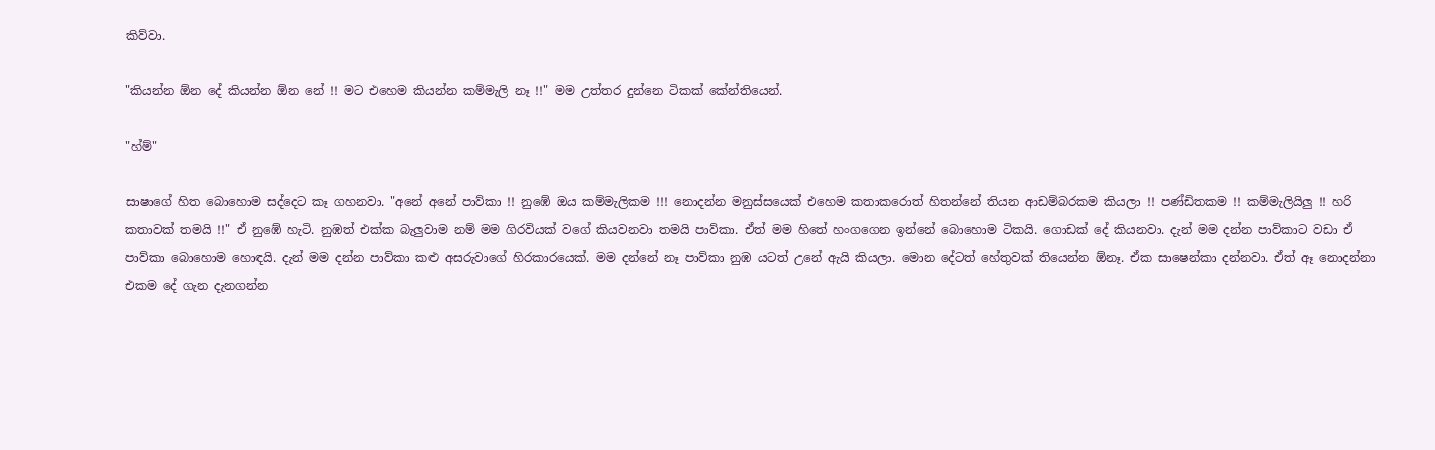කිව්වා.

"කියන්න ඕන දේ කියන්න ඕන නේ !! මට එහෙම කියන්න කම්මැලි නෑ !!" මම උත්තර දුන්නෙ ටිකක් කේන්තියෙන්.

"හ්ම්"

සාෂාගේ හිත බොහොම සද්දෙට කෑ ගහනවා. "අනේ අනේ පාව්කා !! නුඹේ ඔය කම්මැලිකම !!! නොදන්න මනුස්සයෙක් එහෙම කතාකරොත් හිතන්නේ තියන ආඩම්බරකම කියලා !! පණ්ඩිතකම !! කම්මැලියිලු !! හරි කතාවක් තමයි !!" ඒ නුඹේ හැටි. නුඹත් එක්ක බැලුවාම නම් මම ගිරවියක් වගේ කියවනවා තමයි පාව්කා. ඒත් මම හිතේ හංගගෙන ඉන්නේ බොහොම ටිකයි. ගොඩක් දේ කියනවා. දැන් මම දන්න පාව්කාට වඩා ඒ පාව්කා බොහොම හොඳයි. දැන් මම දන්න පාව්කා කළු අසරුවාගේ හිරකාරයෙක්. මම දන්නේ නෑ පාව්කා නුඹ යටත් උනේ ඇයි කියලා. මොන දේටත් හේතුවක් තියෙන්න ඕනෑ. ඒක සාෂෙන්කා දන්නවා. ඒත් ඈ නොදන්නා එකම දේ ගැන දැනගන්න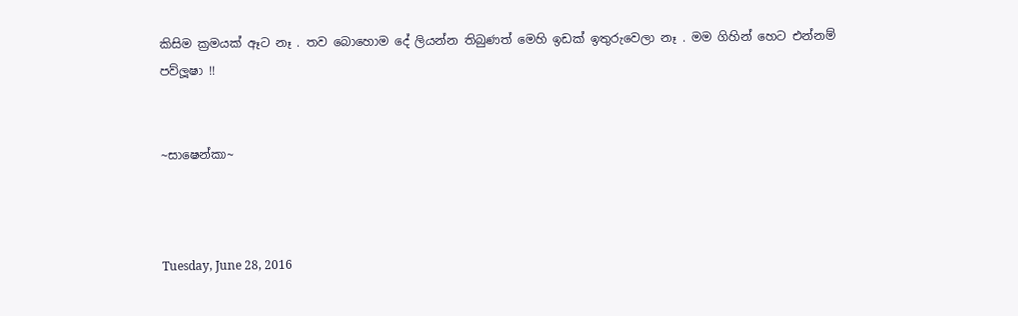කිසිම ක්‍රමයක් ඈට නෑ . තව බොහොම දේ ලියන්න තිබුණත් මෙහි ඉඩක් ඉතුරුවෙලා නෑ . මම ගිහින් හෙට එන්නම් පව්ලූෂා !!


~සාෂෙන්කා~



Tuesday, June 28, 2016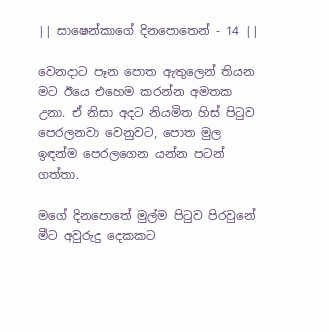|| සාෂෙන්කාගේ දිනපොතෙන් - 14 ||

වෙනදාට පෑන පොත ඇතුලෙන් තියන මට ඊයෙ එහෙම කරන්න අමතක උනා. ඒ නිසා අදට නියමිත හිස් පිටුව පෙරලනවා වෙනුවට, පොත මුල ඉඳන්ම පෙරලගෙන යන්න පටන් ගත්තා.

මගේ දිනපොතේ මුල්ම පිටුව පිරවුනේ මීට අවුරුදු දෙකකට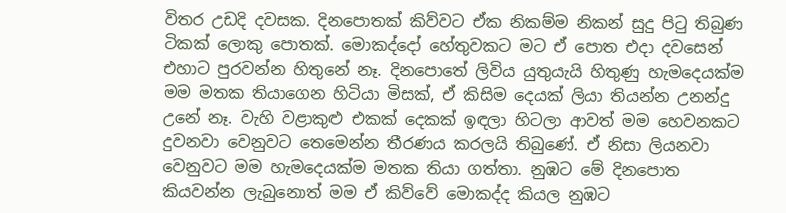විතර උඩදි දවසක. දිනපොතක් කිව්වට ඒක නිකම්ම නිකන් සුදු පිටු තිබුණ ටිකක් ලොකු පොතක්. මොකද්දෝ හේතුවකට මට ඒ පොත එදා දවසෙන් එහාට පුරවන්න හිතුනේ නෑ. දිනපොතේ ලිවිය යුතුයැයි හිතුණු හැමදෙයක්ම මම මතක තියාගෙන හිටියා මිසක්, ඒ කිසිම දෙයක් ලියා තියන්න උනන්දු උනේ නෑ. වැහි වළාකුළු එකක් දෙකක් ඉඳලා හිටලා ආවත් මම හෙවනකට දුවනවා වෙනුවට තෙමෙන්න තීරණය කරලයි තිබුණේ. ඒ නිසා ලියනවා වෙනුවට මම හැමදෙයක්ම මතක තියා ගත්තා. නුඹට මේ දිනපොත කියවන්න ලැබුනොත් මම ඒ කිව්වේ මොකද්ද කියල නුඹට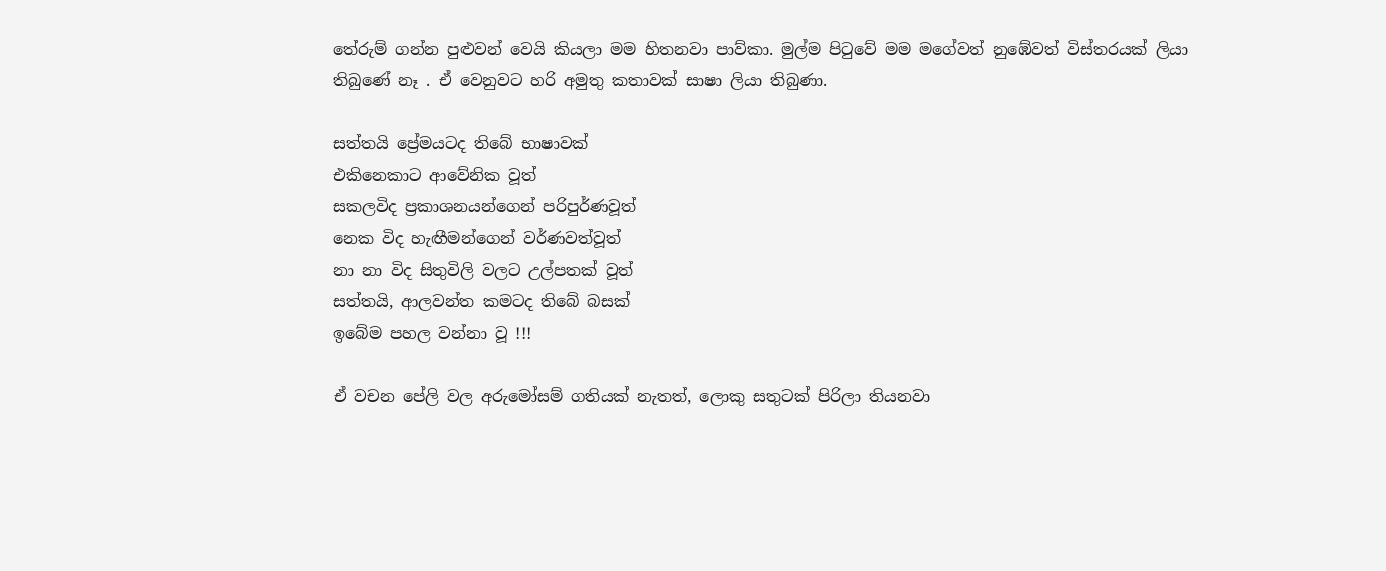තේරුම් ගන්න පුළුවන් වෙයි කියලා මම හිතනවා පාව්කා. මුල්ම පිටුවේ මම මගේවත් නුඹේවත් විස්තරයක් ලියා තිබුණේ නෑ . ඒ වෙනුවට හරි අමුතු කතාවක් සාෂා ලියා තිබුණා.

සත්තයි ප්‍රේමයටද තිබේ භාෂාවක්
එකිනෙකාට ආවේනික වූත්
සකලවිද ප්‍රකාශනයන්ගෙන් පරිපුර්ණවූත්
නෙක විද හැඟීමන්ගෙන් වර්ණවත්වූත්
නා නා විද සිතුවිලි වලට උල්පතක් වූත්
සත්තයි, ආලවන්ත කමටද තිබේ බසක්
ඉබේම පහල වන්නා වූ !!!

ඒ වචන පේලි වල අරුමෝසම් ගතියක් නැතත්, ලොකු සතුටක් පිරිලා තියනවා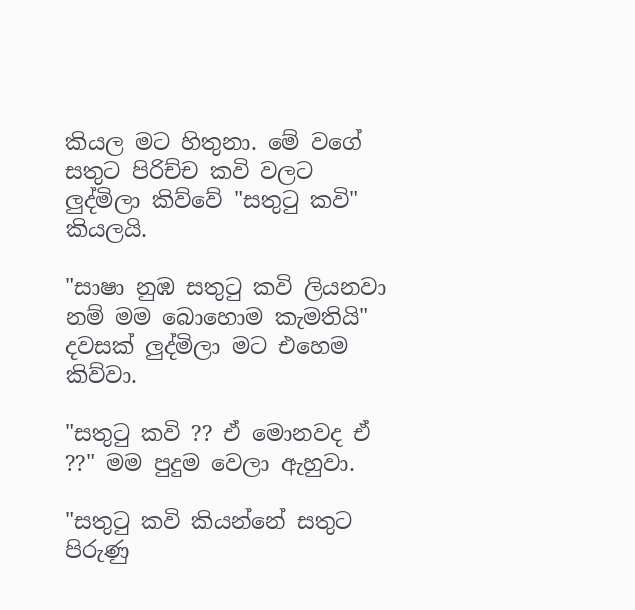කියල මට හිතුනා. මේ වගේ සතුට පිරිච්ච කවි වලට ලුද්මිලා කිව්වේ "සතුටු කවි" කියලයි.

"සාෂා නුඹ සතුටු කවි ලියනවා නම් මම බොහොම කැමතියි" දවසක් ලුද්මිලා මට එහෙම කිව්වා.

"සතුටු කවි ?? ඒ මොනවද ඒ ??" මම පුදුම වෙලා ඇහුවා.

"සතුටු කවි කියන්නේ සතුට පිරුණු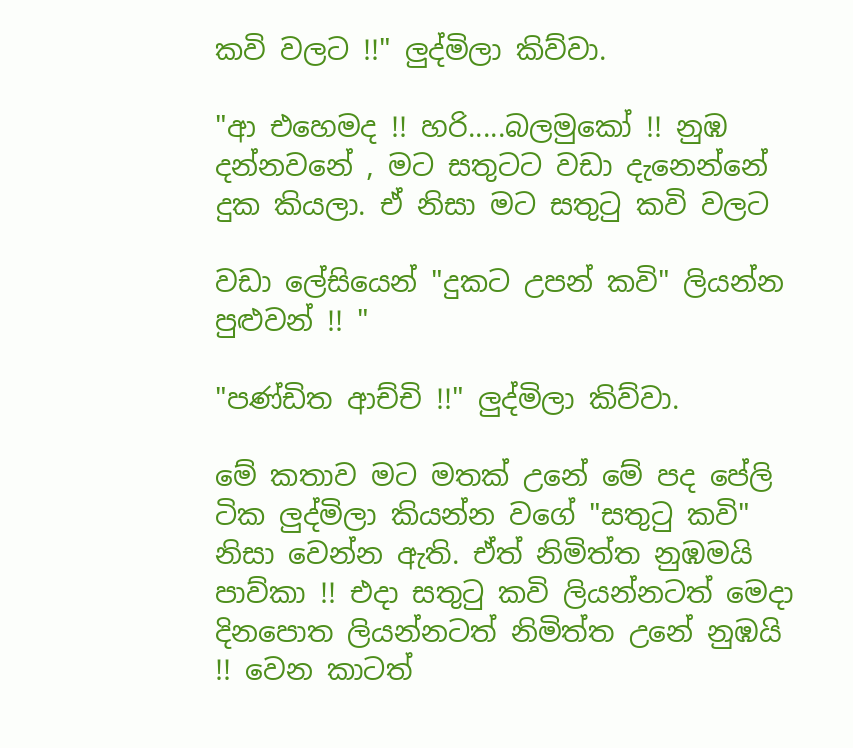කවි වලට !!" ලුද්මිලා කිව්වා.

"ආ එහෙමද !! හරි.....බලමුකෝ !! නුඹ දන්නවනේ , මට සතුටට වඩා දැනෙන්නේ දුක කියලා. ඒ නිසා මට සතුටු කවි වලට

වඩා ලේසියෙන් "දුකට උපන් කවි" ලියන්න පුළුවන් !! "

"පණ්ඩිත ආච්චි !!" ලුද්මිලා කිව්වා.

මේ කතාව මට මතක් උනේ මේ පද පේලි ටික ලුද්මිලා කියන්න වගේ "සතුටු කවි" නිසා වෙන්න ඇති. ඒත් නිමිත්ත නුඹමයි පාව්කා !! එදා සතුටු කවි ලියන්නටත් මෙදා දිනපොත ලියන්නටත් නිමිත්ත උනේ නුඹයි !! වෙන කාටත්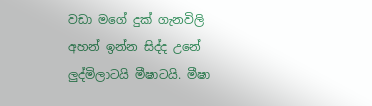වඩා මගේ දුක් ගැනවිලි අහන් ඉන්න සිද්ද උනේ ලුද්මිලාටයි මීෂාටයි. මීෂා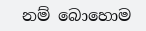නම් බොහොම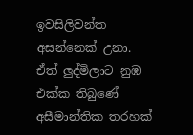ඉවසිලිවන්ත අසන්නෙක් උනා. ඒත් ලුද්මිලාට නුඹ එක්ක තිබුණේ අසීමාන්තික තරහක්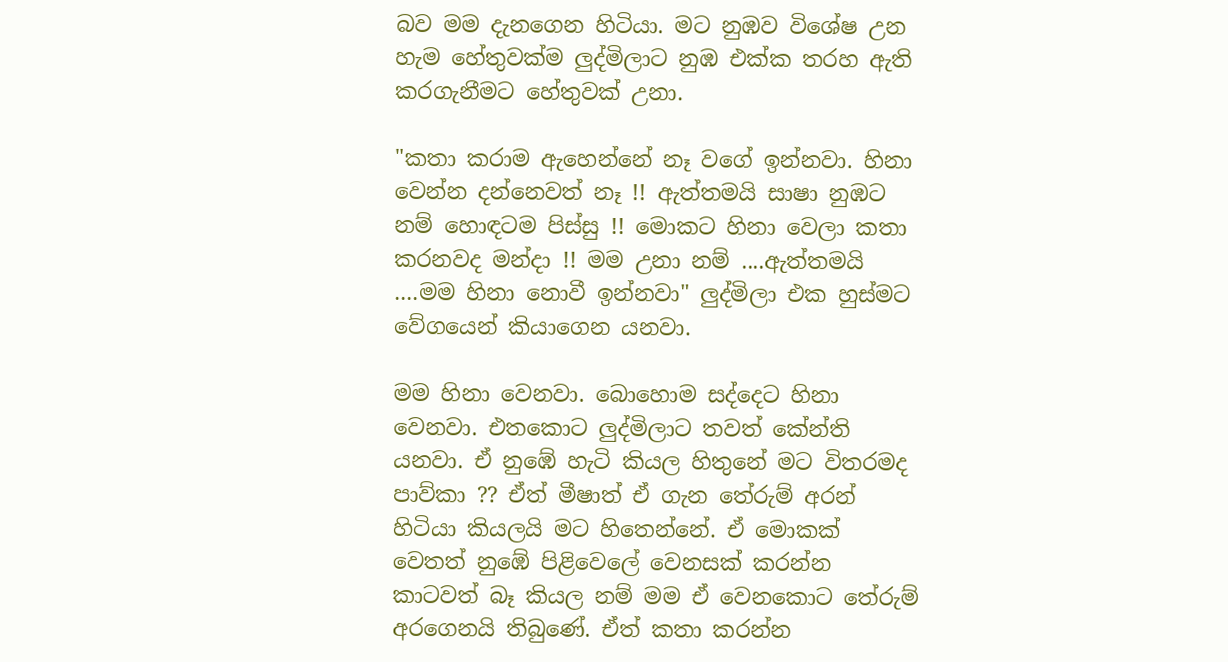බව මම දැනගෙන හිටියා. මට නුඹව විශේෂ උන හැම හේතුවක්ම ලුද්මිලාට නුඹ එක්ක තරහ ඇති කරගැනීමට හේතුවක් උනා.

"කතා කරාම ඇහෙන්නේ නෑ වගේ ඉන්නවා. හිනා වෙන්න දන්නෙවත් නෑ !! ඇත්තමයි සාෂා නුඹට නම් හොඳටම පිස්සු !! මොකට හිනා වෙලා කතා කරනවද මන්දා !! මම උනා නම් ....ඇත්තමයි ....මම හිනා නොවී ඉන්නවා" ලුද්මිලා එක හුස්මට වේගයෙන් කියාගෙන යනවා.

මම හිනා වෙනවා. බොහොම සද්දෙට හිනා වෙනවා. එතකොට ලුද්මිලාට තවත් කේන්ති යනවා. ඒ නුඹේ හැටි කියල හිතුනේ මට විතරමද පාව්කා ?? ඒත් මීෂාත් ඒ ගැන තේරුම් අරන් හිටියා කියලයි මට හිතෙන්නේ. ඒ මොකක් වෙතත් නුඹේ පිළිවෙලේ වෙනසක් කරන්න කාටවත් බෑ කියල නම් මම ඒ වෙනකොට තේරුම් අරගෙනයි තිබුණේ. ඒත් කතා කරන්න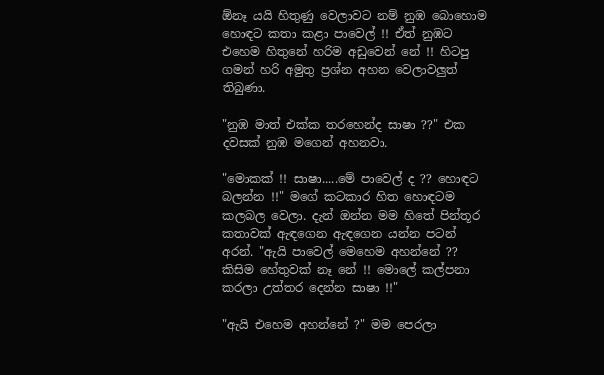ඕනෑ යයි හිතුණු වෙලාවට නම් නුඹ බොහොම හොඳට කතා කළා පාවෙල් !! ඒත් නුඹට එහෙම හිතුනේ හරිම අඩුවෙන් නේ !! හිටපු ගමන් හරි අමුතු ප්‍රශ්න අහන වෙලාවලුත් තිබුණා.

"නුඹ මාත් එක්ක තරහෙන්ද සාෂා ??" එක දවසක් නුඹ මගෙන් අහනවා.

"මොකක් !! සාෂා.....මේ පාවෙල් ද ?? හොඳට බලන්න !!" මගේ කටකාර හිත හොඳටම කලබල වෙලා. දැන් ඔන්න මම හිතේ පින්තූර කතාවක් ඇඳගෙන ඇඳගෙන යන්න පටන් අරන්. "ඇයි පාවෙල් මෙහෙම අහන්නේ ?? කිසිම හේතුවක් නෑ නේ !! මොලේ කල්පනා කරලා උත්තර දෙන්න සාෂා !!"

"ඇයි එහෙම අහන්නේ ?" මම පෙරලා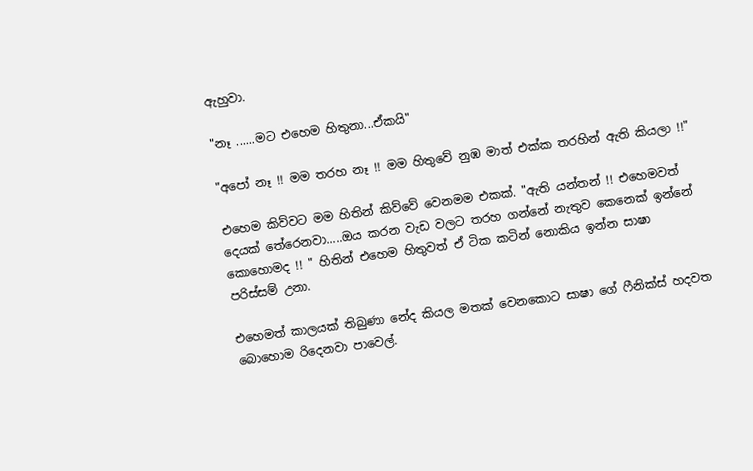ඇහුවා.

"නෑ ......මට එහෙම හිතුනා...ඒකයි"

"අපෝ නෑ !! මම තරහ නෑ !! මම හිතුවේ නුඹ මාත් එක්ක තරහින් ඇති කියලා !!"

එහෙම කිව්වට මම හිතින් කිව්වේ වෙනමම එකක්. "ඇති යන්තන් !! එහෙමවත් දෙයක් තේරෙනවා.....ඔය කරන වැඩ වලට තරහ ගන්නේ නැතුව කෙනෙක් ඉන්නේ කොහොමද !! " හිතින් එහෙම හිතුවත් ඒ ටික කටින් නොකිය ඉන්න සාෂා පරිස්සම් උනා.

එහෙමත් කාලයක් තිබුණා නේද කියල මතක් වෙනකොට සාෂා ගේ ෆීනික්ස් හදවත බොහොම රිදෙනවා පාවෙල්.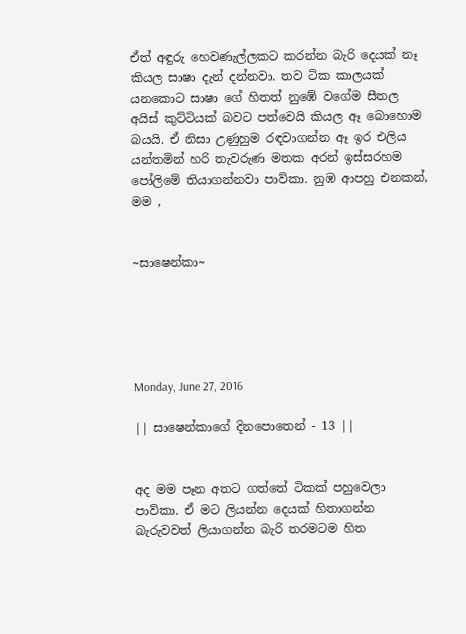ඒත් අඳුරු හෙවණැල්ලකට කරන්න බැරි දෙයක් නෑ කියල සාෂා දැන් දන්නවා. තව ටික කාලයක් යනකොට සාෂා ගේ හිතත් නුඹේ වගේම සීතල අයිස් කුට්ටියක් බවට පත්වෙයි කියල ඈ බොහොම බයයි. ඒ නිසා උණුහුම රඳවාගන්න ඈ ඉර එලිය යන්තමින් හරි තැවරුණ මතක අරන් ඉස්සරහම පෝලිමේ තියාගන්නවා පාව්කා. නුඹ ආපහු එනකන්, මම ,


~සාෂෙන්කා~





Monday, June 27, 2016

|| සාෂෙන්කාගේ දිනපොතෙන් - 13 ||


අද මම පෑන අතට ගත්තේ ටිකක් පහුවෙලා පාව්කා. ඒ මට ලියන්න දෙයක් හිතාගන්න බැරුවවත් ලියාගන්න බැරි තරමටම හිත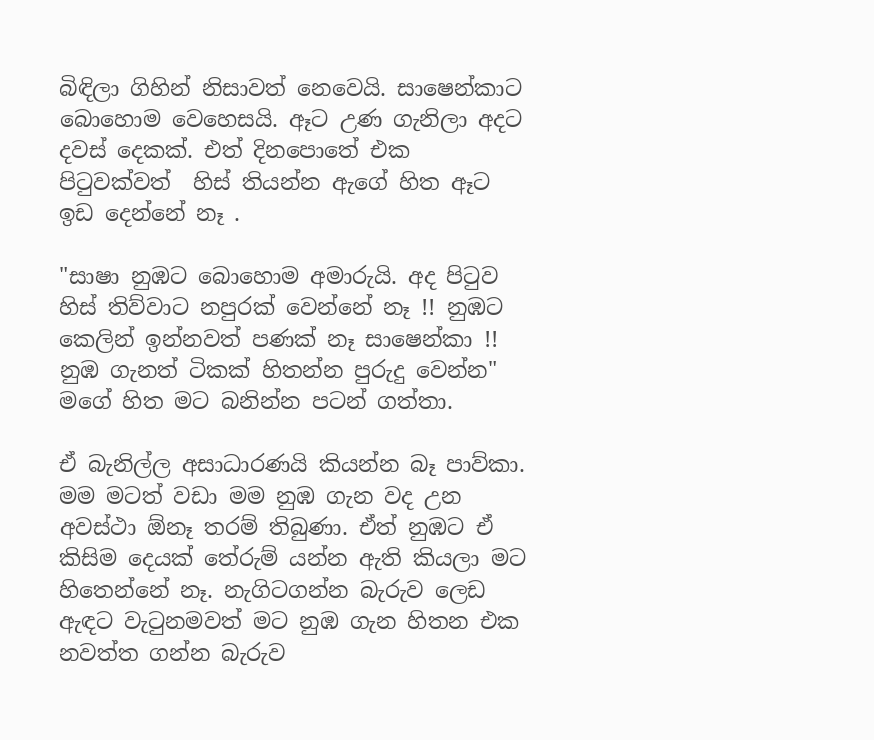බිඳිලා ගිහින් නිසාවත් නෙවෙයි. සාෂෙන්කාට බොහොම වෙහෙසයි. ඈට උණ ගැනිලා අදට දවස් දෙකක්. එත් දිනපොතේ එක පිටුවක්වත්  හිස් තියන්න ඇගේ හිත ඈට ඉඩ දෙන්නේ නෑ .

"සාෂා නුඹට බොහොම අමාරුයි. අද පිටුව හිස් තිව්වාට නපුරක් වෙන්නේ නෑ !! නුඹට කෙලින් ඉන්නවත් පණක් නෑ සාෂෙන්කා !! නුඹ ගැනත් ටිකක් හිතන්න පුරුදු වෙන්න" මගේ හිත මට බනින්න පටන් ගත්තා.

ඒ බැනිල්ල අසාධාරණයි කියන්න බෑ පාව්කා. මම මටත් වඩා මම නුඹ ගැන වද උන අවස්ථා ඕනෑ තරම් තිබුණා. ඒත් නුඹට ඒ කිසිම දෙයක් තේරුම් යන්න ඇති කියලා මට හිතෙන්නේ නෑ. නැගිටගන්න බැරුව ලෙඩ ඇඳට වැටුනමවත් මට නුඹ ගැන හිතන එක නවත්ත ගන්න බැරුව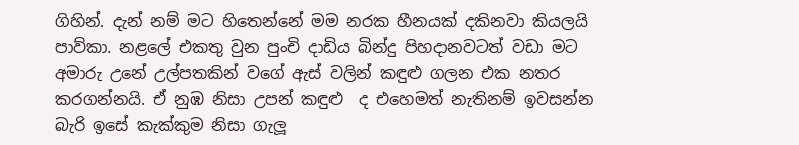ගිහින්. දැන් නම් මට හිතෙන්නේ මම නරක හීනයක් දකිනවා කියලයි පාව්කා. නළලේ එකතු වුන පුංචි දාඩිය බින්දු පිහදානවටත් වඩා මට අමාරු උනේ උල්පතකින් වගේ ඇස් වලින් කඳුළු ගලන එක නතර කරගන්නයි. ඒ නුඹ නිසා උපන් කඳුළු  ද එහෙමත් නැතිනම් ඉවසන්න බැරි ඉසේ කැක්කුම නිසා ගැලූ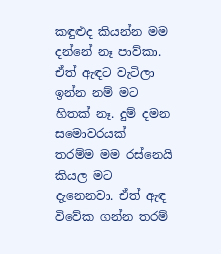කඳුළුද කියන්න මම දන්නේ නෑ පාව්කා. ඒත් ඇඳට වැටිලා ඉන්න නම් මට හිතක් නෑ. දුම් දමන සමොවරයක්  තරම්ම මම රස්නෙයි කියල මට දැනෙනවා. ඒත් ඇඳ විවේක ගන්න තරම්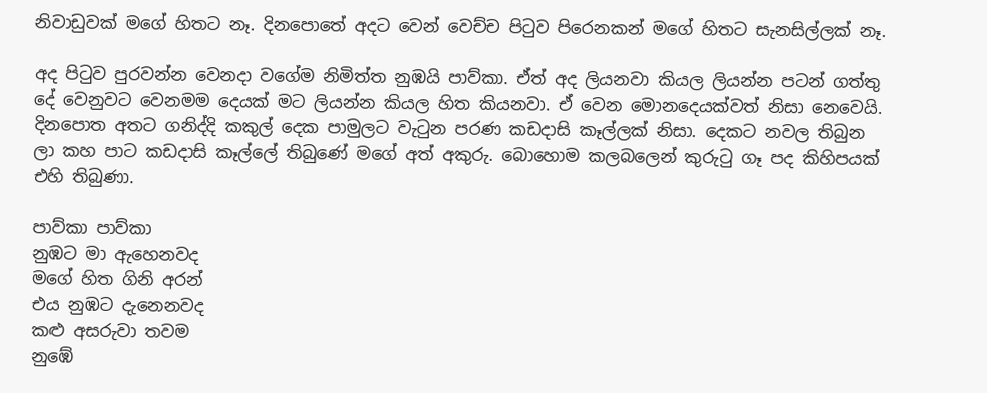නිවාඩුවක් මගේ හිතට නෑ. දිනපොතේ අදට වෙන් වෙච්ච පිටුව පිරෙනකන් මගේ හිතට සැනසිල්ලක් නෑ.

අද පිටුව පුරවන්න වෙනදා වගේම නිමිත්ත නුඹයි පාව්කා. ඒත් අද ලියනවා කියල ලියන්න පටන් ගත්තු දේ වෙනුවට වෙනමම දෙයක් මට ලියන්න කියල හිත කියනවා. ඒ වෙන මොනදෙයක්වත් නිසා නෙවෙයි. දිනපොත අතට ගනිද්දි කකුල් දෙක පාමුලට වැටුන පරණ කඩදාසි කෑල්ලක් නිසා. දෙකට නවල තිබුන ලා කහ පාට කඩදාසි කෑල්ලේ තිබුණේ මගේ අත් අකුරු. බොහොම කලබලෙන් කුරුටු ගෑ පද කිහිපයක් එහි තිබුණා.

පාව්කා පාව්කා
නුඹට මා ඇහෙනවද
මගේ හිත ගිනි අරන්
එය නුඹට දැනෙනවද
කළු අසරුවා තවම
නුඹේ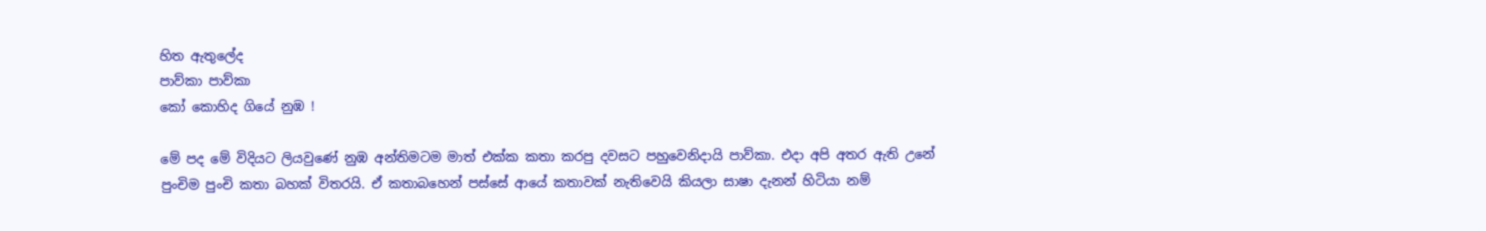හිත ඇතුලේද
පාව්කා පාව්කා
කෝ කොහිද ගියේ නුඹ !

මේ පද මේ විදියට ලියවුණේ නුඹ අන්තිමටම මාත් එක්ක කතා කරපු දවසට පහුවෙනිදායි පාව්කා. එදා අපි අතර ඇති උනේ පුංචිම පුංචි කතා බහක් විතරයි. ඒ කතාබහෙන් පස්සේ ආයේ කතාවක් නැතිවෙයි කියලා සාෂා දැනන් හිටියා නම්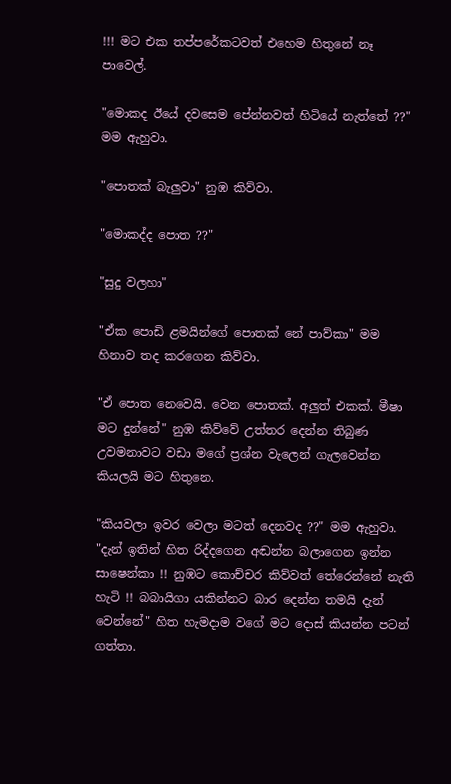!!! මට එක තප්පරේකටවත් එහෙම හිතුනේ නෑ පාවෙල්.

"මොකද ඊයේ දවසෙම පේන්නවත් හිටියේ නැත්තේ ??" මම ඇහුවා.

"පොතක් බැලුවා" නුඹ කිව්වා.

"මොකද්ද පොත ??"

"සුදු වලහා"

"ඒක පොඩි ළමයින්ගේ පොතක් නේ පාව්කා" මම හිනාව තද කරගෙන කිව්වා.

"ඒ පොත නෙවෙයි. වෙන පොතක්. අලුත් එකක්. මීෂා මට දුන්නේ" නුඹ කිව්වේ උත්තර දෙන්න තිබුණ උවමනාවට වඩා මගේ ප්‍රශ්න වැලෙන් ගැලවෙන්න කියලයි මට හිතුනෙ.

"කියවලා ඉවර වෙලා මටත් දෙනවද ??" මම ඇහුවා. "දැන් ඉතින් හිත රිද්දගෙන අඬන්න බලාගෙන ඉන්න සාෂෙන්කා !! නුඹට කොච්චර කිව්වත් තේරෙන්නේ නැති හැටි !! බබායිගා යකින්නට බාර දෙන්න තමයි දැන් වෙන්නේ" හිත හැමදාම වගේ මට දොස් කියන්න පටන් ගත්තා.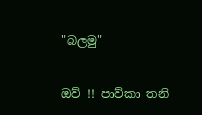"බලමු"

ඔව් !! පාව්කා තනි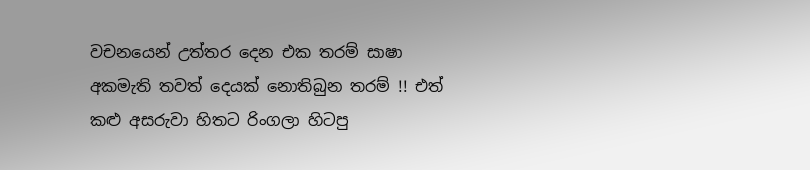වචනයෙන් උත්තර දෙන එක තරම් සාෂා අකමැති තවත් දෙයක් නොතිබුන තරම් !! එත් කළු අසරුවා හිතට රිංගලා හිටපු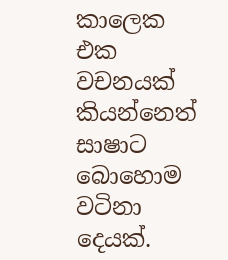කාලෙක එක වචනයක් කියන්නෙත් සාෂාට බොහොම වටිනා දෙයක්.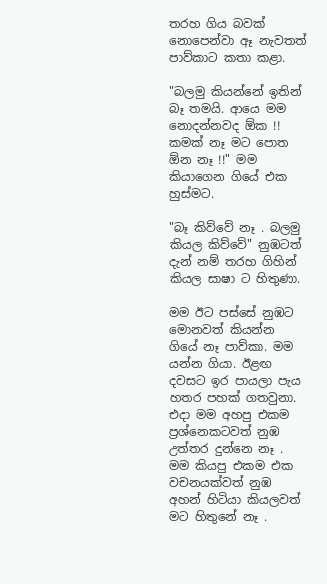තරහ ගිය බවක් නොපෙන්වා ඈ නැවතත් පාව්කාට කතා කළා.

"බලමු කියන්නේ ඉතින් බෑ තමයි. ආයෙ මම නොදන්නවද ඕක !! කමක් නෑ මට පොත ඕන නෑ !!" මම කියාගෙන ගියේ එක හුස්මට.

"බෑ කිව්වේ නෑ . බලමු කියල කිව්වේ" නුඹටත් දැන් නම් තරහ ගිහින් කියල සාෂා ට හිතුණා.

මම ඊට පස්සේ නුඹට මොනවත් කියන්න ගියේ නෑ පාව්කා. මම යන්න ගියා. ඊළඟ දවසට ඉර පායලා පැය හතර පහක් ගතවුනා. එදා මම අහපු එකම ප්‍රශ්නෙකටවත් නුඹ උත්තර දුන්නෙ නෑ . මම කියපු එකම එක වචනයක්වත් නුඹ අහන් හිටියා කියලවත් මට හිතුනේ නෑ .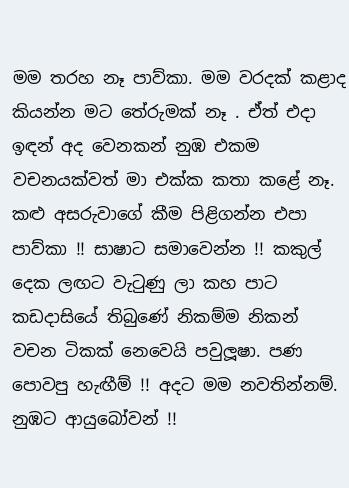මම තරහ නෑ පාව්කා. මම වරදක් කළාද කියන්න මට තේරුමක් නෑ . ඒත් එදා ඉඳන් අද වෙනකන් නුඹ එකම වචනයක්වත් මා එක්ක කතා කළේ නෑ. කළු අසරුවාගේ කීම පිළිගන්න එපා පාව්කා !! සාෂාට සමාවෙන්න !! කකුල් දෙක ලඟට වැටුණු ලා කහ පාට කඩදාසියේ තිබුණේ නිකම්ම නිකන් වචන ටිකක් නෙවෙයි පවුලූෂා. පණ පොවපු හැඟීම් !! අදට මම නවතින්නම්. නුඹට ආයුබෝවන් !!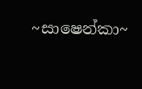~සාෂෙන්කා~